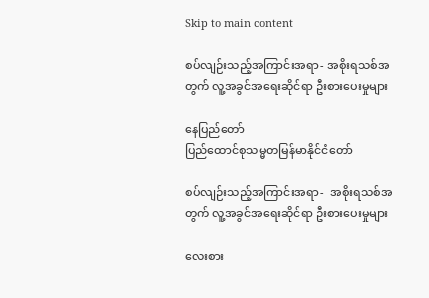Skip to main content

စပ်လျဉ်းသည့်အကြာင်းအရာ- အစိုးရသစ်အတွက် လူ့အခွင်အရေးဆိုင်ရာ ဦးစားပေးမှုများ

နေပြည်တော်
ပြည်ထောင်စုသမ္မတမြန်မာနိုင်ငံတော်

စပ်လျဉ်းသည့်အကြာင်းအရာ-  အစိုးရသစ်အတွက် လူ့အခွင်အရေးဆိုင်ရာ ဦးစားပေးမှုများ

လေးစား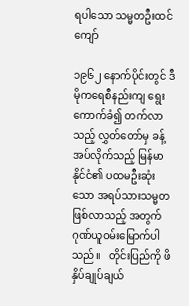ရပါသော သမ္မတဦးထင်ကျော်

၁၉၆၂ နောက်ပိုင်းတွင် ဒီမိုကရေစီနည်းကျ ရွေးကောက်ခံ၍ တက်လာသည့် လွှတ်တော်မှ ခန့်အပ်လိုက်သည့် မြန်မာနိုင်ငံ၏ ပထမဦးဆုံးသော အရပ်သားသမ္မတဖြစ်လာသည့် အတွက် ဂုဏ်ယူဝမ်းမြောက်ပါသည်။   တိုင်းပြည်ကို ဖိနှိပ်ချုပ်ချယ်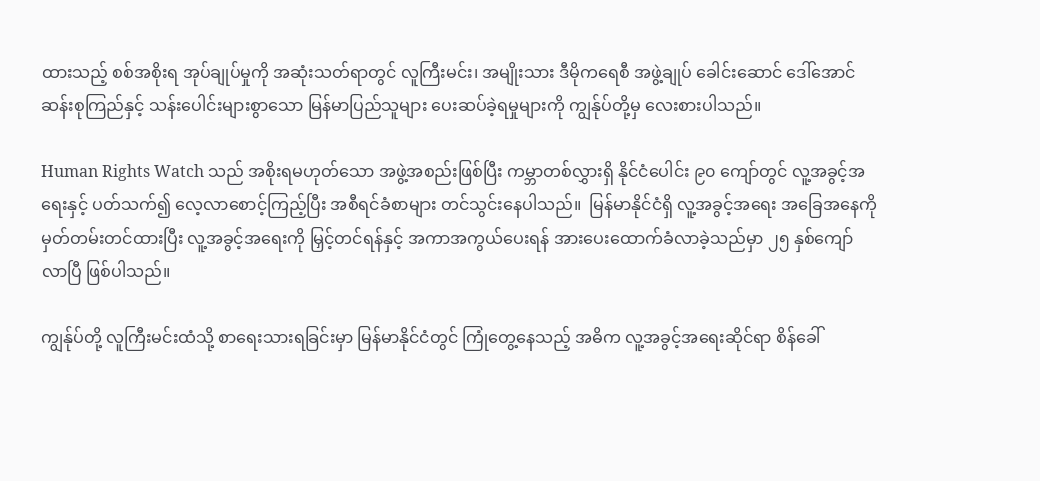ထားသည့် စစ်အစိုးရ အုပ်ချုပ်မှုကို အဆုံးသတ်ရာတွင် လူကြီးမင်း၊ အမျိုးသား ဒီမိုကရေစီ အဖွဲ့ချုပ် ခေါင်းဆောင် ဒေါ်အောင်ဆန်းစုကြည်နှင့် သန်းပေါင်းများစွာသော မြန်မာပြည်သူများ ပေးဆပ်ခဲ့ရမှုများကို ကျွန်ုပ်တို့မှ လေးစားပါသည်။

Human Rights Watch သည် အစိုးရမဟုတ်သော အဖွဲ့အစည်းဖြစ်ပြီး ကမ္ဘာတစ်လွှားရှိ နိုင်ငံပေါင်း ၉၀ ကျော်တွင် လူ့အခွင့်အရေးနှင့် ပတ်သက်၍ လေ့လာစောင့်ကြည့်ပြီး အစီရင်ခံစာများ တင်သွင်းနေပါသည်။  မြန်မာနိုင်ငံရှိ လူ့အခွင့်အရေး အခြေအနေကို မှတ်တမ်းတင်ထားပြီး လူ့အခွင့်အရေးကို မြှင့်တင်ရန်နှင့် အကာအကွယ်ပေးရန် အားပေးထောက်ခံလာခဲ့သည်မှာ ၂၅ နှစ်ကျော်လာပြီ ဖြစ်ပါသည်။

ကျွန်ုပ်တို့ လူကြီးမင်းထံသို့ စာရေးသားရခြင်းမှာ မြန်မာနိုင်ငံတွင် ကြုံတွေ့နေသည့် အဓိက လူ့အခွင့်အရေးဆိုင်ရာ စိန်ခေါ်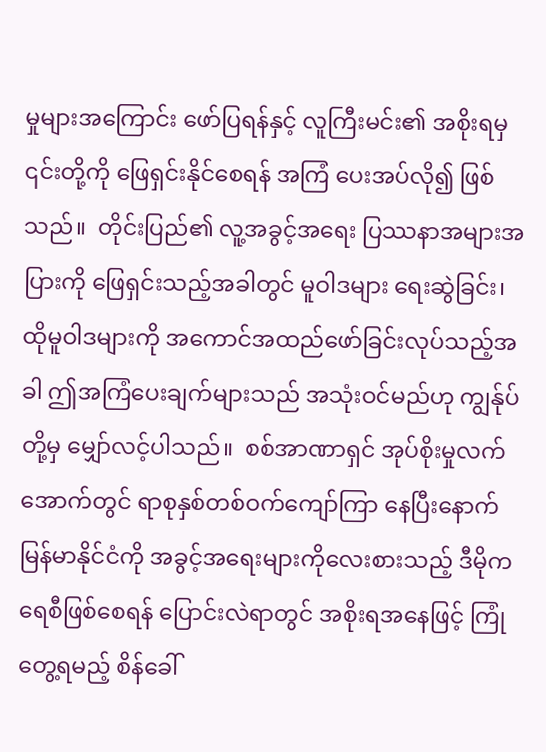မှုများအကြောင်း ဖော်ပြရန်နှင့် လူကြီးမင်း၏ အစိုးရမှ ၎င်းတို့ကို ဖြေရှင်းနိုင်စေရန် အကြံ ပေးအပ်လို၍ ဖြစ်သည်။  တိုင်းပြည်၏ လူ့အခွင့်အရေး ပြဿနာအများအပြားကို ဖြေရှင်းသည့်အခါတွင် မူဝါဒများ ရေးဆွဲခြင်း၊ ထိုမူဝါဒများကို အကောင်အထည်ဖော်ခြင်းလုပ်သည့်အခါ ဤအကြံပေးချက်များသည် အသုံးဝင်မည်ဟု ကျွန်ုပ်တို့မှ မျှော်လင့်ပါသည်။  စစ်အာဏာရှင် အုပ်စိုးမှုလက်အောက်တွင် ရာစုနှစ်တစ်ဝက်ကျော်ကြာ နေပြီးနောက် မြန်မာနိုင်ငံကို အခွင့်အရေးများကိုလေးစားသည့် ဒီမိုကရေစီဖြစ်စေရန် ပြောင်းလဲရာတွင် အစိုးရအနေဖြင့် ကြုံတွေ့ရမည့် စိန်ခေါ်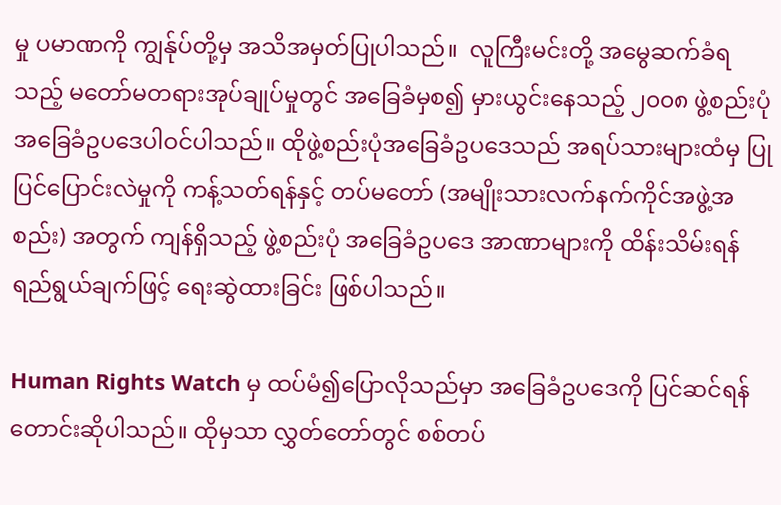မှု ပမာဏကို ကျွန်ုပ်တို့မှ အသိအမှတ်ပြုပါသည်။  လူကြီးမင်းတို့ အမွေဆက်ခံရသည့် မတော်မတရားအုပ်ချုပ်မှုတွင် အခြေခံမှစ၍ မှားယွင်းနေသည့် ၂၀၀၈ ဖွဲ့စည်းပုံ အခြေခံဥပဒေပါဝင်ပါသည်။ ထိုဖွဲ့စည်းပုံအခြေခံဥပဒေသည် အရပ်သားများထံမှ ပြုပြင်ပြောင်းလဲမှုကို ကန့်သတ်ရန်နှင့် တပ်မတော် (အမျိုးသားလက်နက်ကိုင်အဖွဲ့အစည်း) အတွက် ကျန်ရှိသည့် ဖွဲ့စည်းပုံ အခြေခံဥပဒေ အာဏာများကို ထိန်းသိမ်းရန် ရည်ရွယ်ချက်ဖြင့် ရေးဆွဲထားခြင်း ဖြစ်ပါသည်။

Human Rights Watch မှ ထပ်မံ၍ပြောလိုသည်မှာ အခြေခံဥပဒေကို ပြင်ဆင်ရန် တောင်းဆိုပါသည်။ ထိုမှသာ လွှတ်တော်တွင် စစ်တပ်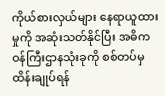ကိုယ်စားလှယ်များ နေရာယူထားမှုကို အဆုံးသတ်နိုင်ပြီး အဓိက ဝန်ကြီးဌာနသုံးခုကို စစ်တပ်မှ ထိန်းချုပ်ရန်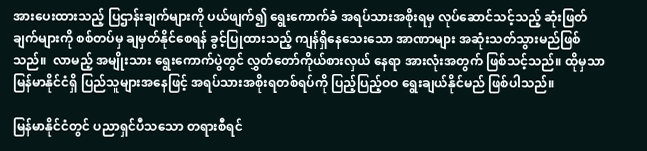အားပေးထားသည့် ပြဌာန်းချက်များကို ပယ်ဖျက်၍ ရွေးကောက်ခံ အရပ်သားအစိုးရမှ လုပ်ဆောင်သင့်သည့် ဆုံးဖြတ်ချက်များကို စစ်တပ်မှ ချမှတ်နိုင်စေရန် ခွင့်ပြုထားသည့် ကျန်ရှိနေသေးသော အာဏာများ အဆုံးသတ်သွားမည်ဖြစ်သည်။  လာမည့် အမျိုးသား ရွေးကောက်ပွဲတွင် လွှတ်တော်ကိုယ်စားလှယ် နေရာ အားလုံးအတွက် ဖြစ်သင့်သည်။ ထိုမှသာ မြန်မာနိုင်ငံရှိ ပြည်သူများအနေဖြင့် အရပ်သားအစိုးရတစ်ရပ်ကို ပြည့်ပြည့်ဝဝ ရွေးချယ်နိုင်မည် ဖြစ်ပါသည်။

မြန်မာနိုင်ငံတွင် ပညာရှင်ပီသသော တရားစီရင်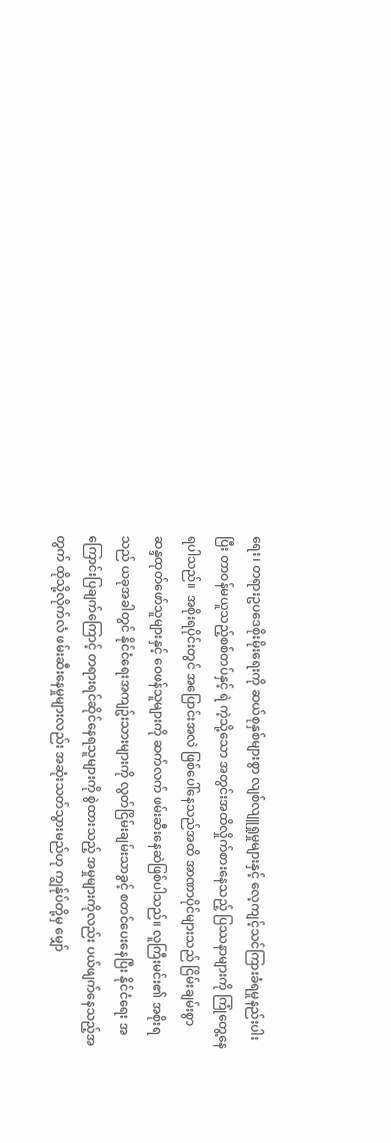ရေး၊ တရားဥပဒေစိုးမိုးရေးကို ဆယ်စုနှစ်များစွာ လျစ်လျူရှုမှုများနှင့် လေ့ကျင့်သင်ကြားခံရမှုနည်းပါးပြီး တာဝန်မယူသည့်စစ်တပ်နှင့် ရဲ ကဲ့သို့သော အတွင်းအထိလှိုက်စားနေသည့် ပြဿနာများကို ကြုံတွေ့နေရပါသည်။  အစိုးရပိုင်းတွင် အပြောင်းအလဲ ဖြစ်ပေါ်နေသည်အထိ အာဏာပိုင်များသည် ငြိမ်းချမ်းစွာ ဆန္ဒထုတ်ဖော်သူများနှင့် ဝေဖန်သူများကို ဆက်လက် ဖမ်းဆီးနေဆဲဖြစ်ပါသည်။ လူကြီးမင်း၏ အစိုးရသည် ယခုအခါတွင် နိုင်ငံရေးအကျဥ်းသားများကို လွတ်ငြိမ်းချမ်းသာခွင့် စတင်ပေးနေပြီး နိုင်ငံရေး အကြောင်းပြချက်ကြောင့် တရားရင်ဆိုင်နေရသူများကို စွဲထားသည့် အမှုများကိုလည်း ပယ်ဖျက်နေသည့်အတွက် ထိုသို့လိုက်လံ ဖမ်းဆီးနေမှုများလည်း အဆုံးသတ်သွားမည်ဟု ကျွန်ုပ်တို့မှ မျှော်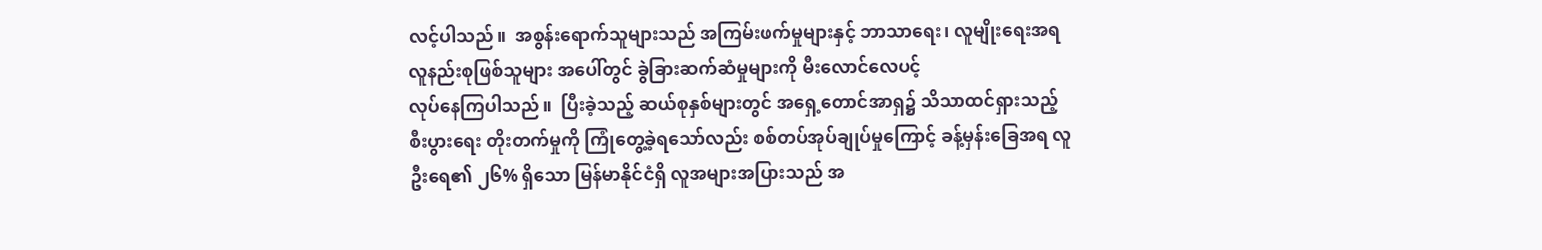လင့်ပါသည်။  အစွန်းရောက်သူများသည် အကြမ်းဖက်မှုများနှင့် ဘာသာရေး၊ လူမျိုးရေးအရ လူနည်းစုဖြစ်သူများ အပေါ်တွင် ခွဲခြားဆက်ဆံမှုများကို မီးလောင်လေပင့်
လုပ်နေကြပါသည်။  ပြီးခဲ့သည့် ဆယ်စုနှစ်များတွင် အရှေ့တောင်အာရှ၌ သိသာထင်ရှားသည့် စီးပွားရေး တိုးတက်မှုကို ကြုံတွေ့ခဲ့ရသော်လည်း စစ်တပ်အုပ်ချုပ်မှုကြောင့် ခန့်မှန်းခြေအရ လူဦးရေ၏ ၂၆% ရှိသော မြန်မာနိုင်ငံရှိ လူအများအပြားသည် အ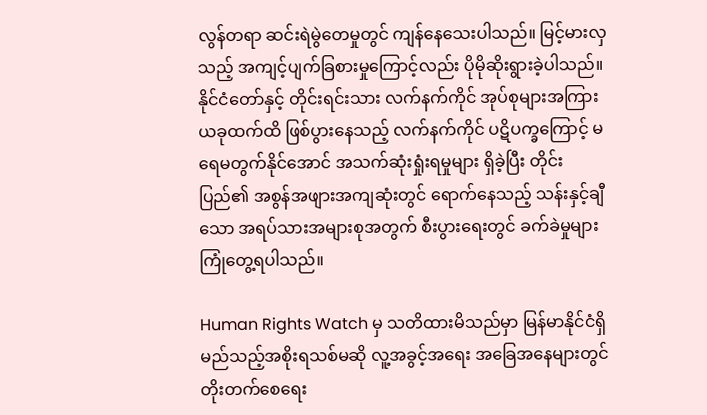လွန်တရာ ဆင်းရဲမွဲတေမှုတွင် ကျန်နေသေးပါသည်။ မြင့်မားလှသည့် အကျင့်ပျက်ခြစားမှုကြောင့်လည်း ပိုမိုဆိုးရွားခဲ့ပါသည်။  နိုင်ငံတော်နှင့် တိုင်းရင်းသား လက်နက်ကိုင် အုပ်စုများအကြား ယခုထက်ထိ ဖြစ်ပွားနေသည့် လက်နက်ကိုင် ပဋိပက္ခကြောင့် မရေမတွက်နိုင်အောင် အသက်ဆုံးရှုံးရမှုများ ရှိခဲ့ပြီး တိုင်းပြည်၏ အစွန်အဖျားအကျဆုံးတွင် ရောက်နေသည့် သန်းနှင့်ချီသော အရပ်သားအများစုအတွက် စီးပွားရေးတွင် ခက်ခဲမှုများကြုံတွေ့ရပါသည်။

Human Rights Watch မှ သတိထားမိသည်မှာ မြန်မာနိုင်ငံရှိ မည်သည့်အစိုးရသစ်မဆို လူ့အခွင့်အရေး အခြေအနေများတွင် တိုးတက်စေရေး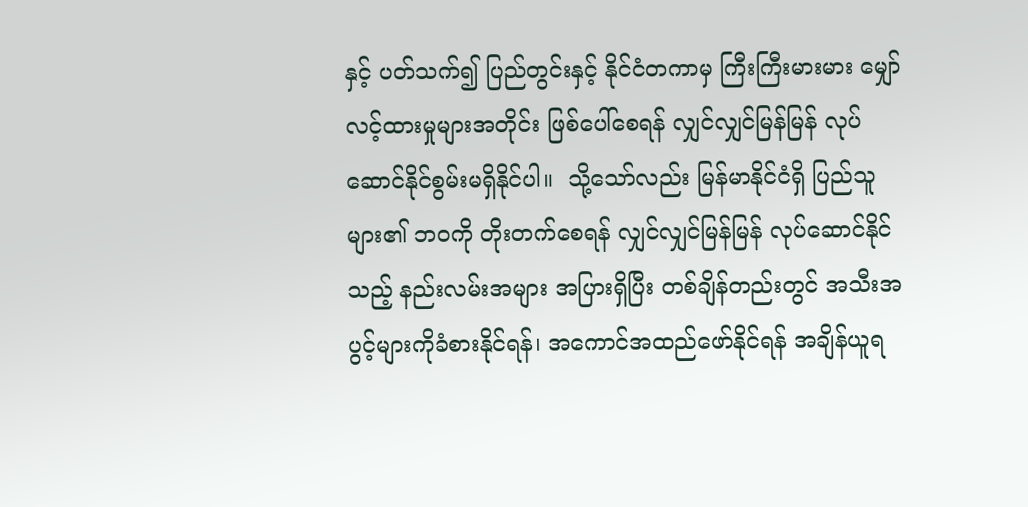နှင့် ပတ်သက်၍ ပြည်တွင်းနှင့် နိုင်ငံတကာမှ ကြီးကြီးမားမား မျှော်လင့်ထားမှုများအတိုင်း ဖြစ်ပေါ်စေရန် လျှင်လျှင်မြန်မြန် လုပ်ဆောင်နိုင်စွမ်းမရှိနိုင်ပါ။  သို့သော်လည်း မြန်မာနိုင်ငံရှိ ပြည်သူများ၏ ဘဝကို တိုးတက်စေရန် လျှင်လျှင်မြန်မြန် လုပ်ဆောင်နိုင်သည့် နည်းလမ်းအများ အပြားရှိပြီး တစ်ချိန်တည်းတွင် အသီးအပွင့်များကိုခံစားနိုင်ရန်၊ အကောင်အထည်ဖော်နိုင်ရန် အချိန်ယူရ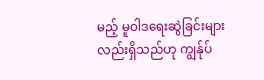မည့် မူဝါဒရေးဆွဲခြင်းများလည်းရှိသည်ဟု ကျွန်ုပ်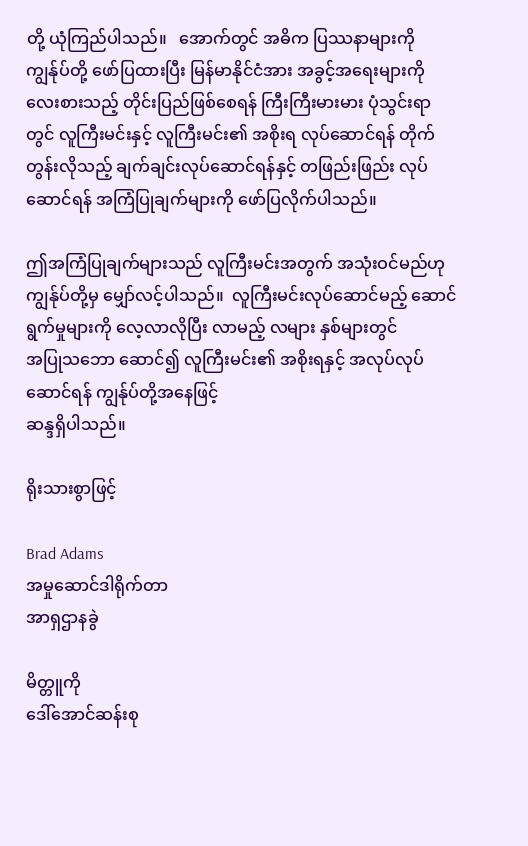တို့ ယုံကြည်ပါသည်။   အောက်တွင် အဓိက ပြဿနာများကို ကျွန်ုပ်တို့ ဖော်ပြထားပြီး မြန်မာနိုင်ငံအား အခွင့်အရေးများကို လေးစားသည့် တိုင်းပြည်ဖြစ်စေရန် ကြီးကြီးမားမား ပုံသွင်းရာတွင် လူကြီးမင်းနှင့် လူကြီးမင်း၏ အစိုးရ လုပ်ဆောင်ရန် တိုက်တွန်းလိုသည့် ချက်ချင်းလုပ်ဆောင်ရန်နှင့် တဖြည်းဖြည်း လုပ်ဆောင်ရန် အကြံပြုချက်များကို ဖော်ပြလိုက်ပါသည်။

ဤအကြံပြုချက်များသည် လူကြီးမင်းအတွက် အသုံးဝင်မည်ဟု ကျွန်ုပ်တို့မှ မျှော်လင့်ပါသည်။  လူကြီးမင်းလုပ်ဆောင်မည့် ဆောင်ရွက်မှုများကို လေ့လာလိုပြီး လာမည့် လများ နှစ်များတွင်
အပြုသဘော ဆောင်၍ လူကြီးမင်း၏ အစိုးရနှင့် အလုပ်လုပ်ဆောင်ရန် ကျွန်ုပ်တို့အနေဖြင့်
ဆန္ဒရှိပါသည်။

ရိုးသားစွာဖြင့်

Brad Adams
အမှုဆောင်ဒါရိုက်တာ
အာရှဌာနခွဲ

မိတ္တူကို
ဒေါ်အောင်ဆန်းစု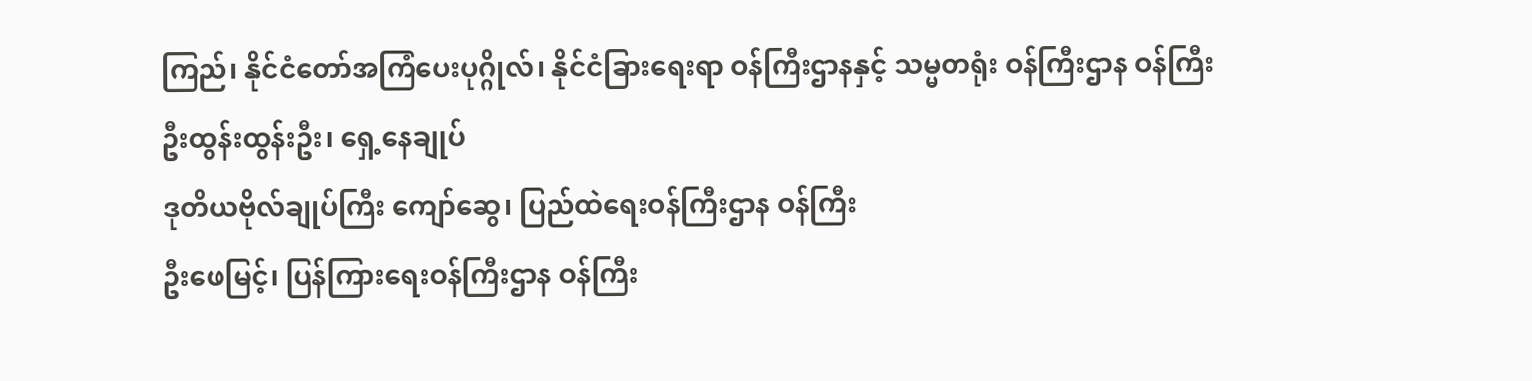ကြည်၊ နိုင်ငံတော်အကြံပေးပုဂ္ဂိုလ်၊ နိုင်ငံခြားရေးရာ ဝန်ကြီးဌာနနှင့် သမ္မတရုံး ဝန်ကြီးဌာန ဝန်ကြီး
ဦးထွန်းထွန်းဦး၊ ရှေ့နေချုပ်
ဒုတိယဗိုလ်ချုပ်ကြီး ကျော်ဆွေ၊ ပြည်ထဲရေးဝန်ကြီးဌာန ဝန်ကြီး
ဦးဖေမြင့်၊ ပြန်ကြားရေးဝန်ကြီးဌာန ဝန်ကြီး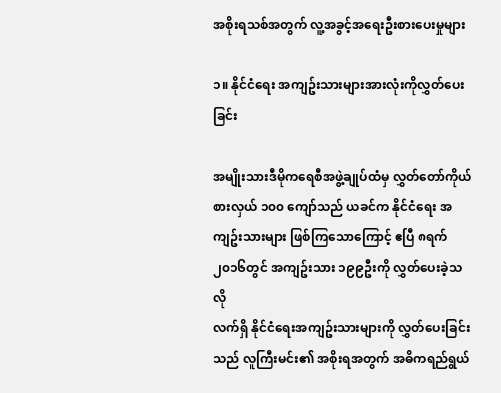အစိုးရသစ်အတွက် လူ့အခွင့်အရေးဦးစားပေးမှုများ

၁။ နိုင်ငံရေး အကျဥ်းသားများအားလုံးကိုလွှတ်ပေးခြင်း

အမျိုးသားဒီမိုကရေစီအဖွဲ့ချုပ်ထံမှ လွှတ်တော်ကိုယ်စားလှယ် ၁၀၀ ကျော်သည် ယခင်က နိုင်ငံရေး အကျဥ်းသားများ ဖြစ်ကြသောကြောင့် ဧပြီ ၈ရက် ၂၀၁၆တွင် အကျဥ်းသား ၁၉၉ဦးကို လွှတ်ပေးခဲ့သလို
လက်ရှိ နိုင်ငံရေးအကျဥ်းသားများကို လွှတ်ပေးခြင်းသည် လူကြီးမင်း၏ အစိုးရအတွက် အဓိကရည်ရွယ်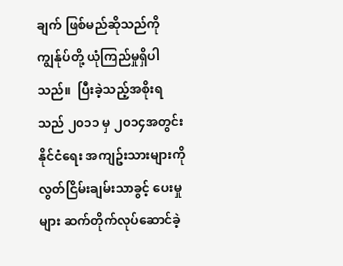ချက် ဖြစ်မည်ဆိုသည်ကို ကျွန်ုပ်တို့ ယုံကြည်မှုရှိပါသည်။  ပြီးခဲ့သည့်အစိုးရသည် ၂၀၁၁ မှ ၂၀၁၄အတွင်း နိုင်ငံရေး အကျဥ်းသားများကို လွတ်ငြိမ်းချမ်းသာခွင့် ပေးမှုများ ဆက်တိုက်လုပ်ဆောင်ခဲ့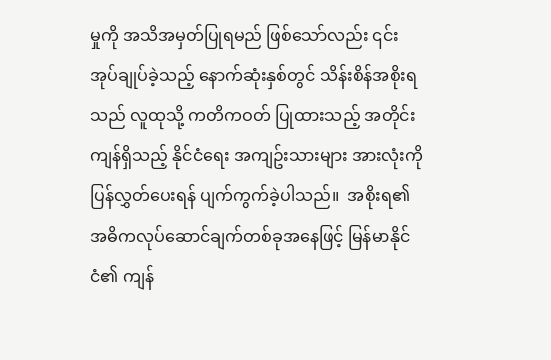မှုကို အသိအမှတ်ပြုရမည် ဖြစ်သော်လည်း ၎င်းအုပ်ချုပ်ခဲ့သည့် နောက်ဆုံးနှစ်တွင် သိန်းစိန်အစိုးရသည် လူထုသို့ ကတိကဝတ် ပြုထားသည့် အတိုင်း ကျန်ရှိသည့် နိုင်ငံရေး အကျဥ်းသားများ အားလုံးကို ပြန်လွှတ်ပေးရန် ပျက်ကွက်ခဲ့ပါသည်။  အစိုးရ၏ အဓိကလုပ်ဆောင်ချက်တစ်ခုအနေဖြင့် မြန်မာနိုင်ငံ၏ ကျန်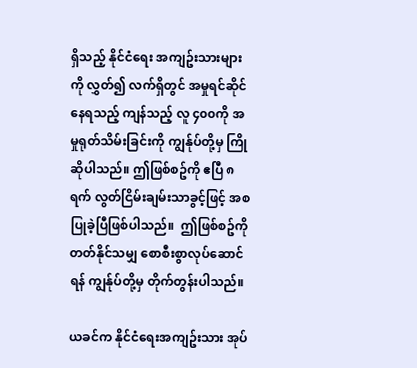ရှိသည့် နိုင်ငံရေး အကျဥ်းသားများကို လွှတ်၍ လက်ရှိတွင် အမှုရင်ဆိုင်နေရသည့် ကျန်သည့် လူ ၄၀၀ကို အမှုရုတ်သိမ်းခြင်းကို ကျွန်ုပ်တို့မှ ကြိုဆိုပါသည်။ ဤဖြစ်စဥ်ကို ဧပြီ ၈ရက် လွတ်ငြိမ်းချမ်းသာခွင့်ဖြင့် အစပြုခဲ့ပြီဖြစ်ပါသည်။  ဤဖြစ်စဥ်ကို တတ်နိုင်သမျှ စောစီးစွာလုပ်ဆောင်ရန် ကျွန်ုပ်တို့မှ တိုက်တွန်းပါသည်။

ယခင်က နိုင်ငံရေးအကျဥ်းသား အုပ်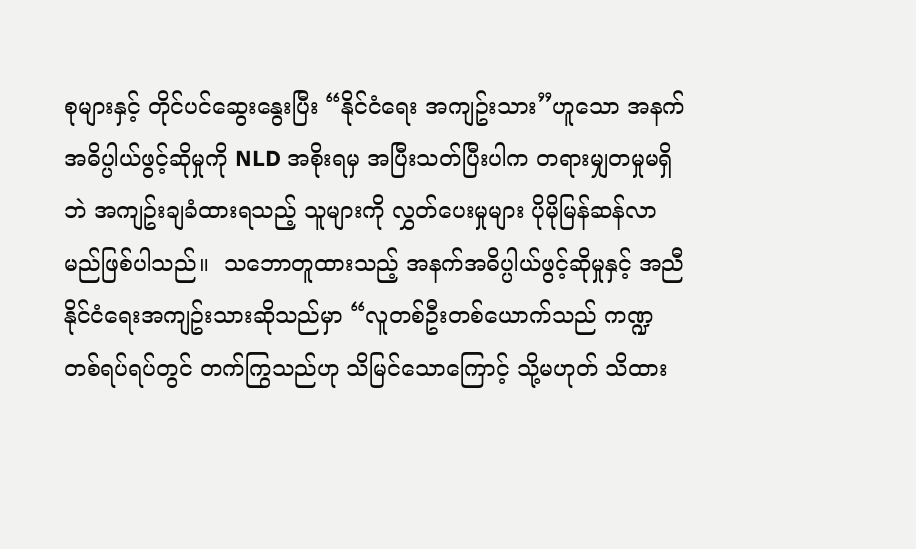စုများနှင့် တိုင်ပင်ဆွေးနွေးပြီး “နိုင်ငံရေး အကျဥ်းသား”ဟူသော အနက်အဓိပ္ပါယ်ဖွင့်ဆိုမှုကို NLD အစိုးရမှ အပြီးသတ်ပြီးပါက တရားမျှတမှုမရှိဘဲ အကျဥ်းချခံထားရသည့် သူများကို လွှတ်ပေးမှုများ ပိုမိုမြန်ဆန်လာမည်ဖြစ်ပါသည်။  သဘောတူထားသည့် အနက်အဓိပ္ပါယ်ဖွင့်ဆိုမှုနှင့် အညီ နိုင်ငံရေးအကျဥ်းသားဆိုသည်မှာ “လူတစ်ဦးတစ်ယောက်သည် ကဏ္ဍတစ်ရပ်ရပ်တွင် တက်ကြွသည်ဟု သိမြင်သောကြောင့် သို့မဟုတ် သိထား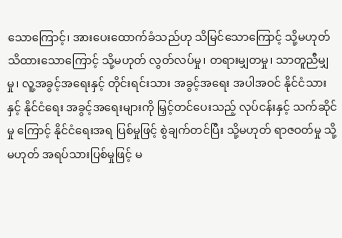သောကြောင့်၊ အားပေးထောက်ခံသည်ဟု သိမြင်သောကြောင့် သို့မဟုတ် သိထားသောကြောင့် သို့မဟုတ် လွတ်လပ်မှု၊ တရားမျှတမှု၊ သာတူညီမျှမှု၊ လူ့အခွင့်အရေးနှင့် တိုင်းရင်းသား အခွင့်အရေး အပါအဝင် နိုင်ငံသားနှင့် နိုင်ငံရေး အခွင့်အရေးများကို မြှင့်တင်ပေးသည့် လုပ်ငန်းနှင့် သက်ဆိုင်မှု ကြောင့် နိုင်ငံရေးအရ ပြစ်မှုဖြင့် စွဲချက်တင်ပြီး သို့မဟုတ် ရာဇဝတ်မှု သို့မဟုတ် အရပ်သားပြစ်မှုဖြင့် မ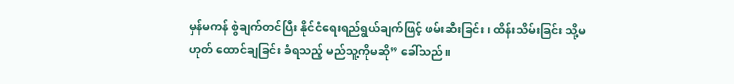မှန်မကန် စွဲချက်တင်ပြီး နိုင်ငံရေးရည်ရွယ်ချက်ဖြင့် ဖမ်းဆီးခြင်း၊ ထိန်းသိမ်းခြင်း သို့မဟုတ် ထောင်ချခြင်း ခံရသည့် မည်သူ့ကိုမဆို” ခေါ်သည်။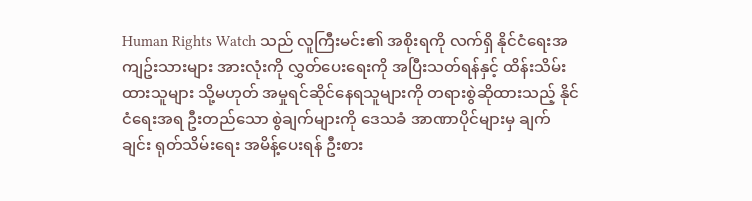Human Rights Watch သည် လူကြီးမင်း၏ အစိုးရကို လက်ရှိ နိုင်ငံရေးအကျဥ်းသားများ အားလုံးကို လွှတ်ပေးရေးကို အပြီးသတ်ရန်နှင့် ထိန်းသိမ်းထားသူများ သို့မဟုတ် အမှုရင်ဆိုင်နေရသူများကို တရားစွဲဆိုထားသည့် နိုင်ငံရေးအရ ဦးတည်သော စွဲချက်များကို ဒေသခံ အာဏာပိုင်များမှ ချက်ချင်း ရုတ်သိမ်းရေး အမိန့်ပေးရန် ဦးစား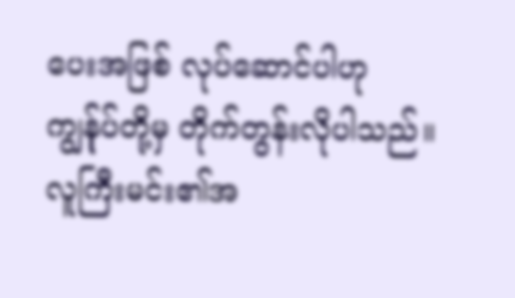ပေးအဖြစ် လုပ်ဆောင်ပါဟု ကျွန်ုပ်တို့မှ တိုက်တွန်းလိုပါသည်။  လူကြီးမင်း၏အ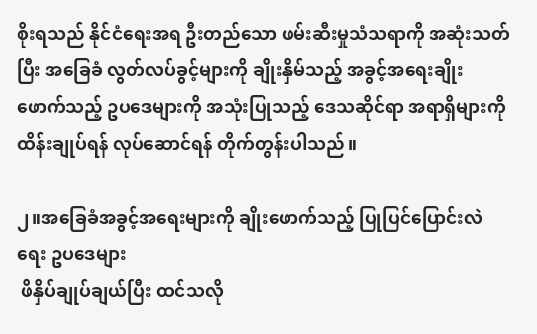စိုးရသည် နိုင်ငံရေးအရ ဦးတည်သော ဖမ်းဆီးမှုသံသရာကို အဆုံးသတ်ပြီး အခြေခံ လွတ်လပ်ခွင့်များကို ချိုးနှိမ်သည့် အခွင့်အရေးချိုးဖောက်သည့် ဥပဒေများကို အသုံးပြုသည့် ဒေသဆိုင်ရာ အရာရှိများကို ထိန်းချုပ်ရန် လုပ်ဆောင်ရန် တိုက်တွန်းပါသည်။

၂။အခြေခံအခွင့်အရေးများကို ချိုးဖောက်သည့် ပြုပြင်ပြောင်းလဲရေး ဥပဒေများ
 ဖိနှိပ်ချုပ်ချယ်ပြီး ထင်သလို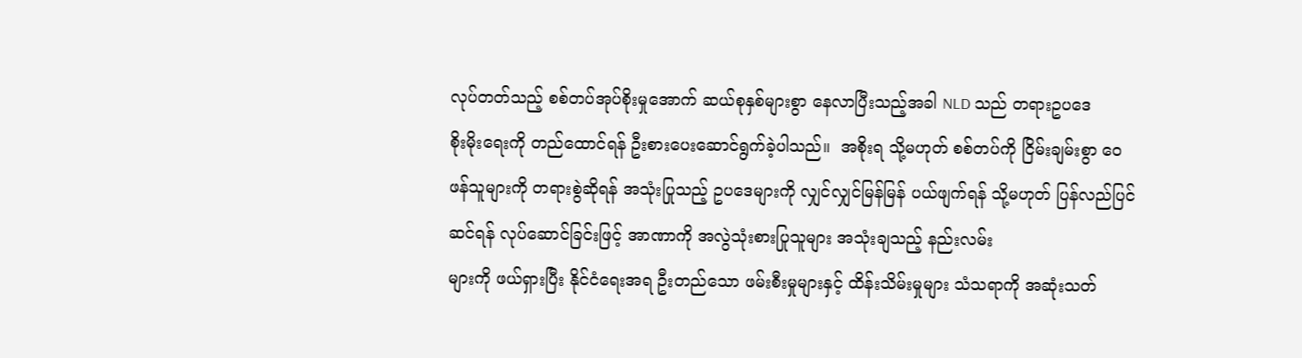လုပ်တတ်သည့် စစ်တပ်အုပ်စိုးမှုအောက် ဆယ်စုနှစ်များစွာ နေလာပြီးသည့်အခါ NLD သည် တရားဥပဒေ
စိုးမိုးရေးကို တည်ထောင်ရန် ဦးစားပေးဆောင်ရွက်ခဲ့ပါသည်။  အစိုးရ သို့မဟုတ် စစ်တပ်ကို ငြိမ်းချမ်းစွာ ဝေဖန်သူများကို တရားစွဲဆိုရန် အသုံးပြုသည့် ဥပဒေများကို လျှင်လျှင်မြန်မြန် ပယ်ဖျက်ရန် သို့မဟုတ် ပြန်လည်ပြင်ဆင်ရန် လုပ်ဆောင်ခြင်းဖြင့် အာဏာကို အလွဲသုံးစားပြုသူများ အသုံးချသည့် နည်းလမ်း
များကို ဖယ်ရှားပြီး နိုင်ငံရေးအရ ဦးတည်သော ဖမ်းစီးမှုများနှင့် ထိန်းသိမ်းမှုများ သံသရာကို အဆုံးသတ်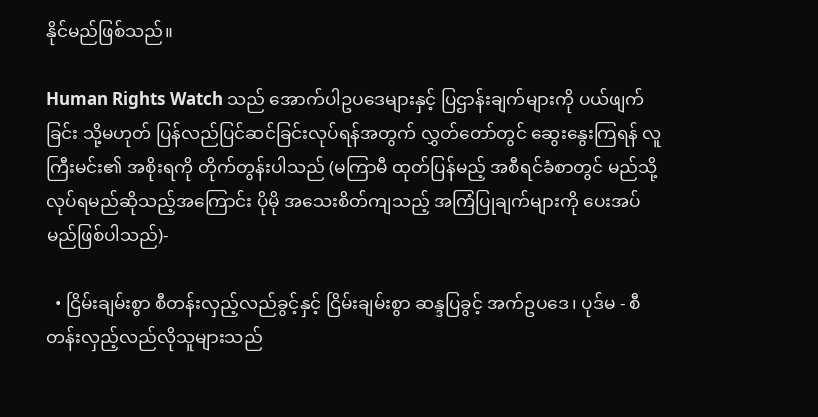နိုင်မည်ဖြစ်သည်။

Human Rights Watch သည် အောက်ပါဥပဒေများနှင့် ပြဌာန်းချက်များကို ပယ်ဖျက်ခြင်း သို့မဟုတ် ပြန်လည်ပြင်ဆင်ခြင်းလုပ်ရန်အတွက် လွှတ်တော်တွင် ဆွေးနွေးကြရန် လူကြီးမင်း၏ အစိုးရကို တိုက်တွန်းပါသည် (မကြာမီ ထုတ်ပြန်မည့် အစီရင်ခံစာတွင် မည်သို့လုပ်ရမည်ဆိုသည့်အကြောင်း ပိုမို အသေးစိတ်ကျသည့် အကြံပြုချက်များကို ပေးအပ်မည်ဖြစ်ပါသည်)-

  • ငြိမ်းချမ်းစွာ စီတန်းလှည့်လည်ခွင့်နှင့် ငြိမ်းချမ်းစွာ ဆန္ဒပြခွင့် အက်ဥပဒေ၊ ပုဒ်မ - စီတန်းလှည့်လည်လိုသူများသည်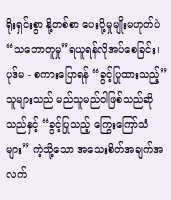ရိုးရှင်းစွာ နို့တစ်စာ ပေးပို့မှုမျိုးမဟုတ်ပဲ “သဘောတူမှု”ရယူရန်လိုအပ်စေခြင်း၊ ပုဒ်မ - စကားပြောရန် “ခွင့်ပြုထားသည့်”သူများသည် မည်သူမည်ဝါဖြစ်သည်ဆိုသည်နှင့် “ခွင့်ပြုသည့် ကြွေးကြော်သံများ” ကဲ့သို့သော အသေးစိတ်အချက်အလက်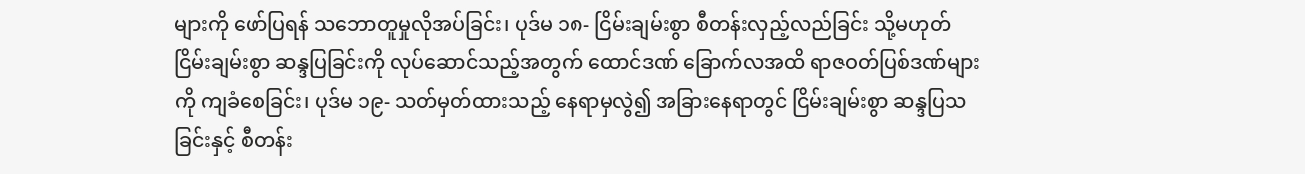များကို ဖော်ပြရန် သဘောတူမှုလိုအပ်ခြင်း၊ ပုဒ်မ ၁၈- ငြိမ်းချမ်းစွာ စီတန်းလှည့်လည်ခြင်း သို့မဟုတ် ငြိမ်းချမ်းစွာ ဆန္ဒပြခြင်းကို လုပ်ဆောင်သည့်အတွက် ထောင်ဒဏ် ခြောက်လအထိ ရာဇဝတ်ပြစ်ဒဏ်များကို ကျခံစေခြင်း၊ ပုဒ်မ ၁၉- သတ်မှတ်ထားသည့် နေရာမှလွဲ၍ အခြားနေရာတွင် ငြိမ်းချမ်းစွာ ဆန္ဒပြသခြင်းနှင့် စီတန်း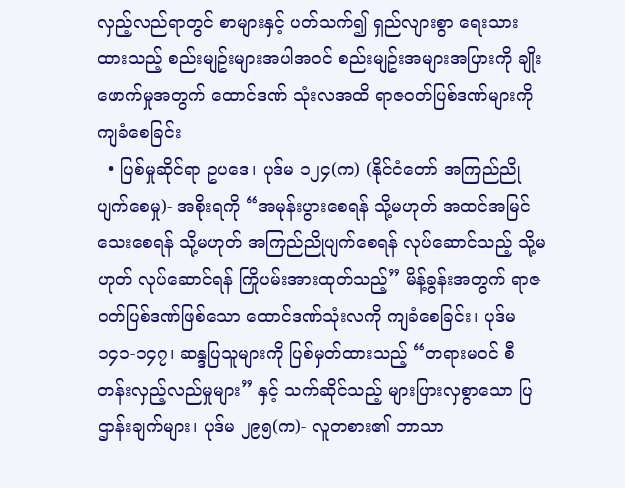လှည့်လည်ရာတွင် စာများနှင့် ပတ်သက်၍ ရှည်လျားစွာ ရေးသားထားသည့် စည်းမျဥ်းများအပါအဝင် စည်းမျဥ်းအများအပြားကို ချိုးဖောက်မှုအတွက် ထောင်ဒဏ် သုံးလအထိ ရာဇဝတ်ပြစ်ဒဏ်များကို ကျခံစေခြင်း
  • ပြစ်မှုဆိုင်ရာ ဥပဒေ၊ ပုဒ်မ ၁၂၄(က) (နိုင်ငံတော် အကြည်ညိုပျက်စေမှု)- အစိုးရကို “အမုန်းပွားစေရန် သို့မဟုတ် အထင်အမြင်သေးစေရန် သို့မဟုတ် အကြည်ညိုပျက်စေရန် လုပ်ဆောင်သည့် သို့မဟုတ် လုပ်ဆောင်ရန် ကြိုပမ်းအားထုတ်သည့်” မိန့်ခွန်းအတွက် ရာဇဝတ်ပြစ်ဒဏ်ဖြစ်သော ထောင်ဒဏ်သုံးလကို ကျခံစေခြင်း၊ ပုဒ်မ ၁၄၁-၁၄၇၊ ဆန္ဒပြသူများကို ပြစ်မှတ်ထားသည့် “တရားမဝင် စီတန်းလှည့်လည်မှုများ” နှင့် သက်ဆိုင်သည့် များပြားလှစွာသော ပြဌာန်းချက်များ၊ ပုဒ်မ ၂၉၅(က)- လူတစား၏ ဘာသာ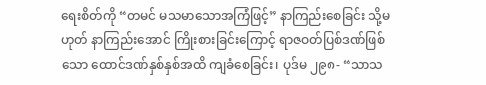ရေးစိတ်ကို “တမင် မသမာသောအကြံဖြင့်” နာကြည်းစေခြင်း သို့မဟုတ် နာကြည်းအောင် ကြိုးစားခြင်းကြောင့် ရာဇဝတ်ပြစ်ဒဏ်ဖြစ်သော ထောင်ဒဏ်နှစ်နှစ်အထိ ကျခံစေခြင်း၊ ပုဒ်မ ၂၉၈- “သာသ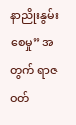နာညိုးနွမ်းစေမှု” အတွက် ရာဇဝတ်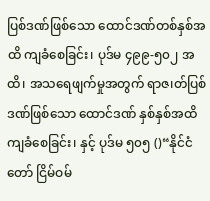ပြစ်ဒဏ်ဖြစ်သော ထောင်ဒဏ်တစ်နှစ်အထိ ကျခံစေခြင်း၊ ပုဒ်မ ၄၉၉-၅၀၂ အထိ၊ အသရေဖျက်မှုအတွက် ရာဇ၊တ်ပြစ်ဒဏ်ဖြစ်သော ထောင်ဒဏ် နှစ်နှစ်အထိ ကျခံစေခြင်း၊ နှင့် ပုဒ်မ ၅၀၅ ()“နိုင်ငံတော် ငြိမ်ဝမ်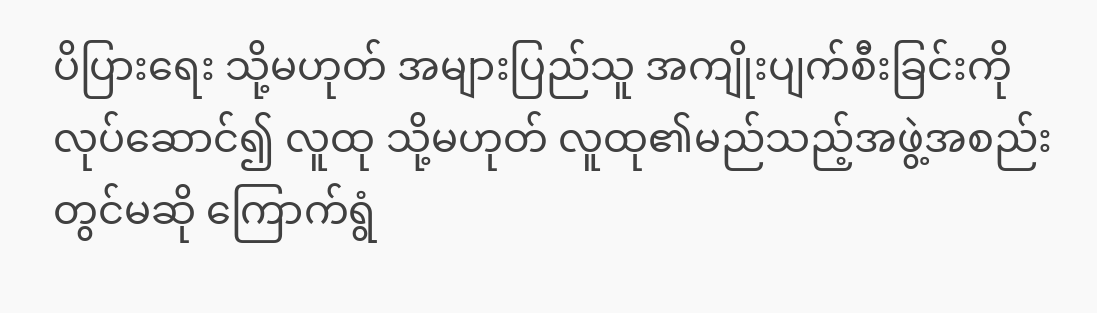ပိပြားရေး သို့မဟုတ် အများပြည်သူ အကျိုးပျက်စီးခြင်းကို လုပ်ဆောင်၍ လူထု သို့မဟုတ် လူထု၏မည်သည့်အဖွဲ့အစည်းတွင်မဆို ကြောက်ရွံ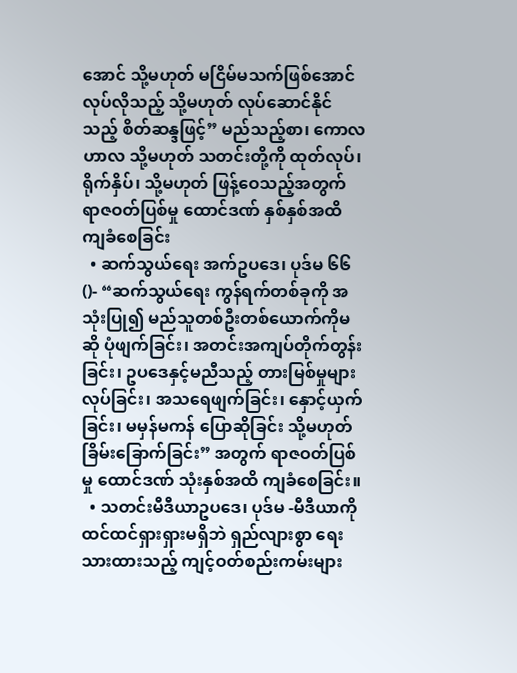အောင် သို့မဟုတ် မငြိမ်မသက်ဖြစ်အောင် လုပ်လိုသည့် သို့မဟုတ် လုပ်ဆောင်နိုင်သည့် စိတ်ဆန္ဒဖြင့်” မည်သည့်စာ၊ ကောလဟာလ သို့မဟုတ် သတင်းတို့ကို ထုတ်လုပ်၊ ရိုက်နှိပ်၊ သို့မဟုတ် ဖြန့်ဝေသည့်အတွက် ရာဇဝတ်ပြစ်မှု ထောင်ဒဏ် နှစ်နှစ်အထိ ကျခံစေခြင်း
  • ဆက်သွယ်ရေး အက်ဥပဒေ၊ ပုဒ်မ ၆၆()- “ဆက်သွယ်ရေး ကွန်ရက်တစ်ခုကို အသုံးပြု၍ မည်သူတစ်ဦးတစ်ယောက်ကိုမဆို ပုံဖျက်ခြင်း၊ အတင်းအကျပ်တိုက်တွန်းခြင်း၊ ဥပဒေနှင့်မညီသည့် တားမြစ်မှုများလုပ်ခြင်း၊ အသရေဖျက်ခြင်း၊ နှောင့်ယှက်ခြင်း၊ မမှန်မကန် ပြောဆိုခြင်း သို့မဟုတ် ခြိမ်းခြောက်ခြင်း” အတွက် ရာဇဝတ်ပြစ်မှု ထောင်ဒဏ် သုံးနှစ်အထိ ကျခံစေခြင်း။
  • သတင်းမီဒီယာဥပဒေ၊ ပုဒ်မ -မီဒီယာကို ထင်ထင်ရှားရှားမရှိဘဲ ရှည်လျားစွာ ရေးသားထားသည့် ကျင့်ဝတ်စည်းကမ်းများ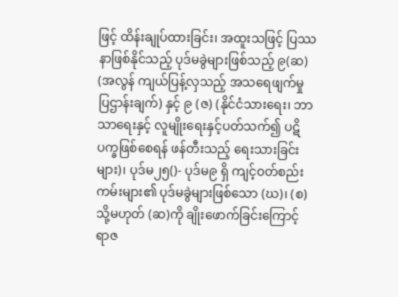ဖြင့် ထိန်းချုပ်ထားခြင်း၊ အထူးသဖြင့် ပြဿနာဖြစ်နိုင်သည့် ပုဒ်မခွဲများဖြစ်သည့် ၉(ဆ) (အလွန် ကျယ်ပြန့်လှသည့် အသရေဖျက်မှု ပြဌာန်းချက်) နှင့် ၉ (ဇ) (နိုင်ငံသားရေး၊ ဘာသာရေးနှင့် လူမျိုးရေးနှင့်ပတ်သက်၍ ပဋိပက္ခဖြစ်စေရန် ဖန်တီးသည့် ရေးသားခြင်းများ)၊ ပုဒ်မ၂၅()- ပုဒ်မ၉ ရှိ ကျင့်ဝတ်စည်းကမ်းများ၏ ပုဒ်မခွဲများဖြစ်သော (ဃ)၊ (စ) သို့မဟုတ် (ဆ)ကို ချိုးဖောက်ခြင်းကြောင့် ရာဇ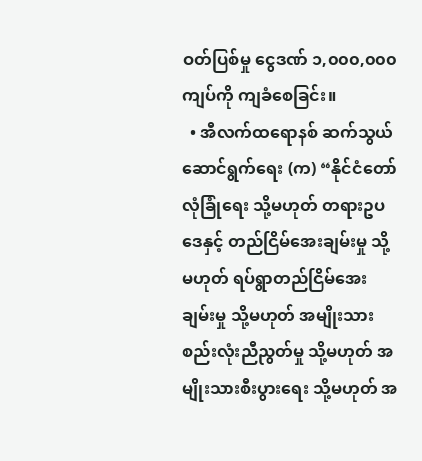ဝတ်ပြစ်မှု ငွေဒဏ် ၁,၀၀၀,၀၀၀ ကျပ်ကို ကျခံစေခြင်း။
  • အီလက်ထရောနစ် ဆက်သွယ်ဆောင်ရွက်ရေး (က) “နိုင်ငံတော် လုံခြုံရေး သို့မဟုတ် တရားဥပဒေနှင့် တည်ငြိမ်အေးချမ်းမှု သို့မဟုတ် ရပ်ရွာတည်ငြိမ်အေးချမ်းမှု သို့မဟုတ် အမျိုးသား စည်းလုံးညီညွတ်မှု သို့မဟုတ် အမျိုးသားစီးပွားရေး သို့မဟုတ် အ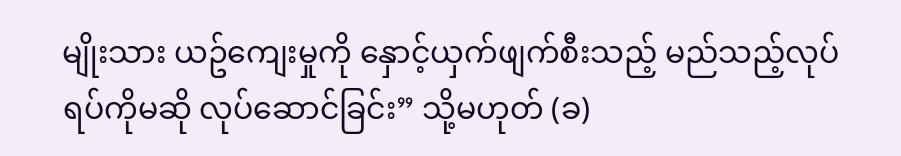မျိုးသား ယဥ်ကျေးမှုကို နှောင့်ယှက်ဖျက်စီးသည့် မည်သည့်လုပ်ရပ်ကိုမဆို လုပ်ဆောင်ခြင်း” သို့မဟုတ် (ခ)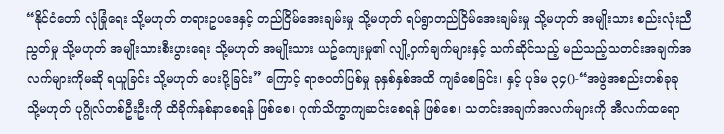“နိုင်ငံတော် လုံခြုံရေး သို့မဟုတ် တရားဥပဒေနှင့် တည်ငြိမ်အေးချမ်းမှု သို့မဟုတ် ရပ်ရွာတည်ငြိမ်အေးချမ်းမှု သို့မဟုတ် အမျိုးသား စည်းလုံးညီညွတ်မှု သို့မဟုတ် အမျိုးသားစီးပွားရေး သို့မဟုတ် အမျိုးသား ယဥ်ကျေးမှု၏ လျို့ဝှက်ချက်များနှင့် သက်ဆိုင်သည့် မည်သည့်သတင်းအချက်အလက်များကိုမဆို ရယူခြင်း သို့မဟုတ် ပေးပို့ခြင်း” ကြောင့် ရာဇဝတ်ပြစ်မှု ခုနှစ်နှစ်အထိ ကျခံစေခြင်း၊ နှင့် ပုဒ်မ ၃၄()-“အဖွဲအစည်းတစ်ခုခု သို့မဟုတ် ပုဂ္ဂိုလ်တစ်ဦးဦးကို ထိခိုက်နစ်နာစေရန် ဖြစ်စေ၊ ဂုဏ်သိက္ခာကျဆင်းစေရန် ဖြစ်စေ၊ သတင်းအချက်အလက်များကို အီလက်ထရော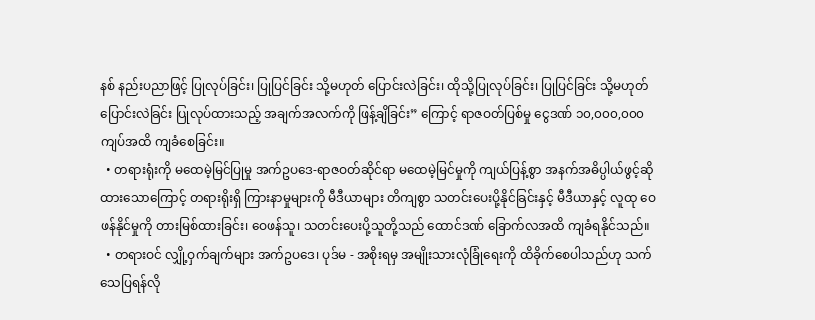နစ် နည်းပညာဖြင့် ပြုလုပ်ခြင်း၊ ပြုပြင်ခြင်း သို့မဟုတ် ပြောင်းလဲခြင်း၊ ထိုသို့ပြုလုပ်ခြင်း၊ ပြုပြင်ခြင်း သို့မဟုတ် ပြောင်းလဲခြင်း ပြုလုပ်ထားသည့် အချက်အလက်ကို ဖြန့်ချိခြင်း” ကြောင့် ရာဇဝတ်ပြစ်မှု ငွေဒဏ် ၁၀,၀၀၀,၀၀၀ ကျပ်အထိ ကျခံစေခြင်း။
  • တရားရုံးကို မထေမဲ့မြင်ပြုမှု အက်ဥပဒေ-ရာဇဝတ်ဆိုင်ရာ မထေမဲ့မြင်မှုကို ကျယ်ပြန့်စွာ အနက်အဓိပ္ပါယ်ဖွင့်ဆိုထားသောကြောင့် တရားရိုးရှိ ကြားနာမှုများကို မီဒီယာများ တိကျစွာ သတင်းပေးပို့နိုင်ခြင်းနှင့် မီဒီယာနှင့် လူထု ဝေဖန်နိုင်မှုကို တားမြစ်ထားခြင်း၊ ဝေဖန်သူ၊ သတင်းပေးပို့သူတို့သည် ထောင်ဒဏ် ခြောက်လအထိ ကျခံရနိုင်သည်။
  • တရားဝင် လျှို့ဝှက်ချက်များ အက်ဥပဒေ၊ ပုဒ်မ - အစိုးရမှ အမျိုးသားလုံခြုံရေးကို ထိခိုက်စေပါသည်ဟု သက်သေပြရန်လို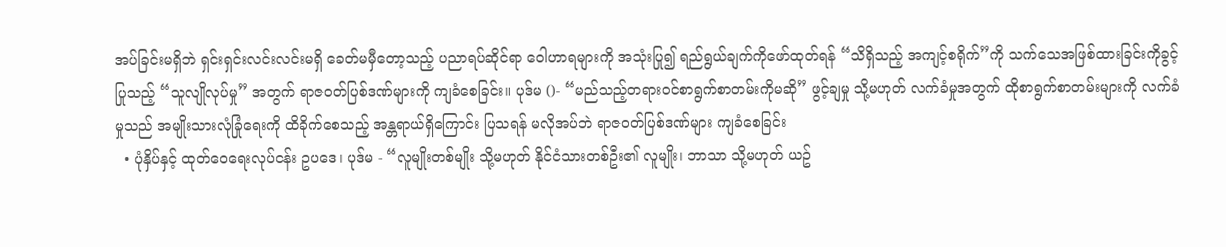အပ်ခြင်းမရှိဘဲ ရှင်းရှင်းလင်းလင်းမရှိ ခေတ်မမှီတော့သည့် ပညာရပ်ဆိုင်ရာ ဝေါဟာရများကို အသုံးပြု၍ ရည်ရွယ်ချက်ကိုဖော်ထုတ်ရန် “သိရှိသည့် အကျင့်စရိုက်”ကို သက်သေအဖြစ်ထားခြင်းကိုခွင့်ပြုသည့် “သူလျိုလုပ်မှု” အတွက် ရာဇဝတ်ပြစ်ဒဏ်များကို ကျခံစေခြင်း။ ပုဒ်မ ()- “မည်သည့်တရားဝင်စာရွက်စာတမ်းကိုမဆို” ဖွင့်ချမှု သို့မဟုတ် လက်ခံမှုအတွက် ထိုစာရွက်စာတမ်းများကို လက်ခံမှုသည် အမျိုးသားလုံခြုံရေးကို ထိခိုက်စေသည့် အန္တရာယ်ရှိကြောင်း ပြသရန် မလိုအပ်ဘဲ ရာဇဝတ်ပြစ်ဒဏ်များ ကျခံစေခြင်း
  • ပုံနှိပ်နှင့် ထုတ်ဝေရေးလုပ်ငန်း ဥပဒေ၊ ပုဒ်မ - “လူမျိုးတစ်မျိုး သို့မဟုတ် နိုင်ငံသားတစ်ဦး၏ လူမျိုး၊ ဘာသာ သို့မဟုတ် ယဥ်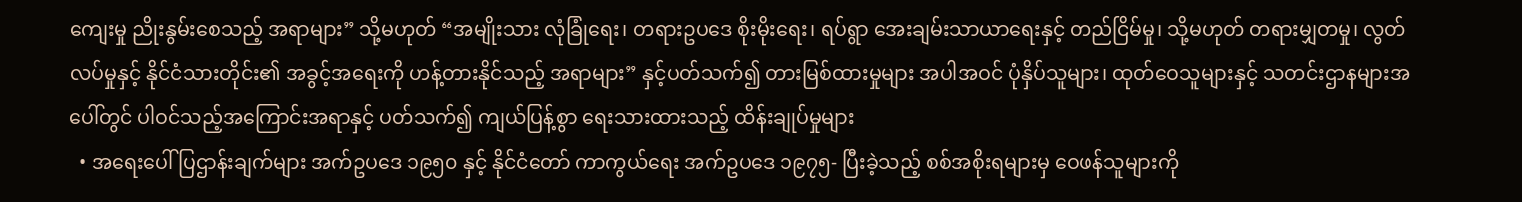ကျေးမှု ညိုးနွမ်းစေသည့် အရာများ” သို့မဟုတ် “အမျိုးသား လုံခြုံရေး၊ တရားဥပဒေ စိုးမိုးရေး၊ ရပ်ရွာ အေးချမ်းသာယာရေးနှင့် တည်ငြိမ်မှု၊ သို့မဟုတ် တရားမျှတမှု၊ လွတ်လပ်မှုနှင့် နိုင်ငံသားတိုင်း၏ အခွင့်အရေးကို ဟန့်တားနိုင်သည့် အရာများ” နှင့်ပတ်သက်၍ တားမြစ်ထားမှုများ အပါအဝင် ပုံနှိပ်သူများ၊ ထုတ်ဝေသူများနှင့် သတင်းဌာနများအပေါ်တွင် ပါဝင်သည့်အကြောင်းအရာနှင့် ပတ်သက်၍ ကျယ်ပြန့်စွာ ရေးသားထားသည့် ထိန်းချုပ်မှုများ
  • အရေးပေါ်ပြဌာန်းချက်များ အက်ဥပဒေ ၁၉၅၀ နှင့် နိုင်ငံတော် ကာကွယ်ရေး အက်ဥပဒေ ၁၉၇၅- ပြီးခဲ့သည့် စစ်အစိုးရများမှ ဝေဖန်သူများကို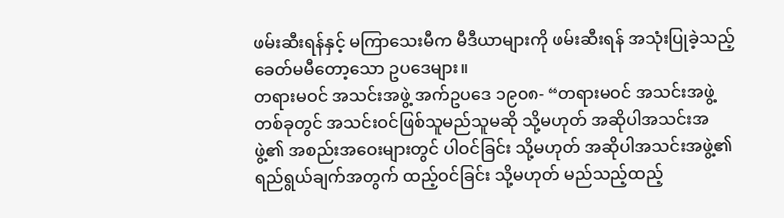ဖမ်းဆီးရန်နှင့် မကြာသေးမီက မီဒီယာများကို ဖမ်းဆီးရန် အသုံးပြုခဲ့သည့် ခေတ်မမီတော့သော ဥပဒေများ။
တရားမဝင် အသင်းအဖွဲ့ အက်ဥပဒေ ၁၉၀၈- “တရားမဝင် အသင်းအဖွဲ့တစ်ခုတွင် အသင်းဝင်ဖြစ်သူမည်သူမဆို သို့မဟုတ် အဆိုပါအသင်းအဖွဲ့၏ အစည်းအဝေးများတွင် ပါဝင်ခြင်း သို့မဟုတ် အဆိုပါအသင်းအဖွဲ့၏ ရည်ရွယ်ချက်အတွက် ထည့်ဝင်ခြင်း သို့မဟုတ် မည်သည့်ထည့်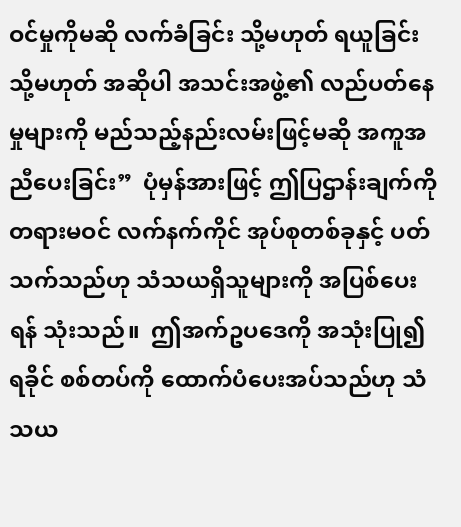ဝင်မှုကိုမဆို လက်ခံခြင်း သို့မဟုတ် ရယူခြင်း သို့မဟုတ် အဆိုပါ အသင်းအဖွဲ့၏ လည်ပတ်နေမှုများကို မည်သည့်နည်းလမ်းဖြင့်မဆို အကူအညီပေးခြင်း”  ပုံမှန်အားဖြင့် ဤပြဌာန်းချက်ကို တရားမဝင် လက်နက်ကိုင် အုပ်စုတစ်ခုနှင့် ပတ်သက်သည်ဟု သံသယရှိသူများကို အပြစ်ပေးရန် သုံးသည်။  ဤအက်ဥပဒေကို အသုံးပြု၍ ရခိုင် စစ်တပ်ကို ထောက်ပံပေးအပ်သည်ဟု သံသယ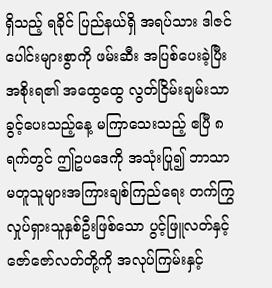ရှိသည့် ရခိုင် ပြည်နယ်ရှိ အရပ်သား ဒါဇင်ပေါင်းများစွာကို ဖမ်းဆီး အပြစ်ပေးခဲ့ပြီး အစိုးရ၏ အထွေထွေ လွတ်ငြိမ်းချမ်းသာခွင့်ပေးသည့်နေ့ မကြာသေးသည့် ဧပြီ ၈ရက်တွင် ဤဥပဒေကို အသုံးပြု၍ ဘာသာမတူသူများအကြားချစ်ကြည်ရေး တက်ကြွလှုပ်ရှားသူနှစ်ဦးဖြစ်သော ပွင့်ဖြူလတ်နှင့် ဇော်ဇော်လတ်တို့ကို အလုပ်ကြမ်းနှင့်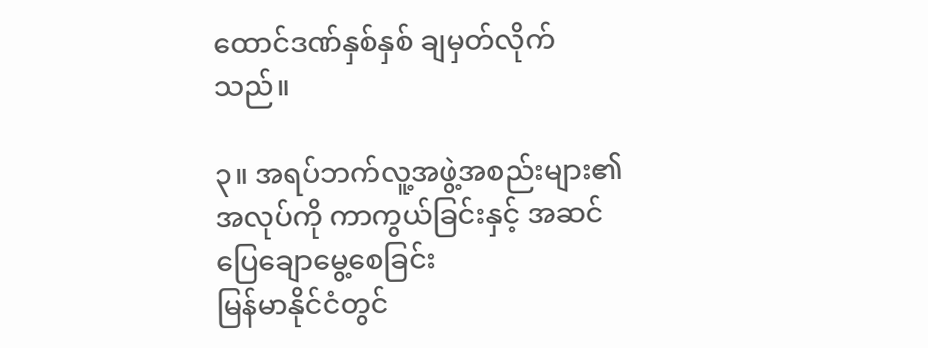ထောင်ဒဏ်နှစ်နှစ် ချမှတ်လိုက်သည်။

၃။ အရပ်ဘက်လူ့အဖွဲ့အစည်းများ၏အလုပ်ကို ကာကွယ်ခြင်းနှင့် အဆင်ပြေချောမွေ့စေခြင်း
မြန်မာနိုင်ငံတွင်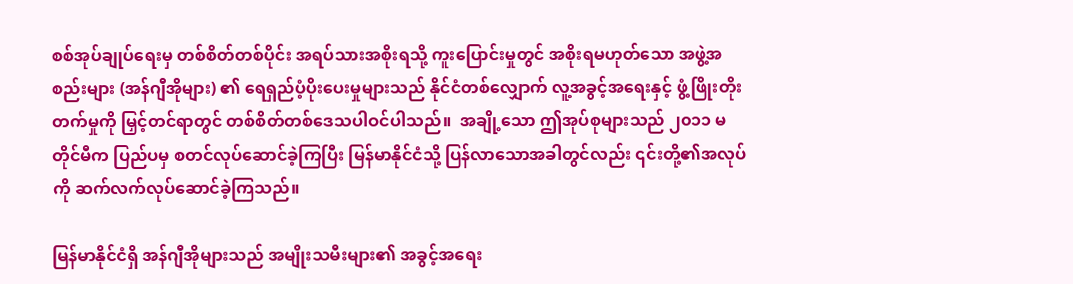စစ်အုပ်ချုပ်ရေးမှ တစ်စိတ်တစ်ပိုင်း အရပ်သားအစိုးရသို့ ကူးပြောင်းမှုတွင် အစိုးရမဟုတ်သော အဖွဲ့အစည်းများ (အန်ဂျီအိုများ) ၏ ရေရှည်ပံ့ပိုးပေးမှုများသည် နိုင်ငံတစ်လျှောက် လူ့အခွင့်အရေးနှင့် ဖွံ့ဖြိုးတိုးတက်မှုကို မြှင့်တင်ရာတွင် တစ်စိတ်တစ်ဒေသပါဝင်ပါသည်။  အချို့သော ဤအုပ်စုများသည် ၂၀၁၁ မတိုင်မီက ပြည်ပမှ စတင်လုပ်ဆောင်ခဲ့ကြပြီး မြန်မာနိုင်ငံသို့ ပြန်လာသောအခါတွင်လည်း ၎င်းတို့၏အလုပ်ကို ဆက်လက်လုပ်ဆောင်ခဲ့ကြသည်။

မြန်မာနိုင်ငံရှိ အန်ဂျီအိုများသည် အမျိုးသမီးများ၏ အခွင့်အရေး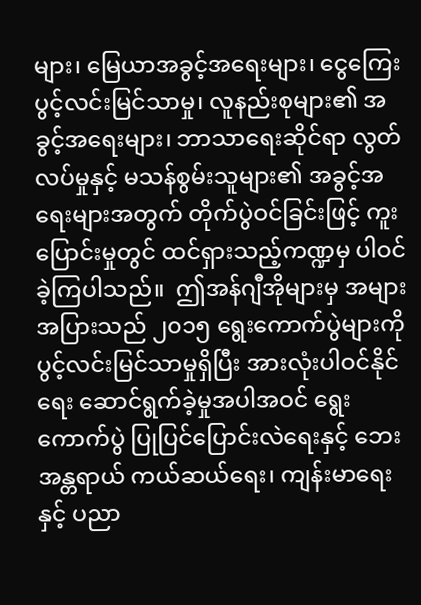များ၊ မြေယာအခွင့်အရေးများ၊ ငွေကြေး ပွင့်လင်းမြင်သာမှု၊ လူနည်းစုများ၏ အခွင့်အရေးများ၊ ဘာသာရေးဆိုင်ရာ လွတ်လပ်မှုနှင့် မသန်စွမ်းသူများ၏ အခွင့်အရေးများအတွက် တိုက်ပွဲဝင်ခြင်းဖြင့် ကူးပြောင်းမှုတွင် ထင်ရှားသည့်ကဏ္ဍမှ ပါဝင်ခဲ့ကြပါသည်။  ဤအန်ဂျီအိုများမှ အများအပြားသည် ၂၀၁၅ ရွေးကောက်ပွဲများကို ပွင့်လင်းမြင်သာမှုရှိပြီး အားလုံးပါဝင်နိုင်ရေး ဆောင်ရွက်ခဲ့မှုအပါအဝင် ရွေးကောက်ပွဲ ပြုပြင်ပြောင်းလဲရေးနှင့် ဘေးအန္တရာယ် ကယ်ဆယ်ရေး၊ ကျန်းမာရေးနှင့် ပညာ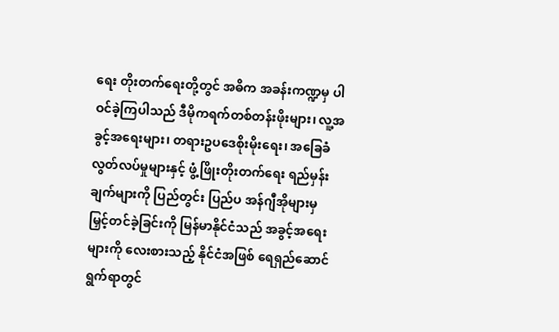ရေး တိုးတက်ရေးတို့တွင် အဓိက အခန်းကဏ္ဍမှ ပါဝင်ခဲ့ကြပါသည် ဒီမိုကရက်တစ်တန်းဖိုးများ၊ လူ့အခွင့်အရေးများ၊ တရားဥပဒေစိုးမိုးရေး၊ အခြေခံ လွတ်လပ်မှုများနှင့် ဖွံ့ဖြိုးတိုးတက်ရေး ရည်မှန်းချက်များကို ပြည်တွင်း ပြည်ပ အန်ဂျီအိုများမှ မြှင့်တင်ခဲ့ခြင်းကို မြန်မာနိုင်ငံသည် အခွင့်အရေးများကို လေးစားသည့် နိုင်ငံအဖြစ် ရေရှည်ဆောင်ရွက်ရာတွင်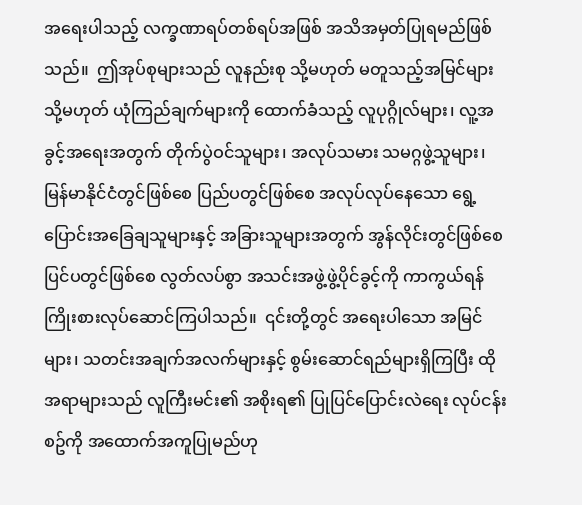အရေးပါသည့် လက္ခဏာရပ်တစ်ရပ်အဖြစ် အသိအမှတ်ပြုရမည်ဖြစ်သည်။  ဤအုပ်စုများသည် လူနည်းစု သို့မဟုတ် မတူသည့်အမြင်များ သို့မဟုတ် ယုံကြည်ချက်များကို ထောက်ခံသည့် လူပုဂ္ဂိုလ်များ၊ လူ့အခွင့်အရေးအတွက် တိုက်ပွဲဝင်သူများ၊ အလုပ်သမား သမဂ္ဂဖွဲ့သူများ၊ မြန်မာနိုင်ငံတွင်ဖြစ်စေ ပြည်ပတွင်ဖြစ်စေ အလုပ်လုပ်နေသော ရွေ့ပြောင်းအခြေချသူများနှင့် အခြားသူများအတွက် အွန်လိုင်းတွင်ဖြစ်စေ ပြင်ပတွင်ဖြစ်စေ လွတ်လပ်စွာ အသင်းအဖွဲ့ဖွဲ့ပိုင်ခွင့်ကို ကာကွယ်ရန် ကြိုးစားလုပ်ဆောင်ကြပါသည်။  ၎င်းတို့တွင် အရေးပါသော အမြင်များ၊ သတင်းအချက်အလက်များနှင့် စွမ်းဆောင်ရည်များရှိကြပြီး ထိုအရာများသည် လူကြီးမင်း၏ အစိုးရ၏ ပြုပြင်ပြောင်းလဲရေး လုပ်ငန်းစဥ်ကို အထောက်အကူပြုမည်ဟု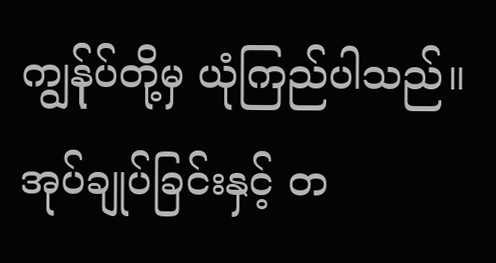ကျွန်ုပ်တို့မှ ယုံကြည်ပါသည်။  အုပ်ချုပ်ခြင်းနှင့် တ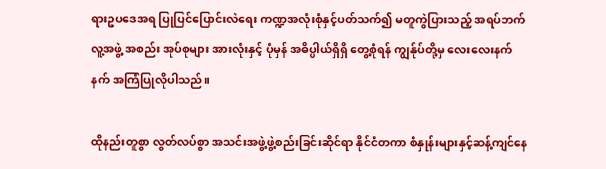ရားဥပဒေအရ ပြုပြင်ပြောင်းလဲရေး ကဏ္ဍအလုံးစုံနှင့်ပတ်သက်၍ မတူကွဲပြားသည့် အရပ်ဘက်လူ့အဖွဲ့ အစည်း အုပ်စုများ အားလုံးနှင့် ပုံမှန် အဓိပ္ပါယ်ရှိရှိ တွေ့စုံရန် ကျွန်ုပ်တို့မှ လေးလေးနက်နက် အကြံပြုလိုပါသည်။

ထိုနည်းတူစွာ လွတ်လပ်စွာ အသင်းအဖွဲ့ဖွဲ့စည်းခြင်းဆိုင်ရာ နိုင်ငံတကာ စံနှုန်းများနှင့်ဆန့်ကျင်နေ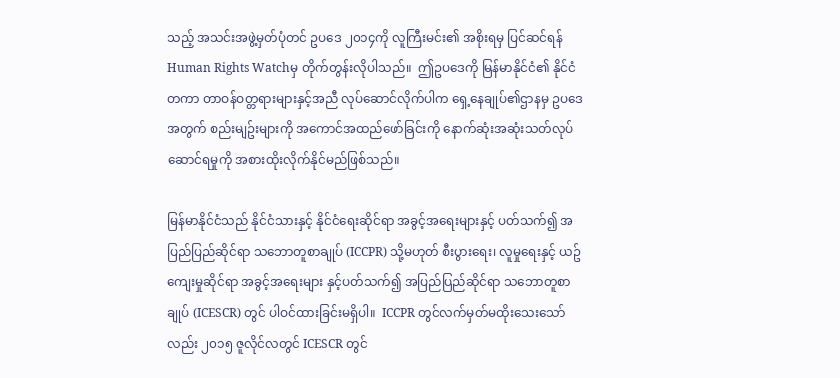သည့် အသင်းအဖွဲ့မှတ်ပုံတင် ဥပဒေ ၂၀၁၄ကို လူကြီးမင်း၏ အစိုးရမှ ပြင်ဆင်ရန် Human Rights Watchမှ တိုက်တွန်းလိုပါသည်။  ဤဥပဒေကို မြန်မာနိုင်ငံ၏ နိုင်ငံတကာ တာဝန်ဝတ္တရားများနှင့်အညီ လုပ်ဆောင်လိုက်ပါက ရှေ့နေချုပ်၏ဌာနမှ ဥပဒေအတွက် စည်းမျဥ်းများကို အကောင်အထည်ဖော်ခြင်းကို နောက်ဆုံးအဆုံးသတ်လုပ်ဆောင်ရမှုကို အစားထိုးလိုက်နိုင်မည်ဖြစ်သည်။

မြန်မာနိုင်ငံသည် နိုင်ငံသားနှင့် နိုင်ငံရေးဆိုင်ရာ အခွင့်အရေးများနှင့် ပတ်သက်၍ အပြည်ပြည်ဆိုင်ရာ သဘောတူစာချုပ် (ICCPR) သို့မဟုတ် စီးပွားရေး၊ လူမှုရေးနှင့် ယဥ်ကျေးမှုဆိုင်ရာ အခွင့်အရေးများ နှင့်ပတ်သက်၍ အပြည်ပြည်ဆိုင်ရာ သဘောတူစာချုပ် (ICESCR) တွင် ပါဝင်ထားခြင်းမရှိပါ။  ICCPR တွင်လက်မှတ်မထိုးသေးသော်လည်း ၂၀၁၅ ဇူလိုင်လတွင် ICESCR တွင်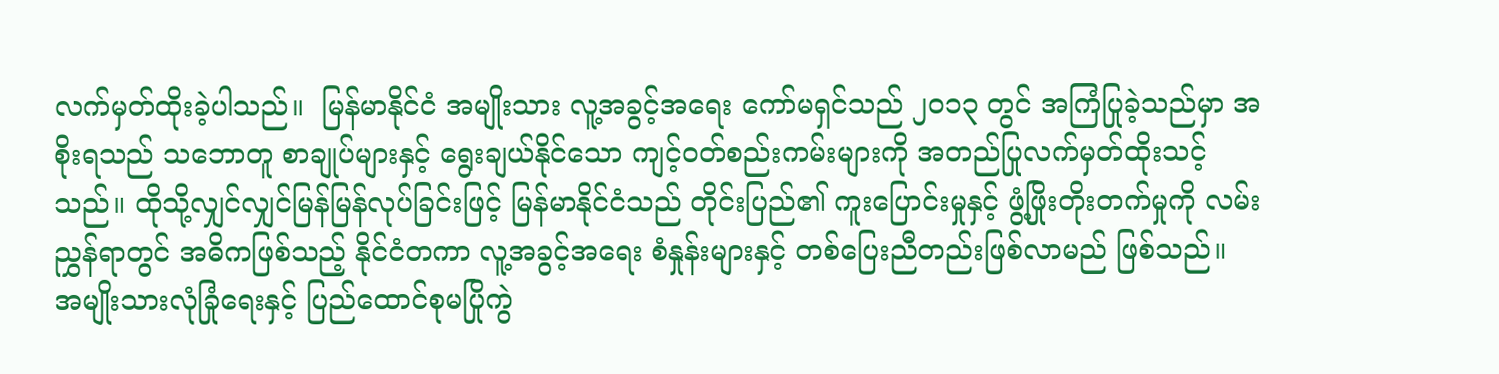လက်မှတ်ထိုးခဲ့ပါသည်။  မြန်မာနိုင်ငံ အမျိုးသား လူ့အခွင့်အရေး ကော်မရှင်သည် ၂၀၁၃ တွင် အကြံပြုခဲ့သည်မှာ အစိုးရသည် သဘောတူ စာချုပ်များနှင့် ရွေးချယ်နိုင်သော ကျင့်ဝတ်စည်းကမ်းများကို အတည်ပြုလက်မှတ်ထိုးသင့်သည်။ ထိုသို့လျှင်လျှင်မြန်မြန်လုပ်ခြင်းဖြင့် မြန်မာနိုင်ငံသည် တိုင်းပြည်၏ ကူးပြောင်းမှုနှင့် ဖွံ့ဖြိုးတိုးတက်မှုကို လမ်းညွှန်ရာတွင် အဓိကဖြစ်သည့် နိုင်ငံတကာ လူ့အခွင့်အရေး စံနှုန်းများနှင့် တစ်ပြေးညီတည်းဖြစ်လာမည် ဖြစ်သည်။  အမျိုးသားလုံခြုံရေးနှင့် ပြည်ထောင်စုမပြိုကွဲ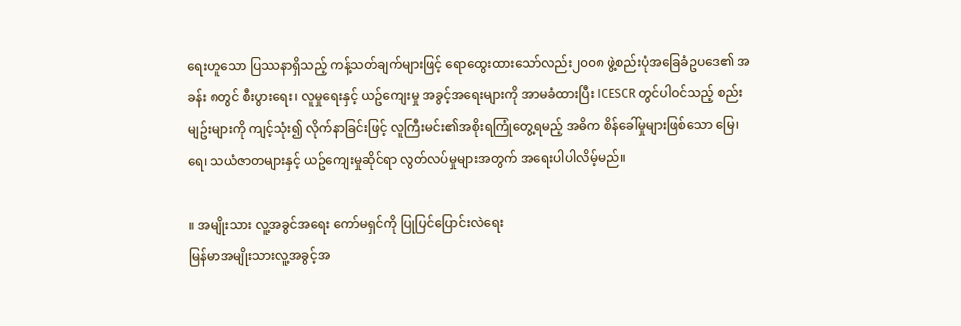ရေးဟူသော ပြဿနာရှိသည့် ကန့်သတ်ချက်များဖြင့် ရောထွေးထားသော်လည်း၂၀၀၈ ဖွဲ့စည်းပုံအခြေခံဥပဒေ၏ အခန်း ၈တွင် စီးပွားရေး၊ လူမှုရေးနှင့် ယဥ်ကျေးမှု အခွင့်အရေးများကို အာမခံထားပြီး ICESCR တွင်ပါဝင်သည့် စည်းမျဥ်းများကို ကျင့်သုံး၍ လိုက်နာခြင်းဖြင့် လူကြီးမင်း၏အစိုးရကြုံတွေ့ရမည့် အဓိက စိန်ခေါ်မှုများဖြစ်သော မြေ၊ ရေ၊ သယံဇာတများနှင့် ယဥ်ကျေးမှုဆိုင်ရာ လွတ်လပ်မှုများအတွက် အရေးပါပါလိမ့်မည်။

။ အမျိုးသား လူ့အခွင်အရေး ကော်မရှင်ကို ပြုပြင်ပြောင်းလဲရေး
မြန်မာအမျိုးသားလူ့အခွင့်အ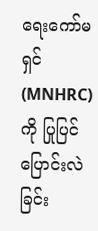ရေးကော်မရှင် (MNHRC) ကို ပြုပြင်ပြောင်းလဲခြင်း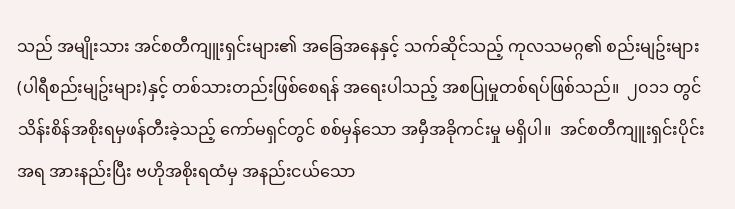သည် အမျိုးသား အင်စတီကျူးရှင်းများ၏ အခြေအနေနှင့် သက်ဆိုင်သည့် ကုလသမဂ္ဂ၏ စည်းမျဥ်းများ (ပါရီစည်းမျဥ်းများ)နှင့် တစ်သားတည်းဖြစ်စေရန် အရေးပါသည့် အစပြုမှုတစ်ရပ်ဖြစ်သည်။  ၂၀၁၁ တွင် သိန်းစိန်အစိုးရမှဖန်တီးခဲ့သည့် ကော်မရှင်တွင် စစ်မှန်သော အမှီအခိုကင်းမှု မရှိပါ။  အင်စတီကျူးရှင်းပိုင်းအရ အားနည်းပြီး ဗဟိုအစိုးရထံမှ အနည်းငယ်သော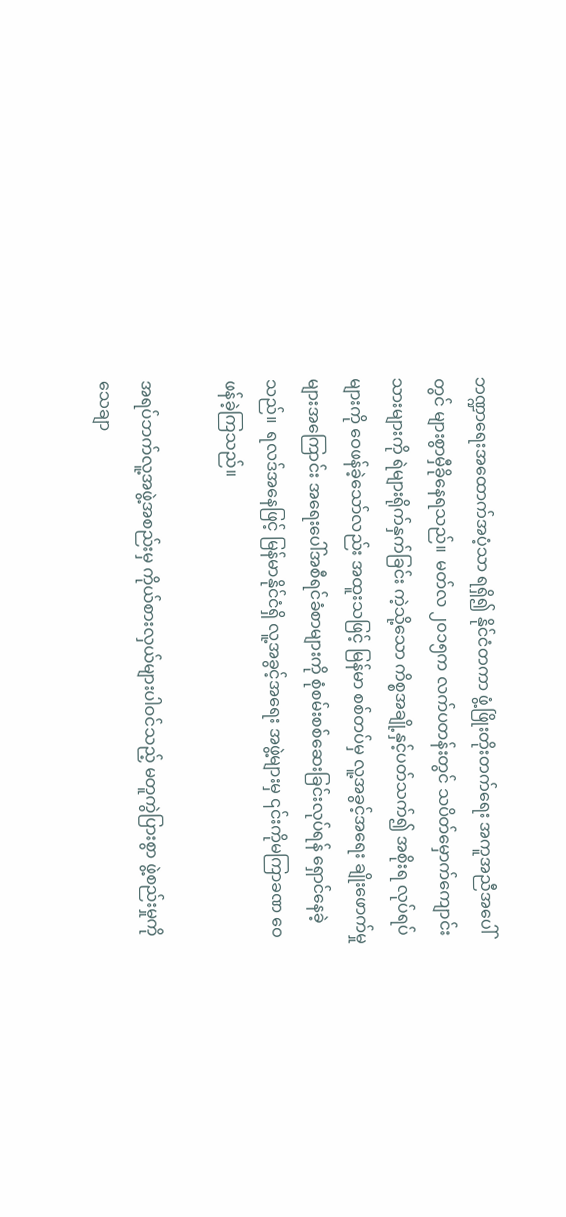ဘဏ္ဍာရေးအထောက်အပံ့သာ ရရှိ၍ နိုင်ငံတကာ ဖွံ့ဖြိုးတိုးတက်ရေး အကူအညီအပေါ်တွင် များစွာမှီခိုနေရသည်။  မတ်လ ၂၀၁၅က လက်ပတန်းတွင် သပိတ်မှောက်ကျောင်းသားများကို ရဲများရိုက်နှက်ခြင်း ကဲ့သို့သော ကိစ္စအချို့နှင့်ပတ်သက်၍ အစိုးရ လုပ်ရပ်များကို ဝေဖန်ခဲ့သော်လည်း အထူးသဖြင့် မြန်မာ စစ်တပ်မှ လူ့အခွင့်အရေး ချိုးဖောက်မှုများအကြောင်း အရေးပေါ်အစီရင်ခံစာများကို စုံစမ်းစစ်ဆေးခြင်းလုပ်ရန် ရှောင်နေခဲ့သည်။  ရလဒ်အနေဖြင့် မြန်မာနိုင်ငံရှိ လူ့အခွင့်အရေး အဖွဲ့များမှ ၎င်းကိုမကြာခဏ ဝေဖန်ခဲ့ကြသည်။

အရပ်ဘက်လူ့အဖွဲ့အစည်းမှ ကိုယ်စားလှယ်များပါဝင်သည့် မတူကွဲပြားစွာ ဖွဲ့စည်းမှုကို သေချာ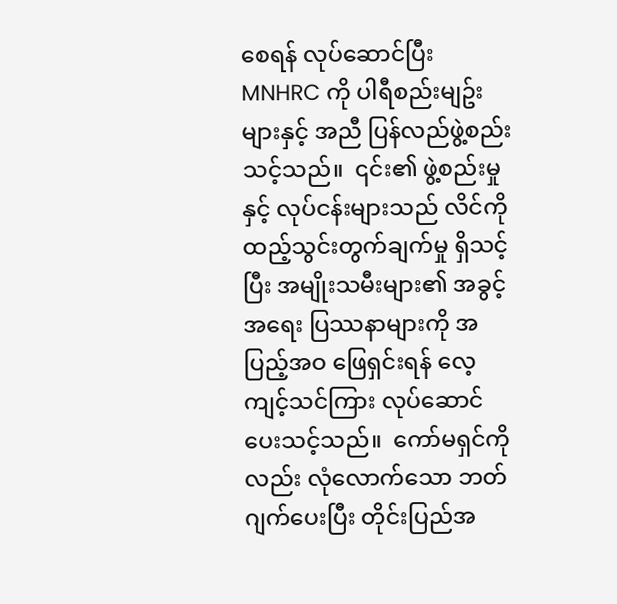စေရန် လုပ်ဆောင်ပြီး MNHRC ကို ပါရီစည်းမျဥ်းများနှင့် အညီ ပြန်လည်ဖွဲ့စည်းသင့်သည်။  ၎င်း၏ ဖွဲ့စည်းမှုနှင့် လုပ်ငန်းများသည် လိင်ကိုထည့်သွင်းတွက်ချက်မှု ရှိသင့်ပြီး အမျိုးသမီးများ၏ အခွင့်အရေး ပြဿနာများကို အပြည့်အဝ ဖြေရှင်းရန် လေ့ကျင့်သင်ကြား လုပ်ဆောင်ပေးသင့်သည်။  ကော်မရှင်ကိုလည်း လုံလောက်သော ဘတ်ဂျက်ပေးပြီး တိုင်းပြည်အ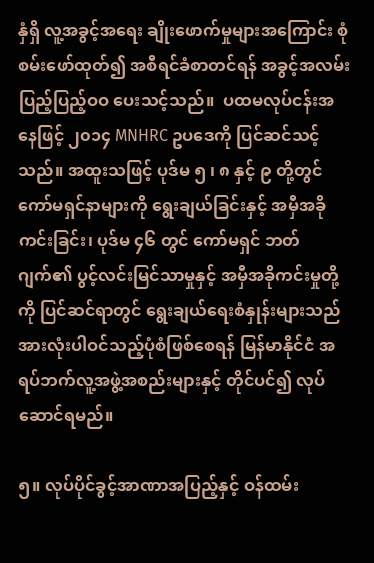နှံရှိ လူ့အခွင့်အရေး ချိုးဖောက်မှုများအကြောင်း စုံစမ်းဖော်ထုတ်၍ အစီရင်ခံစာတင်ရန် အခွင့်အလမ်း ပြည့်ပြည့်ဝဝ ပေးသင့်သည်။  ပထမလုပ်ငန်းအနေဖြင့် ၂၀၁၄ MNHRC ဥပဒေကို ပြင်ဆင်သင့်သည်။ အထူးသဖြင့် ပုဒ်မ ၅ ၊ ၈ နှင့် ၉ တို့တွင် ကော်မရှင်နာများကို ရွေးချယ်ခြင်းနှင့် အမှီအခိုကင်းခြင်း၊ ပုဒ်မ ၄၆ တွင် ကော်မရှင် ဘတ်ဂျက်၏ ပွင့်လင်းမြင်သာမှုနှင့် အမှီအခိုကင်းမှုတို့ကို ပြင်ဆင်ရာတွင် ရွေးချယ်ရေးစံနှုန်းများသည် အားလုံးပါဝင်သည့်ပုံစံဖြစ်စေရန် မြန်မာနိုင်ငံ အရပ်ဘက်လူ့အဖွဲ့အစည်းများနှင့် တိုင်ပင်၍ လုပ်ဆောင်ရမည်။

၅။ လုပ်ပိုင်ခွင့်အာဏာအပြည့်နှင့် ဝန်ထမ်း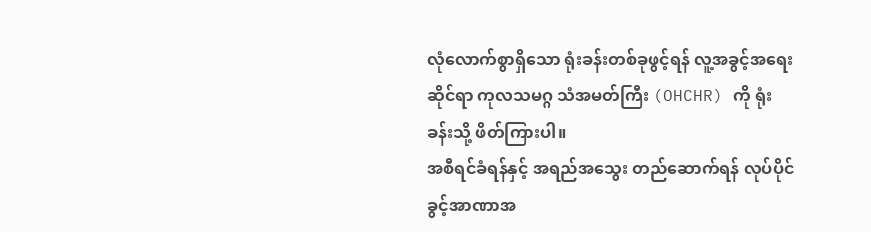လုံလောက်စွာရှိသော ရုံးခန်းတစ်ခုဖွင့်ရန် လူ့အခွင့်အရေးဆိုင်ရာ ကုလသမဂ္ဂ သံအမတ်ကြီး (OHCHR) ကို ရုံးခန်းသို့ ဖိတ်ကြားပါ။
အစီရင်ခံရန်နှင့် အရည်အသွေး တည်ဆောက်ရန် လုပ်ပိုင်ခွင့်အာဏာအ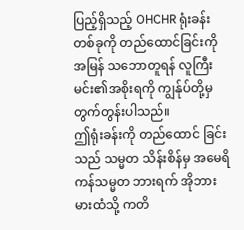ပြည့်ရှိသည့် OHCHR ရုံးခန်းတစ်ခုကို တည်ထောင်ခြင်းကို အမြန် သဘောတူရန် လူကြီးမင်း၏အစိုးရကို ကျွန်ုပ်တို့မှ တွက်တွန်းပါသည်။
ဤရုံးခန်းကို တည်ထောင် ခြင်းသည် သမ္မတ သိန်းစိန်မှ အမေရိကန်သမ္မတ ဘားရက် အိုဘားမားထံသို့ ကတိ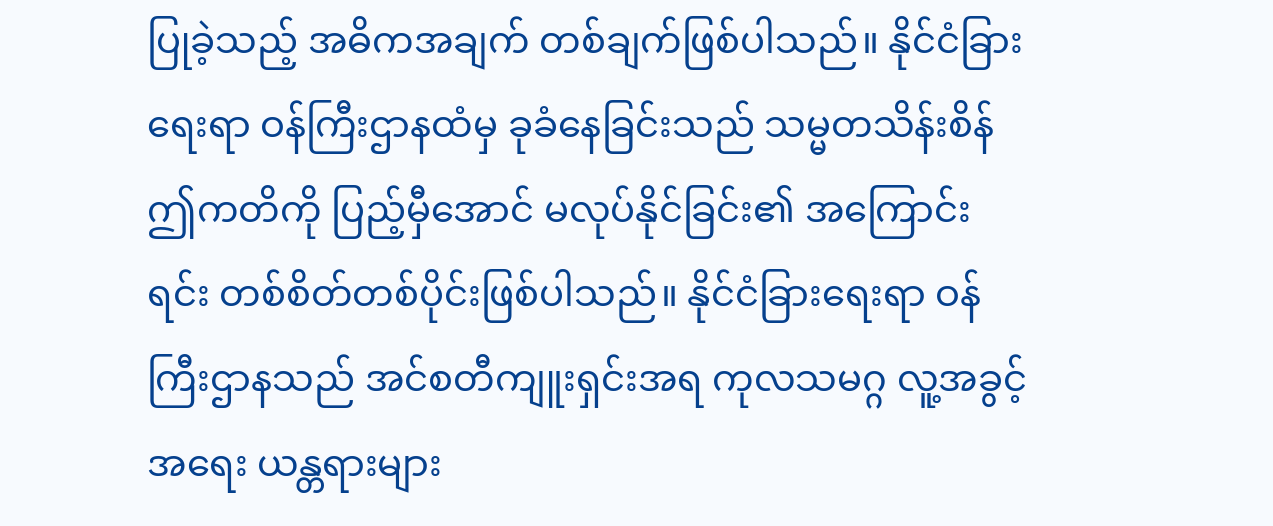ပြုခဲ့သည့် အဓိကအချက် တစ်ချက်ဖြစ်ပါသည်။ နိုင်ငံခြားရေးရာ ဝန်ကြီးဌာနထံမှ ခုခံနေခြင်းသည် သမ္မတသိန်းစိန်ဤကတိကို ပြည့်မှီအောင် မလုပ်နိုင်ခြင်း၏ အကြောင်းရင်း တစ်စိတ်တစ်ပိုင်းဖြစ်ပါသည်။ နိုင်ငံခြားရေးရာ ဝန်ကြီးဌာနသည် အင်စတီကျူးရှင်းအရ ကုလသမဂ္ဂ လူ့အခွင့်အရေး ယန္တရားများ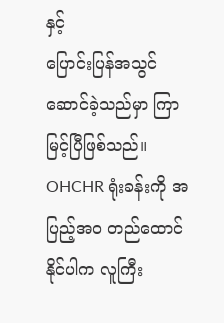နှင့်
ပြောင်းပြန်အသွင် ဆောင်ခဲ့သည်မှာ ကြာမြင့်ပြီဖြစ်သည်။  OHCHR ရုံးခန်းကို အပြည့်အဝ တည်ထောင်နိုင်ပါက လူကြီး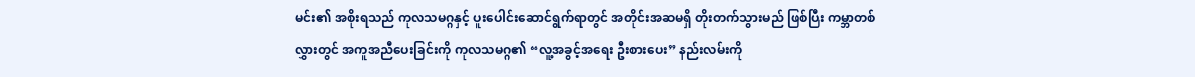မင်း၏ အစိုးရသည် ကုလသမဂ္ဂနှင့် ပူးပေါင်းဆောင်ရွက်ရာတွင် အတိုင်းအဆမရှိ တိုးတက်သွားမည် ဖြစ်ပြီး ကမ္ဘာတစ်လွှားတွင် အကူအညီပေးခြင်းကို ကုလသမဂ္ဂ၏ “လူ့အခွင့်အရေး ဦးစားပေး” နည်းလမ်းကို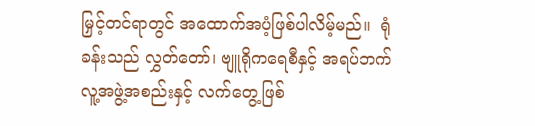မြှင့်တင်ရာတွင် အထောက်အပံ့ဖြစ်ပါလိမ့်မည်။  ရုံခန်းသည် လွှတ်တော်၊ ဗျူရိုကရေစီနှင့် အရပ်ဘက် လူ့အဖွဲ့အစည်းနှင့် လက်တွေ့ဖြစ်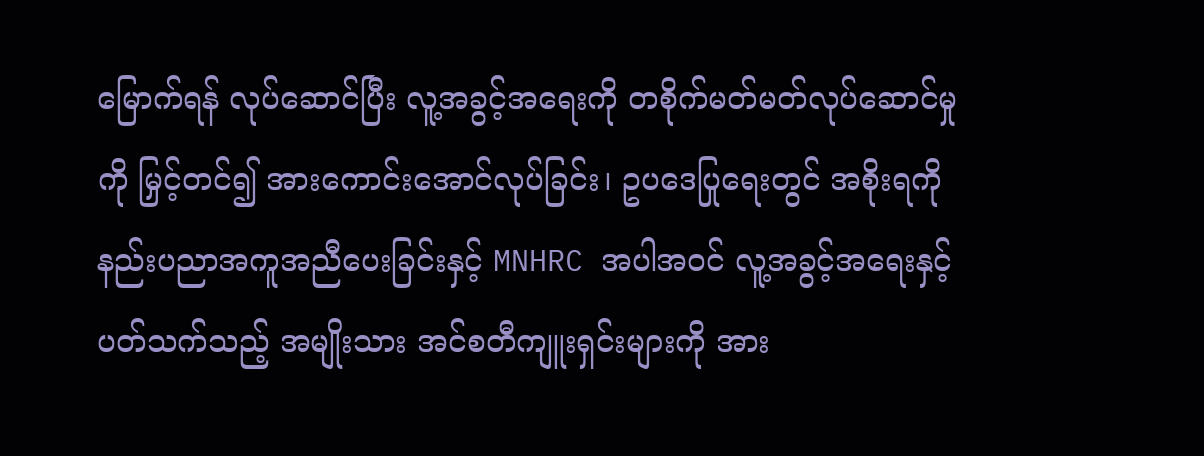မြောက်ရန် လုပ်ဆောင်ပြီး လူ့အခွင့်အရေးကို တစိုက်မတ်မတ်လုပ်ဆောင်မှုကို မြှင့်တင်၍ အားကောင်းအောင်လုပ်ခြင်း၊ ဥပဒေပြုရေးတွင် အစိုးရကို နည်းပညာအကူအညီပေးခြင်းနှင့် MNHRC အပါအဝင် လူ့အခွင့်အရေးနှင့် ပတ်သက်သည့် အမျိုးသား အင်စတီကျူးရှင်းများကို အား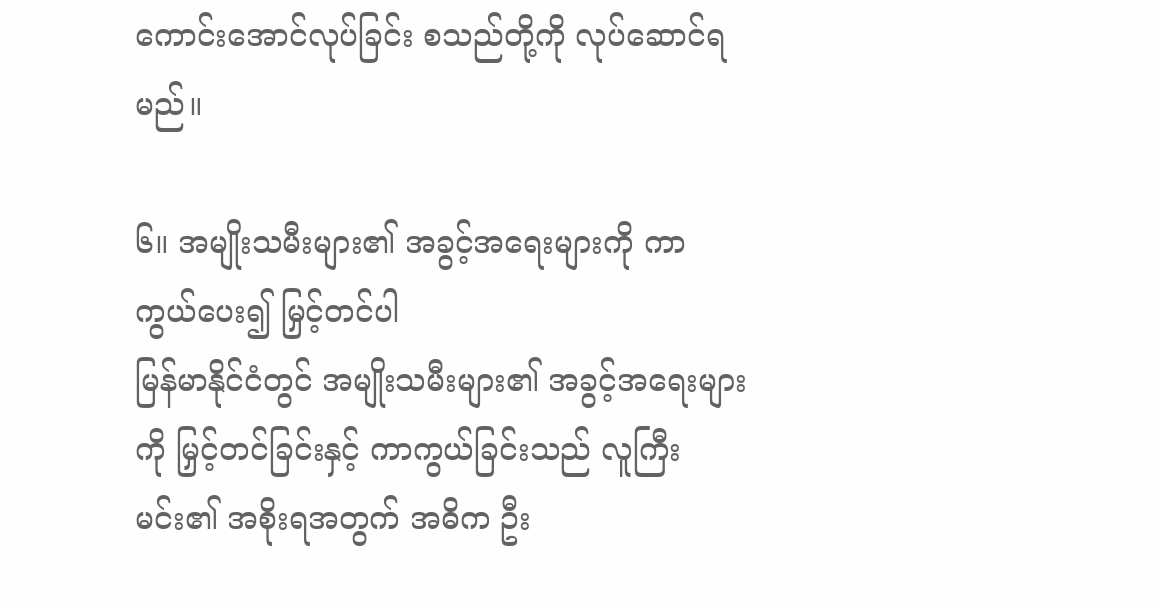ကောင်းအောင်လုပ်ခြင်း စသည်တို့ကို လုပ်ဆောင်ရမည်။

၆။ အမျိုးသမီးများ၏ အခွင့်အရေးများကို ကာကွယ်ပေး၍ မြှင့်တင်ပါ
မြန်မာနိုင်ငံတွင် အမျိုးသမီးများ၏ အခွင့်အရေးများကို မြှင့်တင်ခြင်းနှင့် ကာကွယ်ခြင်းသည် လူကြီးမင်း၏ အစိုးရအတွက် အဓိက ဦး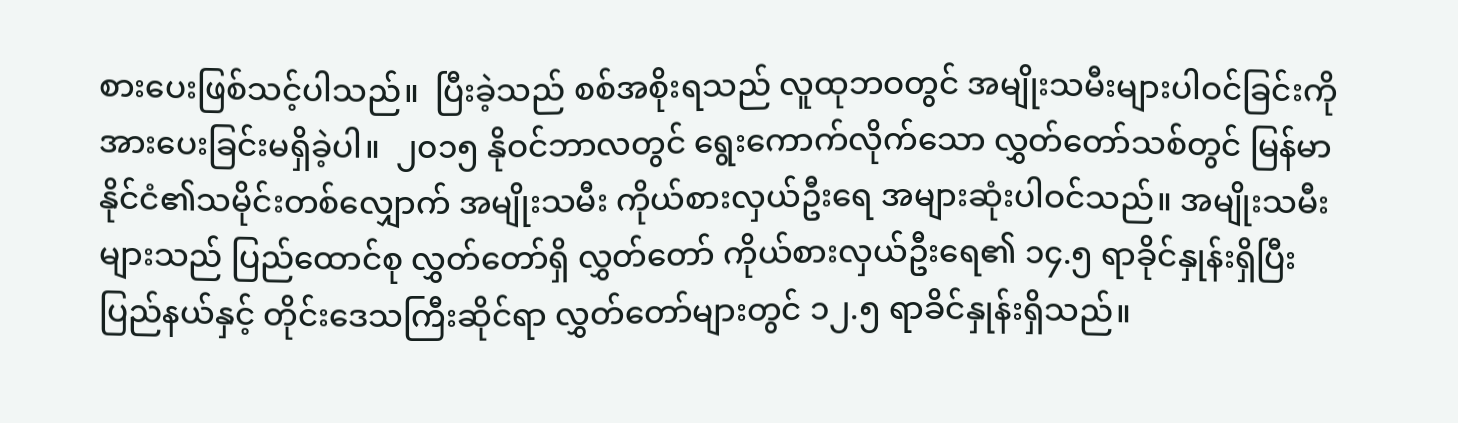စားပေးဖြစ်သင့်ပါသည်။  ပြီးခဲ့သည် စစ်အစိုးရသည် လူထုဘဝတွင် အမျိုးသမီးများပါဝင်ခြင်းကို အားပေးခြင်းမရှိခဲ့ပါ။  ၂၀၁၅ နိုဝင်ဘာလတွင် ရွေးကောက်လိုက်သော လွှတ်တော်သစ်တွင် မြန်မာနိုင်ငံ၏သမိုင်းတစ်လျှောက် အမျိုးသမီး ကိုယ်စားလှယ်ဦးရေ အများဆုံးပါဝင်သည်။ အမျိုးသမီးများသည် ပြည်ထောင်စု လွှတ်တော်ရှိ လွှတ်တော် ကိုယ်စားလှယ်ဦးရေ၏ ၁၄.၅ ရာခိုင်နှုန်းရှိပြီး ပြည်နယ်နှင့် တိုင်းဒေသကြီးဆိုင်ရာ လွှတ်တော်များတွင် ၁၂.၅ ရာခိင်နှုန်းရှိသည်။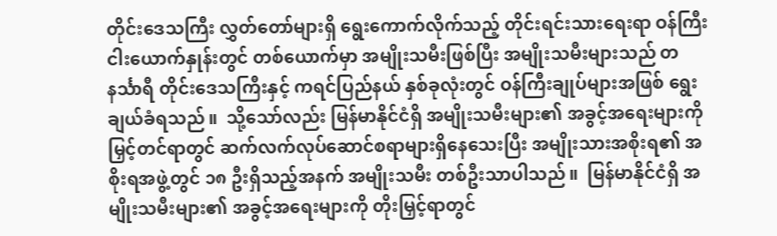တိုင်းဒေသကြီး လွှတ်တော်များရှိ ရွေးကောက်လိုက်သည့် တိုင်းရင်းသားရေးရာ ဝန်ကြီးငါးယောက်နှုန်းတွင် တစ်ယောက်မှာ အမျိုးသမီးဖြစ်ပြီး အမျိုးသမီးများသည် တနင်္သာရီ တိုင်းဒေသကြီးနှင့် ကရင်ပြည်နယ် နှစ်ခုလုံးတွင် ဝန်ကြီးချုပ်များအဖြစ် ရွေးချယ်ခံရသည်။  သို့သော်လည်း မြန်မာနိုင်ငံရှိ အမျိုးသမီးများ၏ အခွင့်အရေးများကို မြှင့်တင်ရာတွင် ဆက်လက်လုပ်ဆောင်စရာများရှိနေသေးပြီး အမျိုးသားအစိုးရ၏ အစိုးရအဖွဲ့တွင် ၁၈ ဦးရှိသည့်အနက် အမျိုးသမီး တစ်ဦးသာပါသည်။  မြန်မာနိုင်ငံရှိ အမျိုးသမီးများ၏ အခွင့်အရေးများကို တိုးမြှင့်ရာတွင်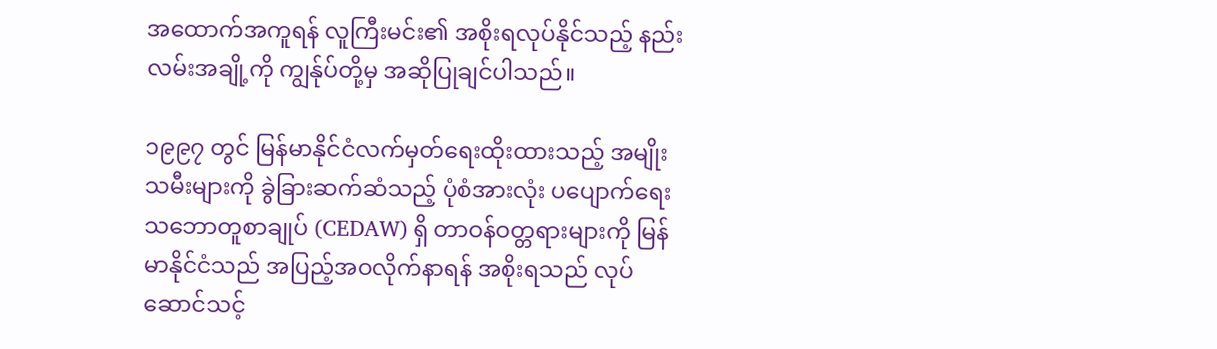အထောက်အကူရန် လူကြီးမင်း၏ အစိုးရလုပ်နိုင်သည့် နည်းလမ်းအချို့ကို ကျွန်ုပ်တို့မှ အဆိုပြုချင်ပါသည်။

၁၉၉၇ တွင် မြန်မာနိုင်ငံလက်မှတ်ရေးထိုးထားသည့် အမျိုးသမီးများကို ခွဲခြားဆက်ဆံသည့် ပုံစံအားလုံး ပပျောက်ရေး သဘောတူစာချုပ် (CEDAW) ရှိ တာဝန်ဝတ္တရားများကို မြန်မာနိုင်ငံသည် အပြည့်အဝလိုက်နာရန် အစိုးရသည် လုပ်ဆောင်သင့်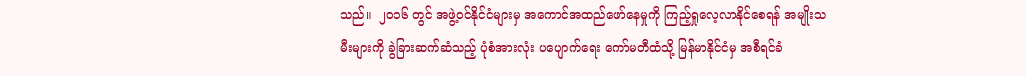သည်။  ၂၀၁၆ တွင် အဖွဲ့ဝင်နိုင်ငံများမှ အကောင်အထည်ဖော်နေမှုကို ကြည့်ရှုလေ့လာနိုင်စေရန် အမျိုးသမီးများကို ခွဲခြားဆက်ဆံသည့် ပုံစံအားလုံး ပပျောက်ရေး ကော်မတီထံသို့ မြန်မာနိုင်ငံမှ အစီရင်ခံ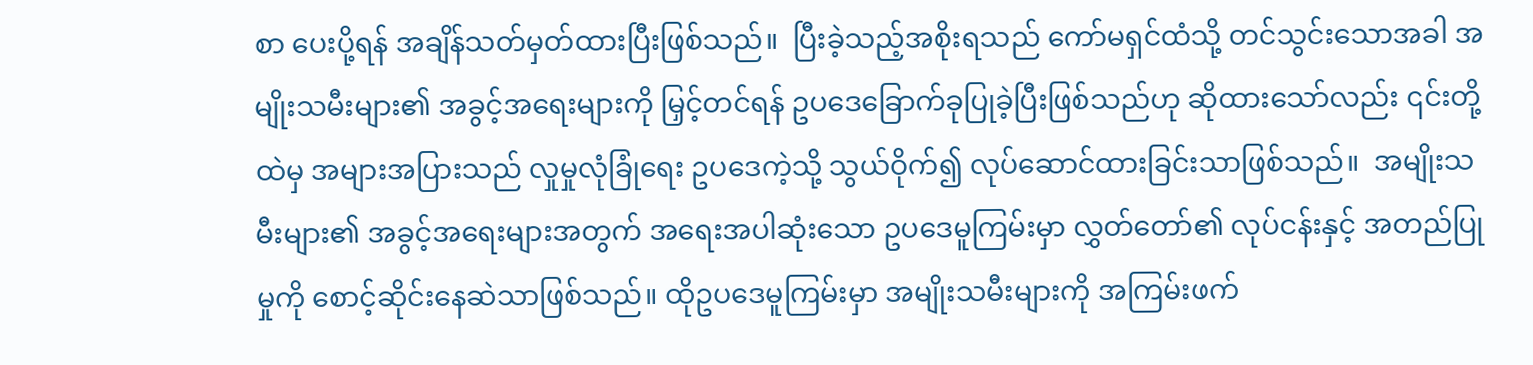စာ ပေးပို့ရန် အချိန်သတ်မှတ်ထားပြီးဖြစ်သည်။  ပြီးခဲ့သည့်အစိုးရသည် ကော်မရှင်ထံသို့ တင်သွင်းသောအခါ အမျိုးသမီးများ၏ အခွင့်အရေးများကို မြှင့်တင်ရန် ဥပဒေခြောက်ခုပြုခဲ့ပြီးဖြစ်သည်ဟု ဆိုထားသော်လည်း ၎င်းတို့ထဲမှ အများအပြားသည် လှုမှုလုံခြုံရေး ဥပဒေကဲ့သို့ သွယ်ဝိုက်၍ လုပ်ဆောင်ထားခြင်းသာဖြစ်သည်။  အမျိုးသမီးများ၏ အခွင့်အရေးများအတွက် အရေးအပါဆုံးသော ဥပဒေမူကြမ်းမှာ လွှတ်တော်၏ လုပ်ငန်းနှင့် အတည်ပြုမှုကို စောင့်ဆိုင်းနေဆဲသာဖြစ်သည်။ ထိုဥပဒေမူကြမ်းမှာ အမျိုးသမီးများကို အကြမ်းဖက်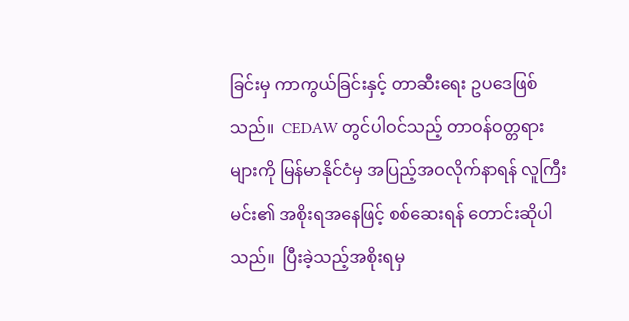ခြင်းမှ ကာကွယ်ခြင်းနှင့် တာဆီးရေး ဥပဒေဖြစ်သည်။  CEDAW တွင်ပါဝင်သည့် တာဝန်ဝတ္တရားများကို မြန်မာနိုင်ငံမှ အပြည့်အဝလိုက်နာရန် လူကြီးမင်း၏ အစိုးရအနေဖြင့် စစ်ဆေးရန် တောင်းဆိုပါသည်။  ပြီးခဲ့သည့်အစိုးရမှ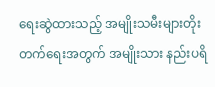ရေးဆွဲထားသည့် အမျိုးသမီးများတိုးတက်ရေးအတွက် အမျိုးသား နည်းပရိ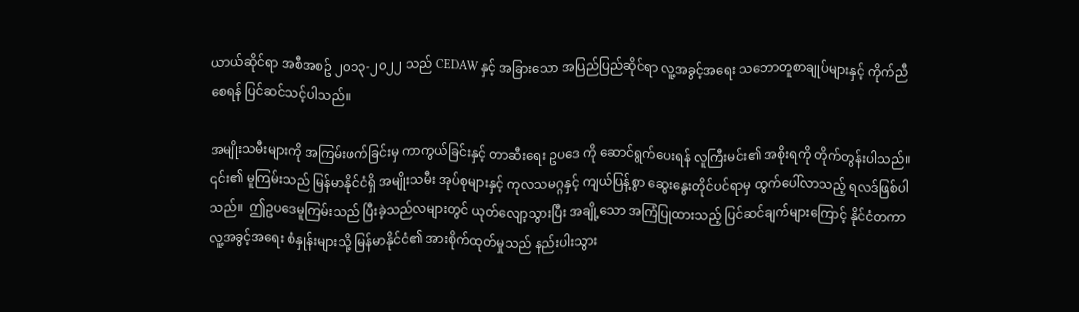ယာယ်ဆိုင်ရာ အစီအစဥ် ၂၀၁၃-၂၀၂၂ သည် CEDAW နှင့် အခြားသော အပြည်ပြည်ဆိုင်ရာ လူ့အခွင့်အရေး သဘောတူစာချုပ်များနှင့် ကိုက်ညီစေရန် ပြင်ဆင်သင့်ပါသည်။

အမျိုးသမီးများကို အကြမ်းဖက်ခြင်းမှ ကာကွယ်ခြင်းနှင့် တာဆီးရေး ဥပဒေ ကို ဆောင်ရွက်ပေးရန် လူကြီးမင်း၏ အစိုးရကို တိုက်တွန်းပါသည်။ ၎င်း၏ မူကြမ်းသည် မြန်မာနိုင်ငံရှိ အမျိုးသမီး အုပ်စုများနှင့် ကုလသမဂ္ဂနှင့် ကျယ်ပြန့်စွာ ဆွေးနွေးတိုင်ပင်ရာမှ ထွက်ပေါ်လာသည့် ရလဒ်ဖြစ်ပါသည်။  ဤဥပဒေမူကြမ်းသည် ပြီးခဲ့သည်လများတွင် ယုတ်လျော့သွားပြီး အချို့သော အကြံပြုထားသည့် ပြင်ဆင်ချက်များကြောင့် နိုင်ငံတကာ လူ့အခွင့်အရေး စံနှုန်းများသို့ မြန်မာနိုင်ငံ၏ အားစိုက်ထုတ်မှုသည် နည်းပါးသွား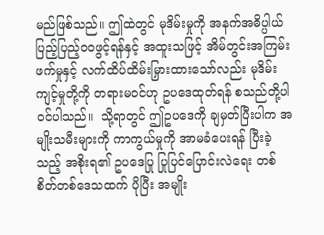မည်ဖြစ်သည်။ ဤထဲတွင် မုဒိမ်းမှုကို အနက်အဓိပ္ပါယ်ပြည့်ပြည့်ဝဝဖွင့်ရန်နှင့် အထူးသဖြင့် အိမ်တွင်းအကြမ်းဖက်မှုနှင့် လက်ထိပ်ထိမ်းမြှားထားသော်လည်း မုဒိမ်းကျင့်မှုတို့ကို တရားမဝင်ဟု ဥပဒေထုတ်ရန် စသည်တို့ပါဝင်ပါသည်။  သို့ရာတွင် ဤဥပဒေကို ချမှတ်ပြီးပါက အမျိုးသမီးများကို ကာကွယ်မှုကို အာမခံပေးရန် ပြီးခဲ့သည့် အစိုးရ၏ ဥပဒေပြု ပြုပြင်ပြောင်းလဲရေး တစ်စိတ်တစ်ဒေသထက် ပိုပြီး အမျိုး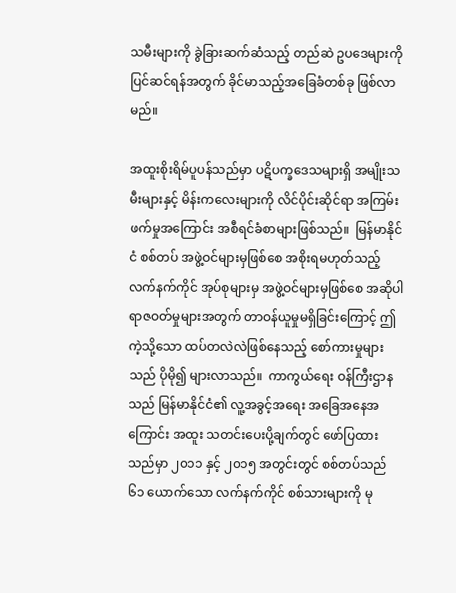သမီးများကို ခွဲခြားဆက်ဆံသည့် တည်ဆဲ ဥပဒေများကို ပြင်ဆင်ရန်အတွက် ခိုင်မာသည့်အခြေခံတစ်ခု ဖြစ်လာမည်။

အထူးစိုးရိမ်ပူပန်သည်မှာ ပဋိပက္ခဒေသများရှိ အမျိုးသမီးများနှင့် မိန်းကလေးများကို လိင်ပိုင်းဆိုင်ရာ အကြမ်းဖက်မှုအကြောင်း အစီရင်ခံစာများဖြစ်သည်။  မြန်မာနိုင်ငံ စစ်တပ် အဖွဲ့ဝင်များမှဖြစ်စေ အစိုးရမဟုတ်သည့် လက်နက်ကိုင် အုပ်စုများမှ အဖွဲ့ဝင်များမှဖြစ်စေ အဆိုပါ ရာဇဝတ်မှုများအတွက် တာဝန်ယူမှုမရှိခြင်းကြောင့် ဤကဲ့သို့သော ထပ်တလဲလဲဖြစ်နေသည့် စော်ကားမှုများသည် ပိုမို၍ များလာသည်။  ကာကွယ်ရေး ဝန်ကြီးဌာနသည် မြန်မာနိုင်ငံ၏ လူ့အခွင့်အရေး အခြေအနေအကြောင်း အထူး သတင်းပေးပို့ချက်တွင် ဖော်ပြထားသည်မှာ ၂၀၁၁ နှင့် ၂၀၁၅ အတွင်းတွင် စစ်တပ်သည် ၆၁ ယောက်သော လက်နက်ကိုင် စစ်သားများကို မု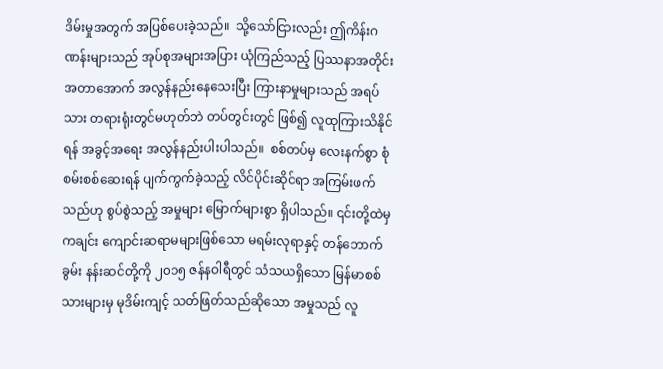ဒိမ်းမှုအတွက် အပြစ်ပေးခဲ့သည်။  သို့သော်ငြားလည်း ဤကိန်းဂဏန်းများသည် အုပ်စုအများအပြား ယုံကြည်သည့် ပြဿနာအတိုင်းအတာအောက် အလွန်နည်းနေသေးပြီး ကြားနာမှုများသည် အရပ်သား တရားရုံးတွင်မဟုတ်ဘဲ တပ်တွင်းတွင် ဖြစ်၍ လူထုကြားသိနိုင်ရန် အခွင့်အရေး အလွန်နည်းပါးပါသည်။  စစ်တပ်မှ လေးနက်စွာ စုံစမ်းစစ်ဆေးရန် ပျက်ကွက်ခဲ့သည့် လိင်ပိုင်းဆိုင်ရာ အကြမ်းဖက်သည်ဟု စွပ်စွဲသည့် အမှုများ မြောက်များစွာ ရှိပါသည်။ ၎င်းတို့ထဲမှ ကချင်း ကျောင်းဆရာမများဖြစ်သော မရမ်းလုရာနှင့် တန်ဘောက် ခွမ်း နန်းဆင်တို့ကို ၂၀၁၅ ဇန်နဝါရီတွင် သံသယရှိသော မြန်မာစစ်သားများမှ မုဒိမ်းကျင့် သတ်ဖြတ်သည်ဆိုသော အမှုသည် လူ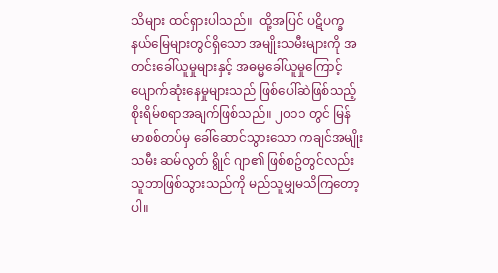သိများ ထင်ရှားပါသည်။  ထို့အပြင် ပဋိပက္ခနယ်မြေများတွင်ရှိသော အမျိုးသမီးများကို အတင်းခေါ်ယူမှုများနှင့် အဓမ္မခေါ်ယူမှုကြောင့် ပျောက်ဆုံးနေမှုများသည် ဖြစ်ပေါ်ဆဲဖြစ်သည့် စိုးရိမ်စရာအချက်ဖြစ်သည်။ ၂၀၁၁ တွင် မြန်မာစစ်တပ်မှ ခေါ်ဆောင်သွားသော ကချင်အမျိုးသမီး ဆမ်လွတ် ရွိုင် ဂျာ၏ ဖြစ်စဥ်တွင်လည်း သူဘာဖြစ်သွားသည်ကို မည်သူမျှမသိကြတော့ပါ။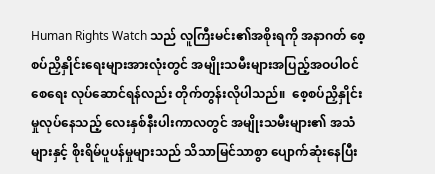Human Rights Watch သည် လူကြီးမင်း၏အစိုးရကို အနာဂတ် စေ့စပ်ညှိနှိုင်းရေးများအားလုံးတွင် အမျိုးသမီးများအပြည့်အဝပါဝင်စေရေး လုပ်ဆောင်ရန်လည်း တိုက်တွန်းလိုပါသည်။  စေ့စပ်ညှိနှိုင်းမှုလုပ်နေသည့် လေးနှစ်နီးပါးကာလတွင် အမျိုးသမီးများ၏ အသံများနှင့် စိုးရိမ်ပူပန်မှုများသည် သိသာမြင်သာစွာ ပျောက်ဆုံးနေပြီး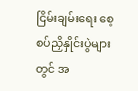ငြိမ်းချမ်းရေး စေ့စပ်ညှိနှိုင်းပွဲများတွင် အ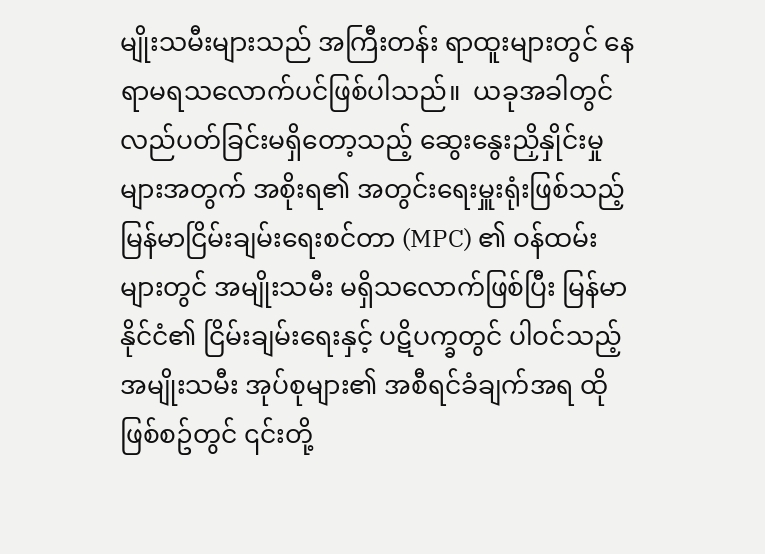မျိုးသမီးများသည် အကြီးတန်း ရာထူးများတွင် နေရာမရသလောက်ပင်ဖြစ်ပါသည်။  ယခုအခါတွင် လည်ပတ်ခြင်းမရှိတော့သည့် ဆွေးနွေးညှိနှိုင်းမှုများအတွက် အစိုးရ၏ အတွင်းရေးမှူးရုံးဖြစ်သည့် မြန်မာငြိမ်းချမ်းရေးစင်တာ (MPC) ၏ ဝန်ထမ်းများတွင် အမျိုးသမီး မရှိသလောက်ဖြစ်ပြီး မြန်မာနိုင်ငံ၏ ငြိမ်းချမ်းရေးနှင့် ပဋိပက္ခတွင် ပါဝင်သည့် အမျိုးသမီး အုပ်စုများ၏ အစီရင်ခံချက်အရ ထိုဖြစ်စဥ်တွင် ၎င်းတို့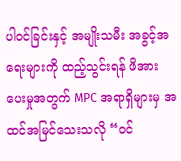ပါဝင်ခြင်းနှင့် အမျိုးသမီး အခွင့်အရေးများကို ထည့်သွင်းရန် ဖိအားပေးမှုအတွက် MPC အရာရှိများမှ အထင်အမြင်သေးသလို “ဝင်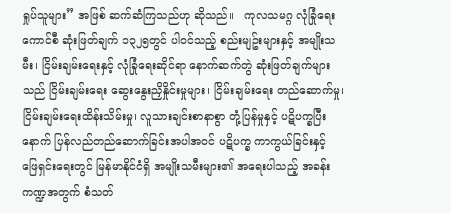ရှုပ်သူများ” အဖြစ် ဆက်ဆံကြသည်ဟု ဆိုသည်။   ကုလသမဂ္ဂ လုံခြုံရေးကောင်စီ ဆုံးဖြတ်ချက် ၁၃၂၅တွင် ပါဝင်သည့် စည်းမျဥ်းများနှင့် အမျိုးသမီး၊ ငြိမ်းချမ်းရေးနှင့် လုံခြုံရေးဆိုင်ရာ နောက်ဆက်တွဲ ဆုံးဖြတ်ချက်များသည် ငြိမ်းချမ်းရေး ဆွေးနွေးညှိနှိုင်းမှုများ၊ ငြိမ်းချမ်းရေး တည်ဆောက်မှု၊ ငြိမ်းချမ်းရေးထိန်းသိမ်းမှု၊ လူသားချင်းစာနာစွာ တုံ့ပြန်မှုနှင့် ပဋိပက္ခပြီးနောက် ပြန်လည်တည်ဆောက်ခြင်းအပါအဝင် ပဋိပက္ခ ကာကွယ်ခြင်းနှင့် ဖြေရှင်းရေးတွင် မြန်မာနိုင်ငံရှိ အမျိုးသမီးများ၏ အရေးပါသည့် အခန်းကဏ္ဍအတွက် စံသတ်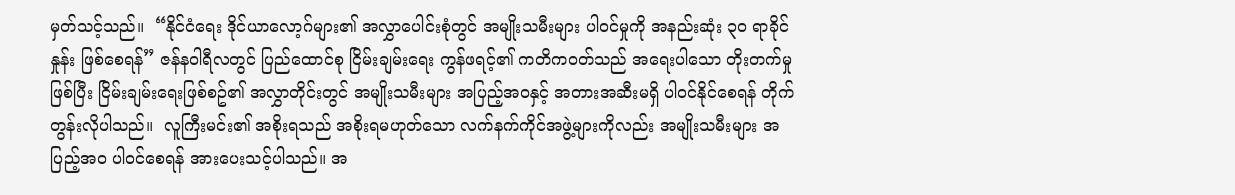မှတ်သင့်သည်။  “နိုင်ငံရေး ဒိုင်ယာလော့ဂ်များ၏ အလွှာပေါင်းစုံတွင် အမျိုးသမီးများ ပါဝင်မှုကို အနည်းဆုံး ၃၀ ရာခိုင်နှုန်း ဖြစ်စေရန်” ဇန်နဝါရီလတွင် ပြည်ထောင်စု ငြိမ်းချမ်းရေး ကွန်ဖရင့်၏ ကတိကဝတ်သည် အရေးပါသော တိုးတက်မှုဖြစ်ပြီး ငြိမ်းချမ်းရေးဖြစ်စဥ်၏ အလွှာတိုင်းတွင် အမျိုးသမီးများ အပြည့်အဝနှင့် အတားအဆီးမရှိ ပါဝင်နိုင်စေရန် တိုက်တွန်းလိုပါသည်။  လူကြီးမင်း၏ အစိုးရသည် အစိုးရမဟုတ်သော လက်နက်ကိုင်အဖွဲ့များကိုလည်း အမျိုးသမီးများ အပြည့်အဝ ပါဝင်စေရန် အားပေးသင့်ပါသည်။ အ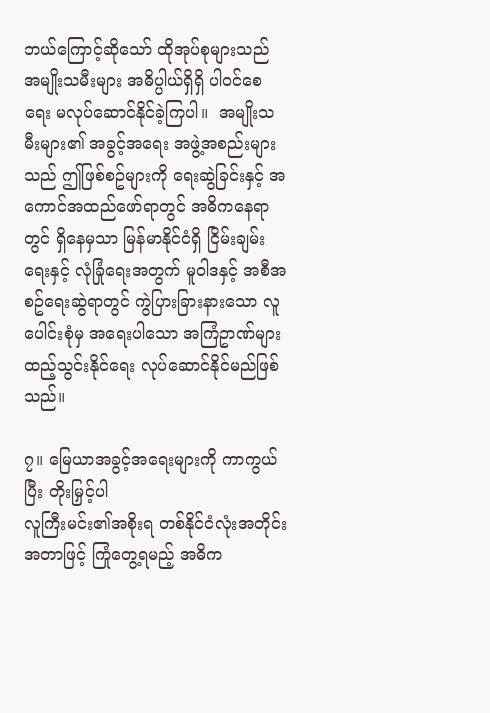ဘယ်ကြောင့်ဆိုသော် ထိုအုပ်စုများသည် အမျိုးသမီးများ အဓိပ္ပါယ်ရှိရှိ ပါဝင်စေရေး မလုပ်ဆောင်နိုင်ခဲ့ကြပါ။  အမျိုးသမီးများ၏ အခွင့်အရေး အဖွဲ့အစည်းများသည် ဤဖြစ်စဥ်များကို ရေးဆွဲခြင်းနှင့် အကောင်အထည်ဖော်ရာတွင် အဓိကနေရာတွင် ရှိနေမှသာ မြန်မာနိုင်ငံရှိ ငြိမ်းချမ်းရေးနှင့် လုံခြုံရေးအတွက် မူဝါဒနှင့် အစီအစဥ်ရေးဆွဲရာတွင် ကွဲပြားခြားနားသော လူပေါင်းစုံမှ အရေးပါသော အကြံဥာဏ်များ ထည့်သွင်းနိုင်ရေး လုပ်ဆောင်နိုင်မည်ဖြစ်သည်။

၇။ မြေယာအခွင့်အရေးများကို ကာကွယ်ပြီး တိုးမြှင့်ပါ
လူကြီးမင်း၏အစိုးရ တစ်နိုင်ငံလုံးအတိုင်းအတာဖြင့် ကြုံတွေ့ရမည့် အဓိက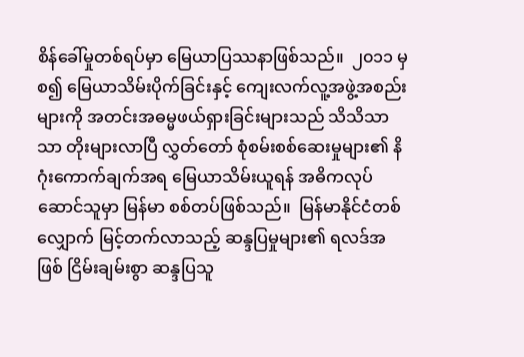စိန်ခေါ်မှုတစ်ရပ်မှာ မြေယာပြဿနာဖြစ်သည်။  ၂၀၁၁ မှစ၍ မြေယာသိမ်းပိုက်ခြင်းနှင့် ကျေးလက်လူ့အဖွဲ့အစည်းများကို အတင်းအဓမ္မဖယ်ရှားခြင်းများသည် သိသိသာသာ တိုးများလာပြီ လွှတ်တော် စုံစမ်းစစ်ဆေးမှုများ၏ နိဂုံးကောက်ချက်အရ မြေယာသိမ်းယူရန် အဓိကလုပ်ဆောင်သူမှာ မြန်မာ စစ်တပ်ဖြစ်သည်။  မြန်မာနိုင်ငံတစ်လျှောက် မြင့်တက်လာသည့် ဆန္ဒပြမှုများ၏ ရလဒ်အဖြစ် ငြိမ်းချမ်းစွာ ဆန္ဒပြသူ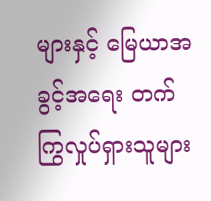များနှင့် မြေယာအခွင့်အရေး တက်ကြွလှုပ်ရှားသူများ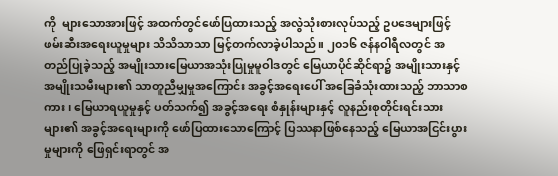ကို  များသောအားဖြင့် အထက်တွင်ဖော်ပြထားသည့် အလွဲသုံးစားလုပ်သည့် ဥပဒေများဖြင့် ဖမ်းဆီးအရေးယူမှုများ သိသိသာသာ မြင့်တက်လာခဲ့ပါသည်။ ၂၀၁၆ ဇန်နဝါရီလတွင် အတည်ပြုခဲ့သည့် အမျိုးသားမြေယာအသုံးပြုမှုမူဝါဒတွင် မြေယာပိုင်ဆိုင်ရာ၌ အမျိုးသားနှင့် အမျိုးသမီးများ၏ သာတူညီမျှမှုအကြောင်း အခွင့်အရေးပေါ် အခြေခံသုံးထားသည့် ဘာသာစကား၊ မြေယာရယူမှုနှင့် ပတ်သက်၍ အခွင့်အရေး စံနှုန်းများနှင့် လူနည်းစုတိုင်းရင်းသားများ၏ အခွင့်အရေးများကို ဖော်ပြထားသောကြောင့် ပြဿနာဖြစ်နေသည့် မြေယာအငြင်းပွားမှုများကို ဖြေရှင်းရာတွင် အ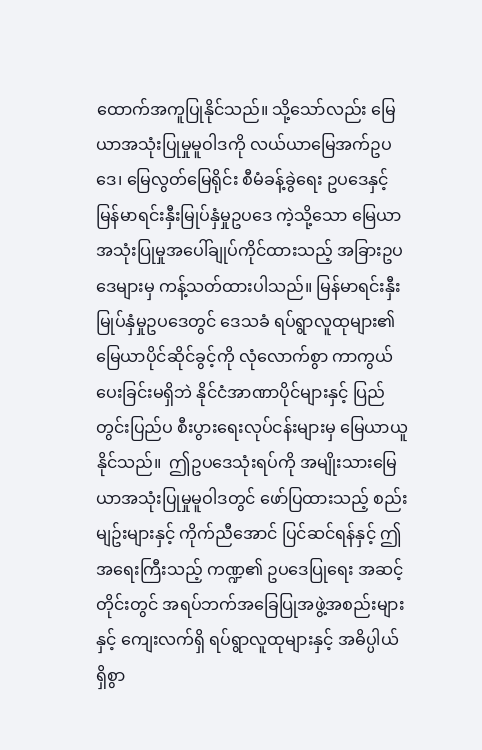ထောက်အကူပြုနိုင်သည်။ သို့သော်လည်း မြေယာအသုံးပြုမှုမူဝါဒကို လယ်ယာမြေအက်ဥပဒေ၊ မြေလွတ်မြေရိုင်း စီမံခန့်ခွဲရေး ဥပဒေနှင့် မြန်မာရင်းနှီးမြုပ်နှံမှုဥပဒေ ကဲ့သို့သော မြေယာအသုံးပြုမှုအပေါ်ချုပ်ကိုင်ထားသည့် အခြားဥပဒေများမှ ကန့်သတ်ထားပါသည်။ မြန်မာရင်းနှီးမြုပ်နှံမှုဥပဒေတွင် ဒေသခံ ရပ်ရွာလူထုများ၏ မြေယာပိုင်ဆိုင်ခွင့်ကို လုံလောက်စွာ ကာကွယ်ပေးခြင်းမရှိဘဲ နိုင်ငံအာဏာပိုင်များနှင့် ပြည်တွင်းပြည်ပ စီးပွားရေးလုပ်ငန်းများမှ မြေယာယူနိုင်သည်။  ဤဥပဒေသုံးရပ်ကို အမျိုးသားမြေယာအသုံးပြုမှုမူဝါဒတွင် ဖော်ပြထားသည့် စည်းမျဥ်းများနှင့် ကိုက်ညီအောင် ပြင်ဆင်ရန်နှင့် ဤအရေးကြီးသည့် ကဏ္ဍ၏ ဥပဒေပြုရေး အဆင့်တိုင်းတွင် အရပ်ဘက်အခြေပြုအဖွဲ့အစည်းများနှင့် ကျေးလက်ရှိ ရပ်ရွာလူထုများနှင့် အဓိပ္ပါယ်ရှိစွာ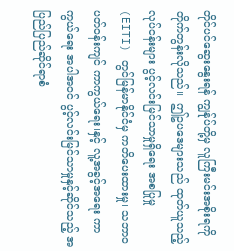တိုင်ပင်ဆွေးနွေးရန် ကျွန်ုပ်တို့မှ လူကြီးမင်းအစိုးရကို တိုက်တွန်းလိုသည်။  ဤဥပဒေများသည် ထုတ်ယူသည့် လုပ်ငန်းများ ပွင့်လင်းမြင်သာမှုရှိရေး အစပြုမှု (EITI) တွင်မြန်မာနိုင်ငံမှ ကတိပေးထားမှု၊ သဘာဝပတ်ဝန်းကျင် ကာကွယ်ရေး၊နှင့် လူ့အခွင့်အရေး ကာကွယ်ရေး အပါအဝင် ပွင့်လင်းမြင်သာမှုနှင့်ဆိုင်သည့် အပြည်ပြည်ဆိုင်ရာစံ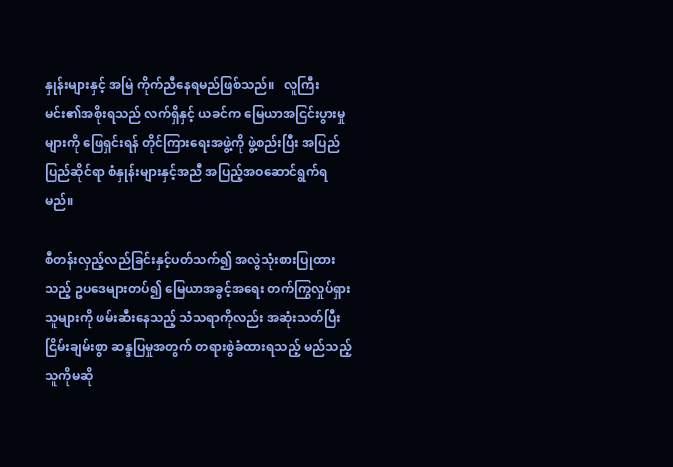နှုန်းများနှင့် အမြဲ ကိုက်ညီနေရမည်ဖြစ်သည်။   လူကြီးမင်း၏အစိုးရသည် လက်ရှိနှင့် ယခင်က မြေယာအငြင်းပွားမှုများကို ဖြေရှင်းရန် တိုင်ကြားရေးအဖွဲ့ကို ဖွဲ့စည်းပြီး အပြည်ပြည်ဆိုင်ရာ စံနှုန်းများနှင့်အညီ အပြည့်အဝဆောင်ရွက်ရမည်။

စီတန်းလှည့်လည်ခြင်းနှင့်ပတ်သက်၍ အလွဲသုံးစားပြုထားသည့် ဥပဒေများတပ်၍ မြေယာအခွင့်အရေး တက်ကြွလှုပ်ရှားသူများကို ဖမ်းဆီးနေသည့် သံသရာကိုလည်း အဆုံးသတ်ပြီး ငြိမ်းချမ်းစွာ ဆန္ဒပြမှုအတွက် တရားစွဲခံထားရသည့် မည်သည့်သူကိုမဆို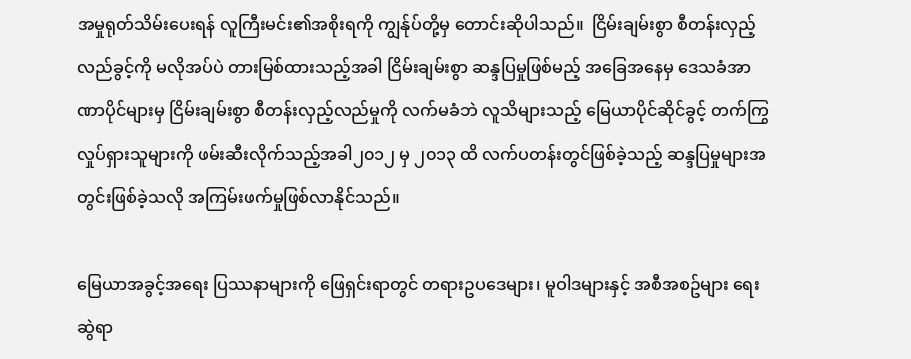အမှုရုတ်သိမ်းပေးရန် လူကြီးမင်း၏အစိုးရကို ကျွန်ုပ်တို့မှ တောင်းဆိုပါသည်။  ငြိမ်းချမ်းစွာ စီတန်းလှည့်လည်ခွင့်ကို မလိုအပ်ပဲ တားမြစ်ထားသည့်အခါ ငြိမ်းချမ်းစွာ ဆန္ဒပြမှုဖြစ်မည့် အခြေအနေမှ ဒေသခံအာဏာပိုင်များမှ ငြိမ်းချမ်းစွာ စီတန်းလှည့်လည်မှုကို လက်မခံဘဲ လူသိများသည့် မြေယာပိုင်ဆိုင်ခွင့် တက်ကြွလှုပ်ရှားသူများကို ဖမ်းဆီးလိုက်သည့်အခါ၂၀၁၂ မှ ၂၀၁၃ ထိ လက်ပတန်းတွင်ဖြစ်ခဲ့သည့် ဆန္ဒပြမှုများအတွင်းဖြစ်ခဲ့သလို အကြမ်းဖက်မှုဖြစ်လာနိုင်သည်။

မြေယာအခွင့်အရေး ပြဿနာများကို ဖြေရှင်းရာတွင် တရားဥပဒေများ၊ မူဝါဒများနှင့် အစီအစဥ်များ ရေးဆွဲရာ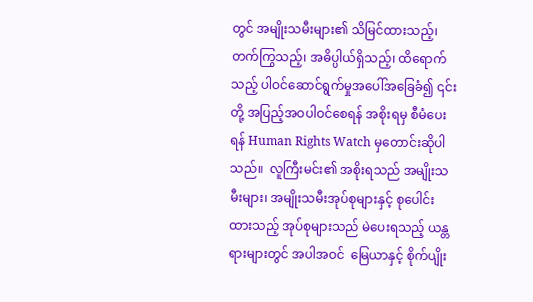တွင် အမျိုးသမီးများ၏ သိမြင်ထားသည့်၊ တက်ကြွသည့်၊ အဓိပ္ပါယ်ရှိသည့်၊ ထိရောက်သည့် ပါဝင်ဆောင်ရွက်မှုအပေါ်အခြေခံ၍ ၎င်းတို့ အပြည့်အဝပါဝင်စေရန် အစိုးရမှ စီမံပေးရန် Human Rights Watch မှတောင်းဆိုပါသည်။  လူကြီးမင်း၏ အစိုးရသည် အမျိုးသမီးများ၊ အမျိုးသမီးအုပ်စုများနှင့် စုပေါင်းထားသည့် အုပ်စုများသည် မဲပေးရသည့် ယန္တရားများတွင် အပါအဝင်  မြေယာနှင့် စိုက်ပျိုး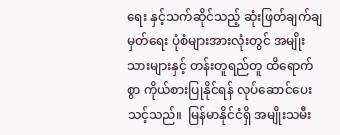ရေး နှင့်သက်ဆိုင်သည့် ဆုံးဖြတ်ချက်ချမှတ်ရေး ပုံစံများအားလုံးတွင် အမျိုးသားများနှင့် တန်းတူရည်တူ ထိရောက်စွာ ကိုယ်စားပြုနိုင်ရန် လုပ်ဆောင်ပေးသင့်သည်။  မြန်မာနိုင်ငံရှိ အမျိုးသမီး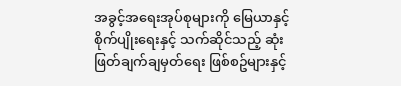အခွင့်အရေးအုပ်စုများကို မြေယာနှင့် စိုက်ပျိုးရေးနှင့် သက်ဆိုင်သည့် ဆုံးဖြတ်ချက်ချမှတ်ရေး ဖြစ်စဥ်များနှင့်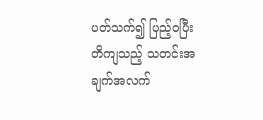ပတ်သက်၍ ပြည့်ဝပြီး တိကျသည့် သတင်းအချက်အလက်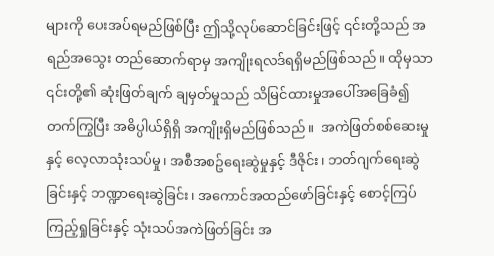များကို ပေးအပ်ရမည်ဖြစ်ပြီး ဤသို့လုပ်ဆောင်ခြင်းဖြင့် ၎င်းတို့သည် အရည်အသွေး တည်ဆောက်ရာမှ အကျိုးရလဒ်ရရှိမည်ဖြစ်သည်။ ထိုမှသာ ၎င်းတို့၏ ဆုံးဖြတ်ချက် ချမှတ်မှုသည် သိမြင်ထားမှုအပေါ်အခြေခံ၍ တက်ကြွပြီး အဓိပ္ပါယ်ရှိရှိ အကျိုးရှိမည်ဖြစ်သည်။  အကဲဖြတ်စစ်ဆေးမှုနှင့် လေ့လာသုံးသပ်မှု၊ အစီအစဥ်ရေးဆွဲမှုနှင့် ဒီဇိုင်း၊ ဘတ်ဂျက်ရေးဆွဲခြင်းနှင့် ဘဏ္ဍာရေးဆွဲခြင်း၊ အကောင်အထည်ဖော်ခြင်းနှင့် စောင့်ကြပ်ကြည့်ရှုခြင်းနှင့် သုံးသပ်အကဲဖြတ်ခြင်း အ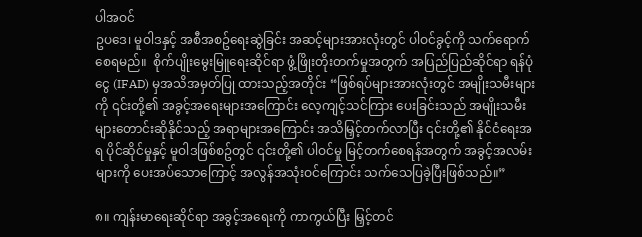ပါအဝင်
ဥပဒေ၊ မူဝါဒနှင့် အစီအစဥ်ရေးဆွဲခြင်း အဆင့်များအားလုံးတွင် ပါဝင်ခွင့်ကို သက်ရောက်စေရမည်။  စိုက်ပျိုးမွေးမြူရေးဆိုင်ရာ ဖွံ့ဖြိုးတိုးတက်မှုအတွက် အပြည်ပြည်ဆိုင်ရာ ရန်ပုံငွေ (IFAD) မှအသိအမှတ်ပြု ထားသည့်အတိုင်း “ဖြစ်ရပ်များအားလုံးတွင် အမျိုးသမီးများကို ၎င်းတို့၏ အခွင့်အရေးများအကြောင်း လေ့ကျင့်သင်ကြား ပေးခြင်းသည် အမျိုးသမီးများတောင်းဆိုနိုင်သည့် အရာများအကြောင်း အသိမြှင့်တက်လာပြီး ၎င်းတို့၏ နိုင်ငံရေးအရ ပိုင်ဆိုင်မှုနှင့် မူဝါဒဖြစ်စဥ်တွင် ၎င်းတို့၏ ပါဝင်မှု မြင့်တက်စေရန်အတွက် အခွင့်အလမ်းများကို ပေးအပ်သောကြောင့် အလွန်အသုံးဝင်ကြောင်း သက်သေပြခဲ့ပြီးဖြစ်သည်။”

၈။ ကျန်းမာရေးဆိုင်ရာ အခွင့်အရေးကို ကာကွယ်ပြီး မြှင့်တင်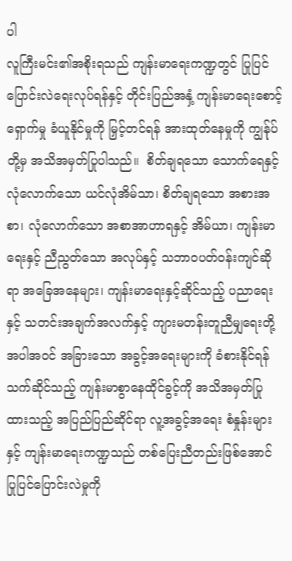ပါ
လူကြီးမင်း၏အစိုးရသည် ကျန်းမာရေးကဏ္ဍတွင် ပြုပြင်ပြောင်းလဲရေးလုပ်ရန်နှင့် တိုင်းပြည်အနှံ့ ကျန်းမာရေးစောင့်ရှောက်မှု ခံယူနိုင်မှုကို မြှင့်တင်ရန် အားထုတ်နေမှုကို ကျွန်ုပ်တို့မှ အသိအမှတ်ပြုပါသည်။  စိတ်ချရသော သောက်ရေနှင့် လုံလောက်သော ယင်လုံအိမ်သာ၊ စိတ်ချရသော အစားအစာ၊ လုံလောက်သော အစာအာဟာရနှင့် အိမ်ယာ၊ ကျန်းမာရေးနှင့် ညီညွတ်သော အလုပ်နှင့် သဘာဝပတ်ဝန်းကျင်ဆိုရာ အခြေအနေများ၊ ကျန်းမာရေးနှင့်ဆိုင်သည့် ပညာရေးနှင့် သတင်းအချက်အလက်နှင့် ကျားမတန်းတူညီမျှရေးတို့ အပါအဝင် အခြားသော အခွင့်အရေးများကို ခံစားနိုင်ရန် သက်ဆိုင်သည့် ကျန်းမာစွာနေထိုင်ခွင့်ကို အသိအမှတ်ပြုထားသည့် အပြည်ပြည်ဆိုင်ရာ လူ့အခွင့်အရေး စံနှုန်းများနှင့် ကျန်းမာရေးကဏ္ဍသည် တစ်ပြေးညီတည်းဖြစ်အောင် ပြုပြင်ပြောင်းလဲမှုကို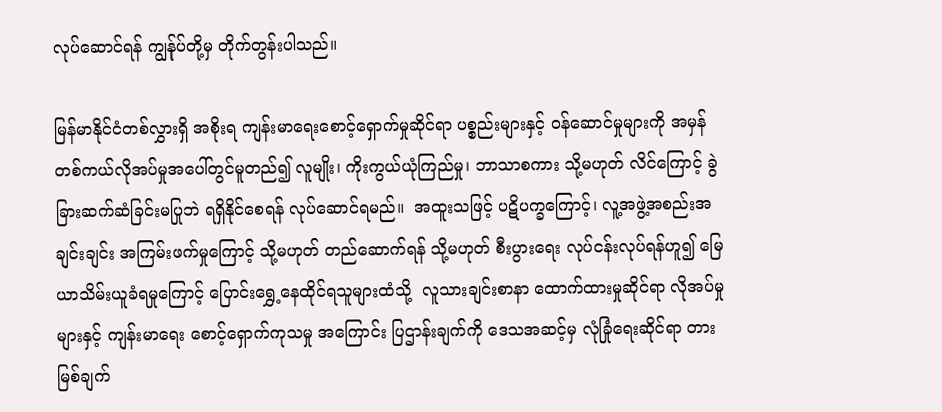လုပ်ဆောင်ရန် ကျွန်ုပ်တို့မှ တိုက်တွန်းပါသည်။

မြန်မာနိုင်ငံတစ်လွှားရှိ အစိုးရ ကျန်းမာရေးစောင့်ရှောက်မှုဆိုင်ရာ ပစ္စည်းများနှင့် ဝန်ဆောင်မှုများကို အမှန်တစ်ကယ်လိုအပ်မှုအပေါ်တွင်မူတည်၍ လူမျိုး၊ ကိုးကွယ်ယုံကြည်မှု၊ ဘာသာစကား သို့မဟုတ် လိင်ကြောင့် ခွဲခြားဆက်ဆံခြင်းမပြုဘဲ ရရှိနိုင်စေရန် လုပ်ဆောင်ရမည်။  အထူးသဖြင့် ပဋိပက္ခကြောင့်၊ လူ့အဖွဲ့အစည်းအချင်းချင်း အကြမ်းဖက်မှုကြောင့် သို့မဟုတ် တည်ဆောက်ရန် သို့မဟုတ် စီးပွားရေး လုပ်ငန်းလုပ်ရန်ဟူ၍ မြေယာသိမ်းယူခံရမှုကြောင့် ပြောင်းရွှေ့နေထိုင်ရသူများထံသို့  လူသားချင်းစာနာ ထောက်ထားမှုဆိုင်ရာ လိုအပ်မှုများနှင့် ကျန်းမာရေး စောင့်ရှောက်ကုသမှု အကြောင်း ပြဌာန်းချက်ကို ဒေသအဆင့်မှ လုံခြုံရေးဆိုင်ရာ တားမြစ်ချက်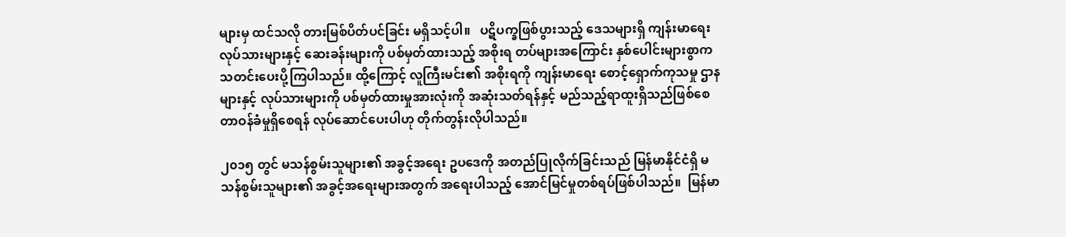များမှ ထင်သလို တားမြစ်ပိတ်ပင်ခြင်း မရှိသင့်ပါ။   ပဋိပက္ခဖြစ်ပွားသည့် ဒေသများရှိ ကျန်းမာရေး လုပ်သားများနှင့် ဆေးခန်းများကို ပစ်မှတ်ထားသည့် အစိုးရ တပ်များအကြောင်း နှစ်ပေါင်းများစွာက သတင်းပေးပို့ကြပါသည်။ ထို့ကြောင့် လူကြီးမင်း၏ အစိုးရကို ကျန်းမာရေး စောင့်ရှောက်ကုသမှု ဌာနများနှင့် လုပ်သားများကို ပစ်မှတ်ထားမှုအားလုံးကို အဆုံးသတ်ရန်နှင့် မည်သည့်ရာထူးရှိသည်ဖြစ်စေ တာဝန်ခံမှုရှိစေရန် လုပ်ဆောင်ပေးပါဟု တိုက်တွန်းလိုပါသည်။

၂၀၁၅ တွင် မသန်စွမ်းသူများ၏ အခွင့်အရေး ဥပဒေကို အတည်ပြုလိုက်ခြင်းသည် မြန်မာနိုင်ငံရှိ မသန်စွမ်းသူများ၏ အခွင့်အရေးများအတွက် အရေးပါသည့် အောင်မြင်မှုတစ်ရပ်ဖြစ်ပါသည်။  မြန်မာ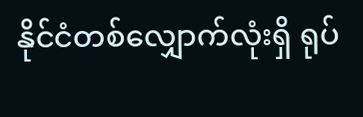နိုင်ငံတစ်လျှောက်လုံးရှိ ရုပ်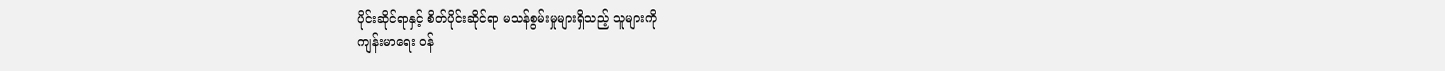ပိုင်းဆိုင်ရာနှင့် စိတ်ပိုင်းဆိုင်ရာ မသန်စွမ်းမှုများရှိသည့် သူများကို
ကျန်းမာရေး ဝန်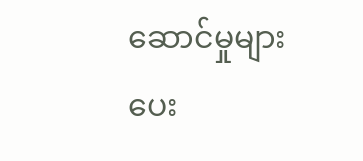ဆောင်မှုများ ပေး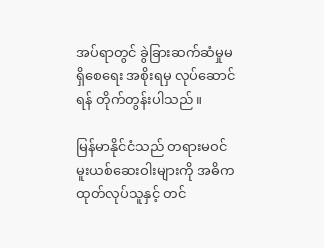အပ်ရာတွင် ခွဲခြားဆက်ဆံမှုမရှိစေရေး အစိုးရမှ လုပ်ဆောင်ရန် တိုက်တွန်းပါသည်။

မြန်မာနိုင်ငံသည် တရားမဝင် မူးယစ်ဆေးဝါးများကို အဓိက ထုတ်လုပ်သူနှင့် တင်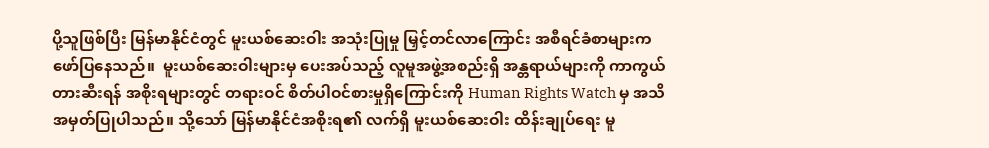ပို့သူဖြစ်ပြီး မြန်မာနိုင်ငံတွင် မူးယစ်ဆေးဝါး အသုံးပြုမှု မြှင့်တင်လာကြောင်း အစီရင်ခံစာများက ဖော်ပြနေသည်။  မူးယစ်ဆေးဝါးများမှ ပေးအပ်သည့် လူမူအဖွဲ့အစည်းရှိ အန္တရာယ်များကို ကာကွယ်တားဆီးရန် အစိုးရများတွင် တရားဝင် စိတ်ပါဝင်စားမှုရှိကြောင်းကို Human Rights Watch မှ အသိအမှတ်ပြုပါသည်။ သို့သော် မြန်မာနိုင်ငံအစိုးရ၏ လက်ရှိ မူးယစ်ဆေးဝါး ထိန်းချုပ်ရေး မူ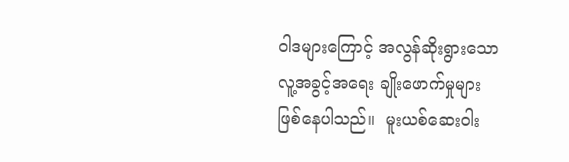ဝါဒများကြောင့် အလွန်ဆိုးရွားသော လူ့အခွင့်အရေး ချိုးဖောက်မှုများ ဖြစ်နေပါသည်။  မူးယစ်ဆေးဝါး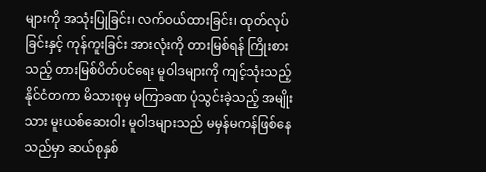များကို အသုံးပြုခြင်း၊ လက်ဝယ်ထားခြင်း၊ ထုတ်လုပ်ခြင်းနှင့် ကုန်ကူးခြင်း အားလုံးကို တားမြစ်ရန် ကြိုးစားသည့် တားမြစ်ပိတ်ပင်ရေး မူဝါဒများကို ကျင့်သုံးသည့် နိုင်ငံတကာ မိသားစုမှ မကြာခဏ ပုံသွင်းခဲ့သည့် အမျိုးသား မူးယစ်ဆေးဝါး မူဝါဒများသည် မမှန်မကန်ဖြစ်နေသည်မှာ ဆယ်စုနှစ်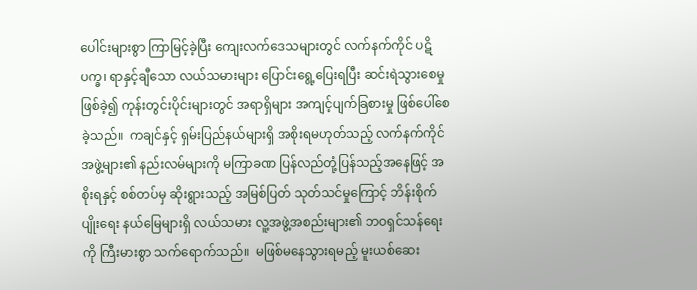ပေါင်းများစွာ ကြာမြင့်ခဲ့ပြီး ကျေးလက်ဒေသများတွင် လက်နက်ကိုင် ပဋိပက္ခ၊ ရာနှင့်ချီသော လယ်သမားများ ပြောင်းရွေ့ပြေးရပြီး ဆင်းရဲသွားစေမှုဖြစ်ခဲ့၍ ကုန်းတွင်းပိုင်းများတွင် အရာရှိများ အကျင့်ပျက်ခြစားမှု ဖြစ်ပေါ်စေခဲ့သည်။  ကချင်နှင့် ရှမ်းပြည်နယ်များရှိ အစိုးရမဟုတ်သည့် လက်နက်ကိုင် အဖွဲ့များ၏ နည်းလမ်များကို မကြာခဏ ပြန်လည်တုံ့ပြန်သည့်အနေဖြင့် အစိုးရနှင့် စစ်တပ်မှ ဆိုးရွားသည့် အမြစ်ပြတ် သုတ်သင်မှုကြောင့် ဘိန်းစိုက်ပျိုးရေး နယ်မြေများရှိ လယ်သမား လူ့အဖွဲ့အစည်းများ၏ ဘဝရှင်သန်ရေးကို ကြီးမားစွာ သက်ရောက်သည်။  မဖြစ်မနေသွားရမည့် မူးယစ်ဆေး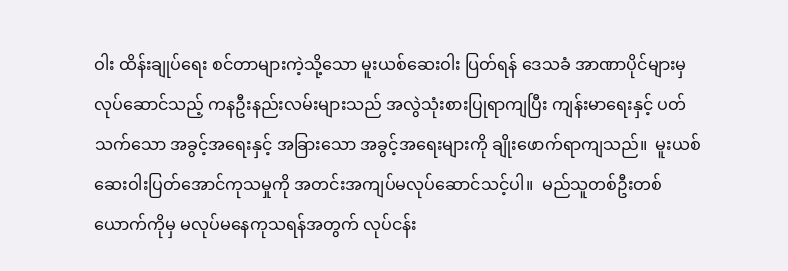ဝါး ထိန်းချုပ်ရေး စင်တာများကဲ့သို့သော မူးယစ်ဆေးဝါး ပြတ်ရန် ဒေသခံ အာဏာပိုင်များမှ လုပ်ဆောင်သည့် ကနဦးနည်းလမ်းများသည် အလွဲသုံးစားပြုရာကျပြီး ကျန်းမာရေးနှင့် ပတ်သက်သော အခွင့်အရေးနှင့် အခြားသော အခွင့်အရေးများကို ချိုးဖောက်ရာကျသည်။  မူးယစ်ဆေးဝါးပြတ်အောင်ကုသမှုကို အတင်းအကျပ်မလုပ်ဆောင်သင့်ပါ။  မည်သူတစ်ဦးတစ်ယောက်ကိုမှ မလုပ်မနေကုသရန်အတွက် လုပ်ငန်း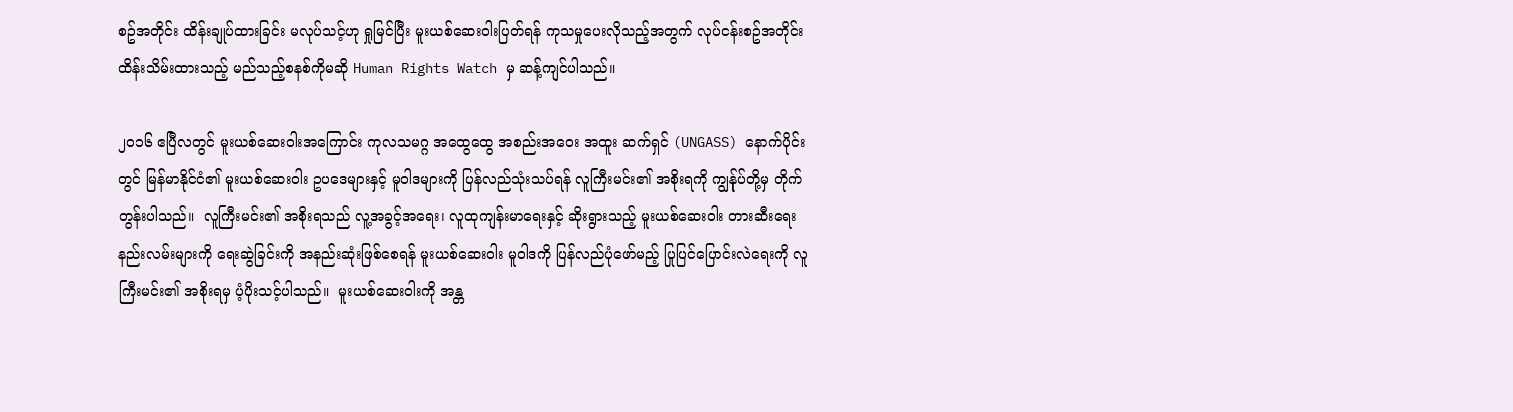စဥ်အတိုင်း ထိန်းချုပ်ထားခြင်း မလုပ်သင့်ဟု ရှုမြင်ပြီး မူးယစ်ဆေးဝါးပြတ်ရန် ကုသမှုပေးလိုသည့်အတွက် လုပ်ငန်းစဥ်အတိုင်း ထိန်းသိမ်းထားသည့် မည်သည့်စနစ်ကိုမဆို Human Rights Watch မှ ဆန့်ကျင်ပါသည်။

၂၀၁၆ ဧပြီလတွင် မူးယစ်ဆေးဝါးအကြောင်း ကုလသမဂ္ဂ အထွေထွေ အစည်းအဝေး အထူး ဆက်ရှင် (UNGASS) နောက်ပိုင်းတွင် မြန်မာနိုင်ငံ၏ မူးယစ်ဆေးဝါး ဥပဒေများနှင့် မူဝါဒများကို ပြန်လည်သုံးသပ်ရန် လူကြီးမင်း၏ အစိုးရကို ကျွန်ုပ်တို့မှ တိုက်တွန်းပါသည်။  လူကြီးမင်း၏ အစိုးရသည် လူ့အခွင့်အရေး၊ လူထုကျန်းမာရေးနှင့် ဆိုးရွားသည့် မူးယစ်ဆေးဝါး တားဆီးရေး နည်းလမ်းများကို ရေးဆွဲခြင်းကို အနည်းဆုံးဖြစ်စေရန် မူးယစ်ဆေးဝါး မူဝါဒကို ပြန်လည်ပုံဖော်မည့် ပြုပြင်ပြောင်းလဲရေးကို လူကြီးမင်း၏ အစိုးရမှ ပံ့ပိုးသင့်ပါသည်။  မူးယစ်ဆေးဝါးကို အန္တ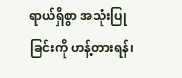ရာယ်ရှိစွာ အသုံးပြုခြင်းကို ဟန့်တားရန်၊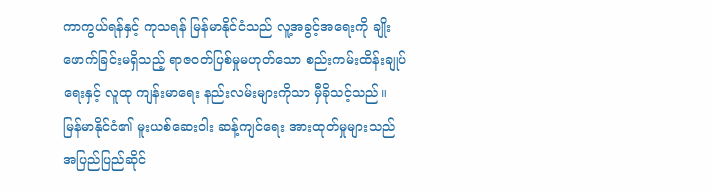ကာကွယ်ရန်နှင့် ကုသရန် မြန်မာနိုင်ငံသည် လူ့အခွင့်အရေးကို ချိုးဖောက်ခြင်းမရှိသည့် ရာဇဝတ်ပြစ်မှုမဟုတ်သော စည်းကမ်းထိန်းချုပ်ရေးနှင့် လူထု ကျန်းမာရေး နည်းလမ်းများကိုသာ မှီခိုသင့်သည်။  မြန်မာနိုင်ငံ၏ မူးယစ်ဆေးဝါး ဆန့်ကျင်ရေး အားထုတ်မှုများသည် အပြည်ပြည်ဆိုင်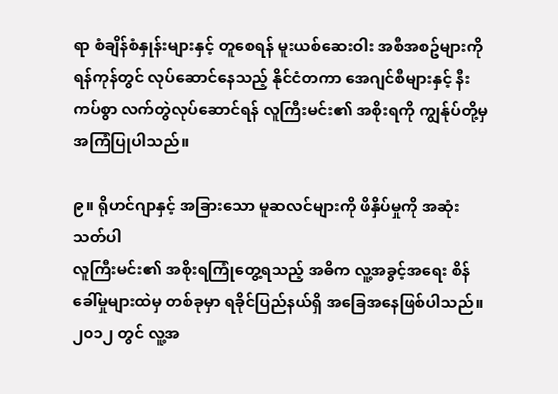ရာ စံချိန်စံနှုန်းများနှင့် တူစေရန် မူးယစ်ဆေးဝါး အစီအစဥ်များကို ရန်ကုန်တွင် လုပ်ဆောင်နေသည့် နိုင်ငံတကာ အေဂျင်စီများနှင့် နီးကပ်စွာ လက်တွဲလုပ်ဆောင်ရန် လူကြီးမင်း၏ အစိုးရကို ကျွန်ုပ်တို့မှ အကြံပြုပါသည်။

၉။ ရိုဟင်ဂျာနှင့် အခြားသော မူဆလင်များကို ဖိနှိပ်မှုကို အဆုံးသတ်ပါ
လူကြီးမင်း၏ အစိုးရကြုံတွေ့ရသည့် အဓိက လူ့အခွင့်အရေး စိန်ခေါ်မှုများထဲမှ တစ်ခုမှာ ရခိုင်ပြည်နယ်ရှိ အခြေအနေဖြစ်ပါသည်။  ၂၀၁၂ တွင် လူ့အ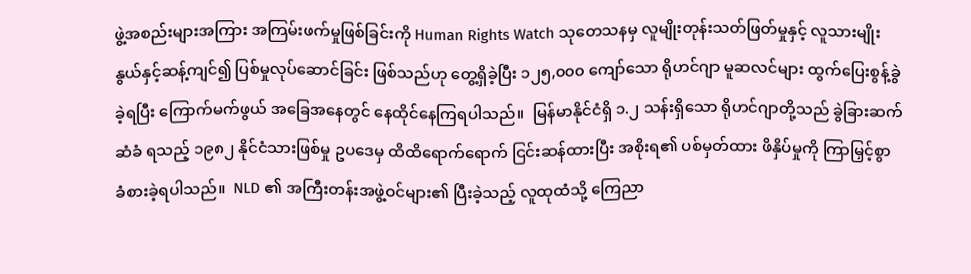ဖွဲ့အစည်းများအကြား အကြမ်းဖက်မှုဖြစ်ခြင်းကို Human Rights Watch သုတေသနမှ လူမျိုးတုန်းသတ်ဖြတ်မှုနှင့် လူသားမျိုးနွယ်နှင့်ဆန့်ကျင်၍ ပြစ်မှုလုပ်ဆောင်ခြင်း ဖြစ်သည်ဟု တွေ့ရှိခဲ့ပြီး ၁၂၅,၀၀၀ ကျော်သော ရိုဟင်ဂျာ မူဆလင်များ ထွက်ပြေးစွန့်ခွဲခဲ့ရပြီး ကြောက်မက်ဖွယ် အခြေအနေတွင် နေထိုင်နေကြရပါသည်။  မြန်မာနိုင်ငံရှိ ၁.၂ သန်းရှိသော ရိုဟင်ဂျာတို့သည် ခွဲခြားဆက်ဆံခံ ရသည့် ၁၉၈၂ နိုင်ငံသားဖြစ်မှု ဥပဒေမှ ထိထိရောက်ရောက် ငြင်းဆန်ထားပြီး အစိုးရ၏ ပစ်မှတ်ထား ဖိနှိပ်မှုကို ကြာမြှင့်စွာ ခံစားခဲ့ရပါသည်။  NLD ၏ အကြီးတန်းအဖွဲ့ဝင်များ၏ ပြီးခဲ့သည့် လူထုထံသို့ ကြေညာ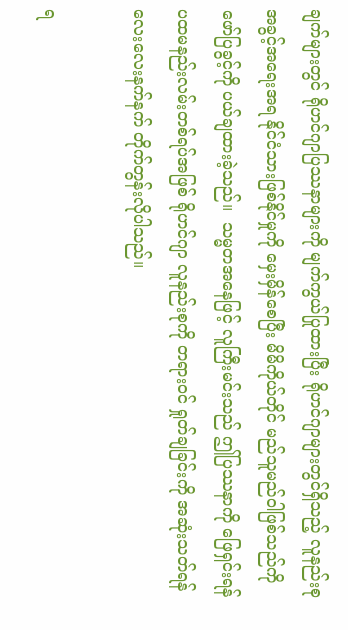ချက်များတွင် ရိုဟင်ဂျာပြဿနာများကို မျက်ကွယ်ပြုထားပြီး ရိုဟင်ဂျာများတွင်ရှိသည့် လူနည်းစုအခွင့်အရေးအရ နိုင်ငံသားဖြစ်နိုင်မှုကို မှေးမှိန်စေပြီး မိမိကိုယ်တိုင် မည်သူမည်ဝါဖြစ်သည်ကို ဖော်ပြခွင့်ကို ပယ်ချထားခဲ့သည်။  သမ္မတအနေဖြင့် လူကြီးမင်းသည် ဤပြဿနာကို ဖြေရှင်းရန် ပထမနည်းလမ်းတစ်ရပ်အဖြစ် ရိုဟင်ဂျာ လူနည်းစုကို တရားဝင် ရှုတ်ချခြင်းကို အဆုံးသတ်ရန် လေးလေးနက်နက် တိုက်တွန်းလိုပါသည်။

ရ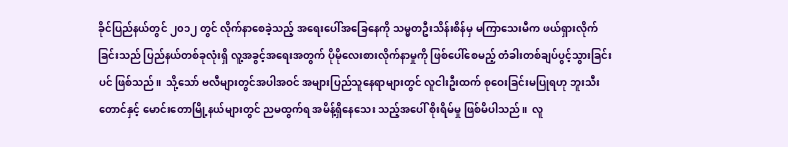ခိုင်ပြည်နယ်တွင် ၂၀၁၂ တွင် လိုက်နာစေခဲ့သည့် အရေးပေါ်အခြေနေကို သမ္မတဦးသိန်းစိန်မှ မကြာသေးမီက ဖယ်ရှားလိုက်ခြင်းသည် ပြည်နယ်တစ်ခုလုံးရှိ လူ့အခွင့်အရေးအတွက် ပိုမိုလေးစားလိုက်နာမှုကို ဖြစ်ပေါ်စေမည့် တံခါးတစ်ချပ်ပွင့်သွားခြင်းပင် ဖြစ်သည်။  သို့သော် ဗလီများတွင်အပါအဝင် အများပြည်သူနေရာများတွင် လူငါးဦးထက် စုဝေးခြင်းမပြုရဟု ဘူးသီးတောင်နှင့် မောင်းတောမြို့နယ်များတွင် ညမထွက်ရ အမိန့်ရှိနေသေး သည့်အပေါ် စိုးရိမ်မှု ဖြစ်မိပါသည်။  လူ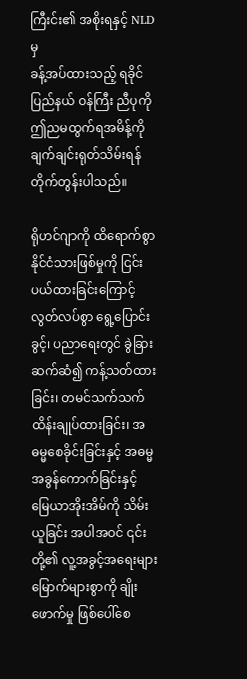ကြီးင်း၏ အစိုးရနှင့် NLD မှ
ခန့်အပ်ထားသည့် ရခိုင်ပြည်နယ် ဝန်ကြီး ညီပုကို ဤညမထွက်ရအမိန့်ကို ချက်ချင်းရုတ်သိမ်းရန် တိုက်တွန်းပါသည်။

ရိုဟင်ဂျာကို ထိရောက်စွာ နိုင်ငံသားဖြစ်မှုကို ငြင်းပယ်ထားခြင်းကြောင့် လွတ်လပ်စွာ ရွေ့ပြောင်းခွင့်၊ ပညာရေးတွင် ခွဲခြားဆက်ဆံ၍ ကန့်သတ်ထားခြင်း၊ တမင်သက်သက် ထိန်းချုပ်ထားခြင်း၊ အဓမ္မစေခိုင်းခြင်းနှင့် အဓမ္မအခွန်ကောက်ခြင်းနှင့် မြေယာအိုးအိမ်ကို သိမ်းယူခြင်း အပါအဝင် ၎င်းတို့၏ လူ့အခွင့်အရေးများ မြောက်များစွာကို ချိုးဖောက်မှု ဖြစ်ပေါ်စေ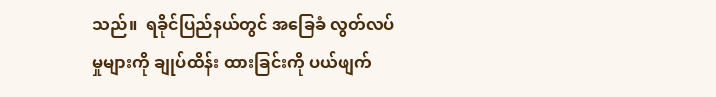သည်။  ရခိုင်ပြည်နယ်တွင် အခြေခံ လွတ်လပ်မှုများကို ချုပ်ထိန်း ထားခြင်းကို ပယ်ဖျက်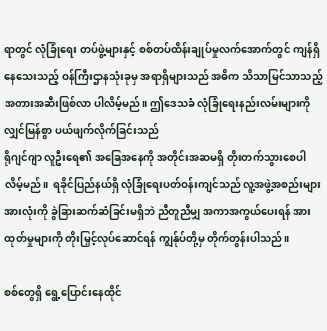ရာတွင် လုံခြုံရေး တပ်ဖွဲ့များနှင့် စစ်တပ်ထိန်းချုပ်မှုလက်အောက်တွင် ကျန်ရှိနေသေးသည့် ဝန်ကြီးဌာနသုံးခုမှ အရာရှိများသည် အဓိက သိသာမြင်သာသည့် အတားအဆီးဖြစ်လာ ပါလိမ့်မည်။ ဤဒေသခံ လုံခြုံရေးနည်းလမ်းများကို လျှင်မြန်စွာ ပယ်ဖျက်လိုက်ခြင်းသည်
ရိုဂျင်ဂျာ လူဦးရေ၏ အခြေအနေကို အတိုင်းအဆမရှိ တိုးတက်သွားစေပါလိမ့်မည်။  ရခိုင်ပြည်နယ်ရှိ လုံခြုံရေးပတ်ဝန်းကျင်သည် လူ့အဖွဲ့အစည်းများအားလုံးကို ခွဲခြားဆက်ဆံခြင်းမရှိဘဲ ညီတူညီမျှ အကာအကွယ်ပေးရန် အားထုတ်မှုများကို တိုးမြှင့်လုပ်ဆောင်ရန် ကျွန်ုပ်တို့မှ တိုက်တွန်းပါသည်။

စစ်တွေရှိ ရွေ့ပြောင်းနေထိုင်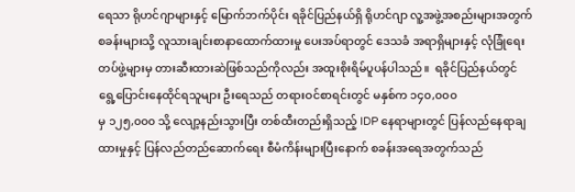ရေသာ ရိုဟင်ဂျာများနှင့် မြောက်ဘက်ပိုင်း ရခိုင်ပြည်နယ်ရှိ ရိုဟင်ဂျာ လူ့အဖွဲ့အစည်းများအတွက် စခန်းများသို့ လူသားချင်းစာနာထောက်ထားမှု ပေးအပ်ရာတွင် ဒေသခံ အရာရှိများနှင့် လုံခြုံရေး တပ်ဖွဲ့များမှ တားဆီးထားဆဲဖြစ်သည်ကိုလည်း အထူးစိုးရိမ်ပူပန်ပါသည်။  ရခိုင်ပြည်နယ်တွင် ရွေ့ပြောင်းနေထိုင်ရသူများ ဦးရေသည် တရားဝင်စာရင်းတွင် မနှစ်က ၁၄၀,၀၀၀
မှ ၁၂၅,၀၀၀ သို့ လျော့နည်းသွားပြီး တစ်ထီးတည်းရှိသည့် IDP နေရာများတွင် ပြန်လည်နေရာချထားမှုနှင့် ပြန်လည်တည်ဆောက်ရေး စီမံကိန်းများပြီးနောက် စခန်းအရေအတွက်သည်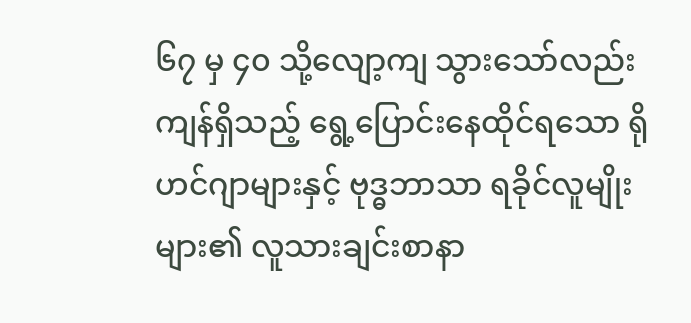၆၇ မှ ၄၀ သို့လျော့ကျ သွားသော်လည်း ကျန်ရှိသည့် ရွေ့ပြောင်းနေထိုင်ရသော ရိုဟင်ဂျာများနှင့် ဗုဒ္ဓဘာသာ ရခိုင်လူမျိုးများ၏ လူသားချင်းစာနာ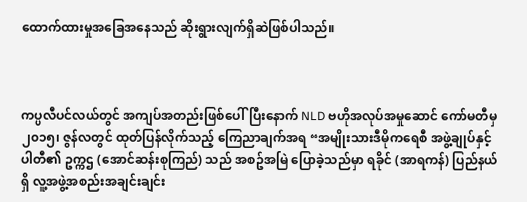ထောက်ထားမှုအခြေအနေသည် ဆိုးရွားလျက်ရှိဆဲဖြစ်ပါသည်။



ကပ္ပလီပင်လယ်တွင် အကျပ်အတည်းဖြစ်ပေါ်ပြီးနောက် NLD ဗဟိုအလုပ်အမှုဆောင် ကော်မတီမှ ၂၀၁၅၊ ဇွန်လတွင် ထုတ်ပြန်လိုက်သည့် ကြေညာချက်အရ “အမျိုးသားဒီမိုကရေစီ အဖွဲ့ချုပ်နှင့် ပါတီ၏ ဥက္ကဌ (အောင်ဆန်းစုကြည်) သည် အစဥ်အမြဲ ပြောခဲ့သည်မှာ ရခိုင် (အာရကန်) ပြည်နယ်ရှိ လူ့အဖွဲ့အစည်းအချင်းချင်း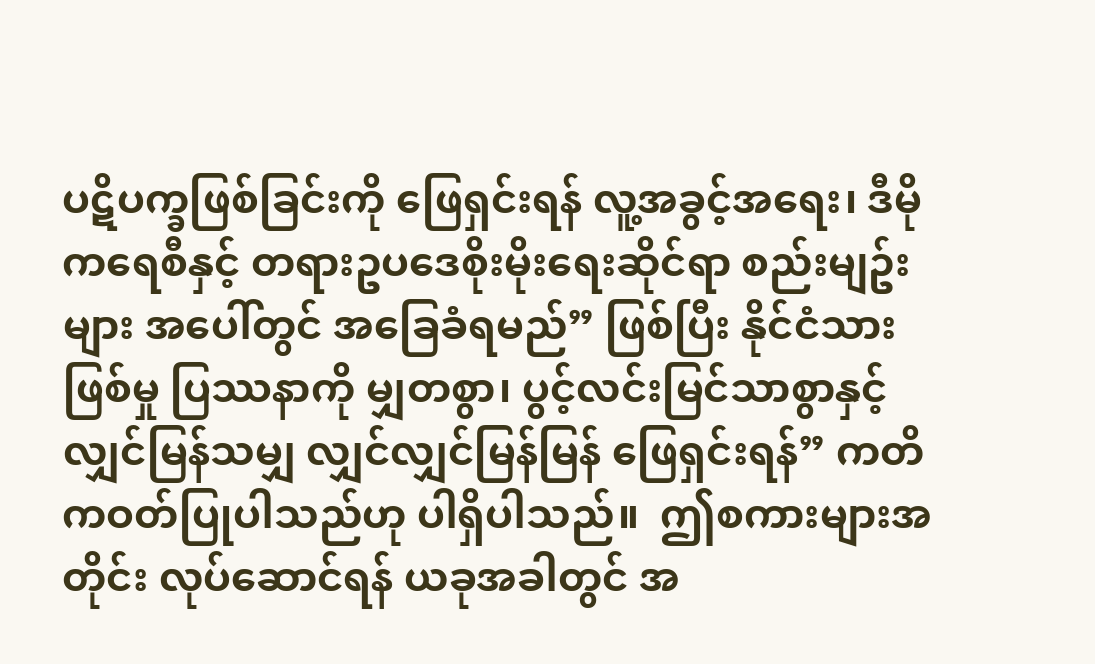ပဋိပက္ခဖြစ်ခြင်းကို ဖြေရှင်းရန် လူ့အခွင့်အရေး၊ ဒီမိုကရေစီနှင့် တရားဥပဒေစိုးမိုးရေးဆိုင်ရာ စည်းမျဥ်းများ အပေါ်တွင် အခြေခံရမည်” ဖြစ်ပြီး နိုင်ငံသားဖြစ်မှု ပြဿနာကို မျှတစွာ၊ ပွင့်လင်းမြင်သာစွာနှင့် လျှင်မြန်သမျှ လျှင်လျှင်မြန်မြန် ဖြေရှင်းရန်” ကတိကဝတ်ပြုပါသည်ဟု ပါရှိပါသည်။  ဤစကားများအတိုင်း လုပ်ဆောင်ရန် ယခုအခါတွင် အ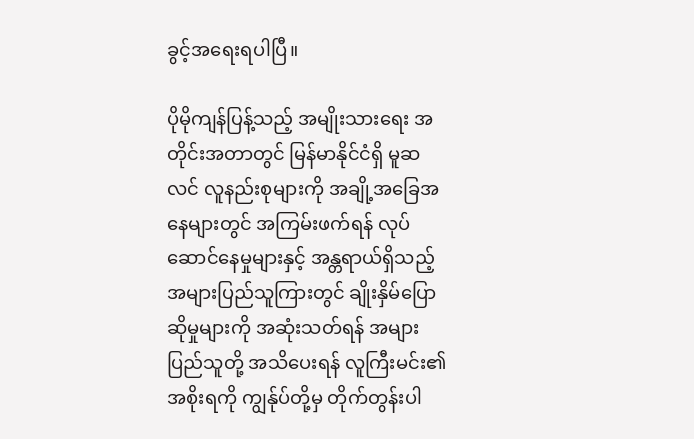ခွင့်အရေးရပါပြီ။

ပိုမိုကျန်ပြန့်သည့် အမျိုးသားရေး အတိုင်းအတာတွင် မြန်မာနိုင်ငံရှိ မူဆလင် လူနည်းစုများကို အချို့အခြေအနေများတွင် အကြမ်းဖက်ရန် လုပ်ဆောင်နေမှုများနှင့် အန္တရာယ်ရှိသည့် အများပြည်သူကြားတွင် ချိုးနှိမ်ပြောဆိုမှုများကို အဆုံးသတ်ရန် အများပြည်သူတို့ အသိပေးရန် လူကြီးမင်း၏ အစိုးရကို ကျွန်ုပ်တို့မှ တိုက်တွန်းပါ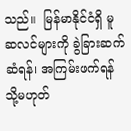သည်။  မြန်မာနိုင်ငံရှိ မူဆလင်များကို ခွဲခြားဆက်ဆံရန်၊ အကြမ်းဖက်ရန် သို့မဟုတ်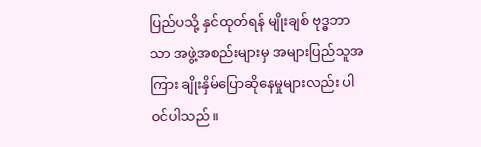ပြည်ပသို့ နှင်ထုတ်ရန် မျိုးချစ် ဗုဒ္ဓဘာသာ အဖွဲ့အစည်းများမှ အများပြည်သူအကြား ချိုးနှိမ်ပြောဆိုနေမှုများလည်း ပါဝင်ပါသည်။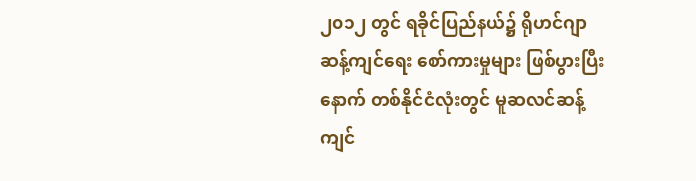၂၀၁၂ တွင် ရခိုင်ပြည်နယ်၌ ရိုဟင်ဂျာ ဆန့်ကျင်ရေး စော်ကားမှုများ ဖြစ်ပွားပြီးနောက် တစ်နိုင်ငံလုံးတွင် မူဆလင်ဆန့်ကျင်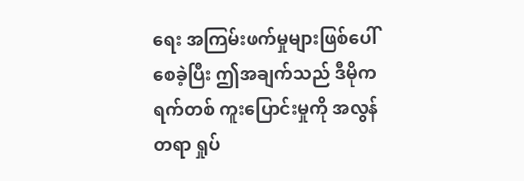ရေး အကြမ်းဖက်မှုများဖြစ်ပေါ်စေခဲ့ပြီး ဤအချက်သည် ဒီမိုကရက်တစ် ကူးပြောင်းမှုကို အလွန်တရာ ရှုပ်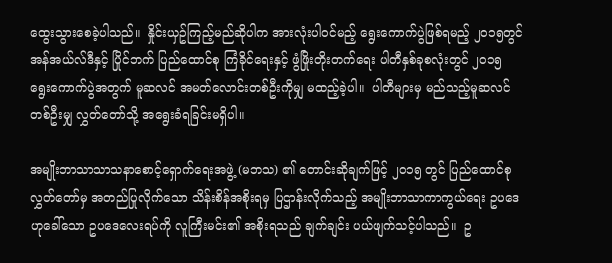ထွေးသွားစေခဲ့ပါသည်။  နှိုင်းယှဥ်ကြည့်မည်ဆိုပါက အားလုံးပါဝင်မည့် ရွေးကောက်ပွဲဖြစ်ရမည့် ၂၀၁၅တွင် အန်အယ်လ်ဒီနှင့် ပြိုင်ဘက် ပြည်ထောင်စု ကြံခိုင်ရေးနှင့် ဖွံဖြိုးတိုးတက်ရေး ပါတီနှစ်ခုစလုံးတွင် ၂၀၁၅ ရွေးကောက်ပွဲအတွက် မူဆလင် အမတ်လောင်းတစ်ဦးကိုမျှ မထည့်ခဲ့ပါ။  ပါတီများမှ မည်သည့်မူဆလင်တစ်ဦးမျှ လွှတ်တော်သို့ အရွေးခံရခြင်းမရှိပါ။

အမျိုးဘာသာသာသနာစောင့်ရှောက်ရေးအဖွဲ့ (မဘသ) ၏ တောင်းဆိုချက်ဖြင့် ၂၀၁၅ တွင် ပြည်ထောင်စု လွှတ်တော်မှ အတည်ပြုလိုက်သော သိန်းစိန်အစိုးရမှ ပြဌာန်းလိုက်သည့် အမျိုးဘာသာကာကွယ်ရေး ဥပဒေဟုခေါ်သော ဥပဒေလေးရပ်ကို လူကြီးမင်း၏ အစိုးရသည် ချက်ချင်း ပယ်ဖျက်သင့်ပါသည်။  ဥ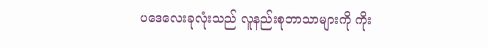ပဒေလေးခုလုံးသည် လူနည်းစုဘာသာများကို ကိုး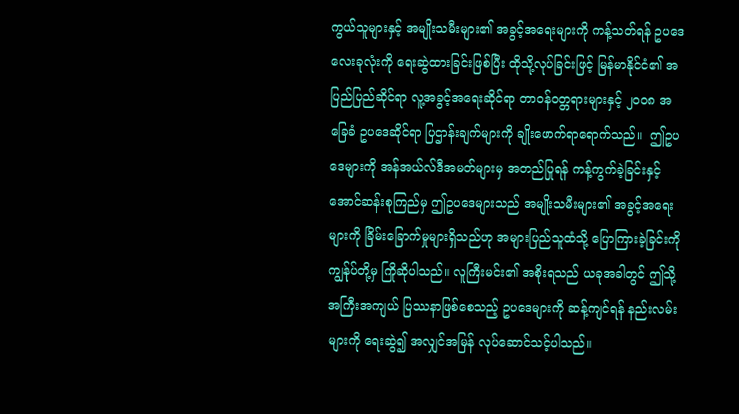ကွယ်သူများနှင့် အမျိုးသမီးများ၏ အခွင့်အရေးများကို ကန့်သတ်ရန် ဥပဒေလေးခုလုံးကို ရေးဆွဲထားခြင်းဖြစ်ပြီး ထိုသို့လုပ်ခြင်းဖြင့် မြန်မာနိုင်ငံ၏ အပြည်ပြည်ဆိုင်ရာ လူ့အခွင့်အရေးဆိုင်ရာ တာဝန်ဝတ္တရားများနှင့် ၂၀၀၈ အခြေခံ ဥပဒေဆိုင်ရာ ပြဌာန်းချက်များကို ချိုးဖောက်ရာရောက်သည်။  ဤဥပဒေများကို အန်အယ်လ်ဒီအမတ်များမှ အတည်ပြုရန် ကန့်ကွက်ခဲ့ခြင်းနှင့် အောင်ဆန်းစုကြည်မှ ဤဥပဒေများသည် အမျိုးသမီးများ၏ အခွင့်အရေးများကို ခြိမ်းခြောက်မှုများရှိသည်ဟု အများပြည်သူထံသို့ ပြောကြားခဲ့ခြင်းကို ကျွန်ုပ်တို့မှ ကြိုဆိုပါသည်။ လူကြီးမင်း၏ အစိုးရသည် ယခုအခါတွင် ဤသို့ အကြီးအကျယ် ပြဿနာဖြစ်စေသည့် ဥပဒေများကို ဆန့်ကျင်ရန် နည်းလမ်းများကို ရေးဆွဲ၍ အလျှင်အမြန် လုပ်ဆောင်သင့်ပါသည်။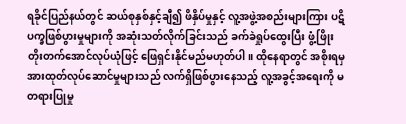ရခိုင်ပြည်နယ်တွင် ဆယ်စုနှစ်နှင့်ချီ၍ ဖိနှိပ်မှုနှင့် လူ့အဖွဲ့အစည်းများကြား ပဋိပက္ခဖြစ်ပွားမှုများကို အဆုံးသတ်လိုက်ခြင်းသည် ခက်ခဲရှုပ်ထွေးပြီး ဖွံ့ဖြိုးတိုးတက်အောင်လုပ်ယုံဖြင့် ဖြေရှင်းနိုင်မည်မဟုတ်ပါ။ ထိုနေရာတွင် အစိုးရမှ အားထုတ်လုပ်ဆောင်မှုများသည် လက်ရှိဖြစ်ပွားနေသည့် လူ့အခွင့်အရေးကို မတရားပြုမှု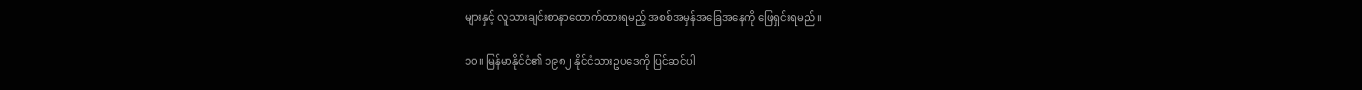များနှင့် လူသားချင်းစာနာထောက်ထားရမည့် အစစ်အမှန်အခြေအနေကို ဖြေရှင်းရမည်။

၁၀။ မြန်မာနိုင်ငံ၏ ၁၉၈၂ နိုင်ငံသားဥပဒေကို ပြင်ဆင်ပါ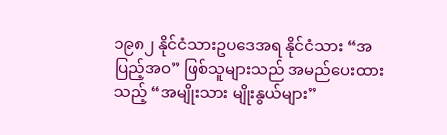၁၉၈၂ နိုင်ငံသားဥပဒေအရ နိုင်ငံသား “အပြည့်အဝ” ဖြစ်သူများသည် အမည်ပေးထားသည့် “အမျိုးသား မျိုးနွယ်များ”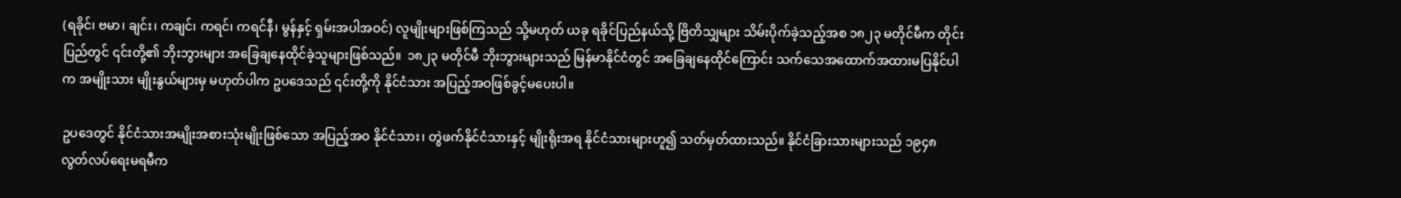(ရခိုင်၊ ဗမာ၊ ချင်း၊ ကချင်၊ ကရင်၊ ကရင်နီ၊ မွန်နှင့် ရှမ်းအပါအဝင်) လူမျိုးများဖြစ်ကြသည် သို့မဟုတ် ယခု ရခိုင်ပြည်နယ်သို့ ဗြိတိသျှများ သိမ်းပိုက်ခဲ့သည့်အစ ၁၈၂၃ မတိုင်မီက တိုင်းပြည်တွင် ၎င်းတို့၏ ဘိုးဘွားများ အခြေချနေထိုင်ခဲ့သူများဖြစ်သည်။  ၁၈၂၃ မတိုင်မီ ဘိုးဘွားများသည် မြန်မာနိုင်ငံတွင် အခြေချနေထိုင်ကြောင်း သက်သေအထောက်အထားမပြနိုင်ပါက အမျိုးသား မျိုးနွယ်များမှ မဟုတ်ပါက ဥပဒေသည် ၎င်းတို့ကို နိုင်ငံသား အပြည့်အဝဖြစ်ခွင့်မပေးပါ။

ဥပဒေတွင် နိုင်ငံသားအမျိုးအစားသုံးမျိုးဖြစ်သော အပြည့်အဝ နိုင်ငံသား၊ တွဲဖက်နိုင်ငံသားနှင့် မျိုးရိုးအရ နိုင်ငံသားများဟူ၍ သတ်မှတ်ထားသည်။ နိုင်ငံခြားသားများသည် ၁၉၄၈ လွတ်လပ်ရေးမရမီက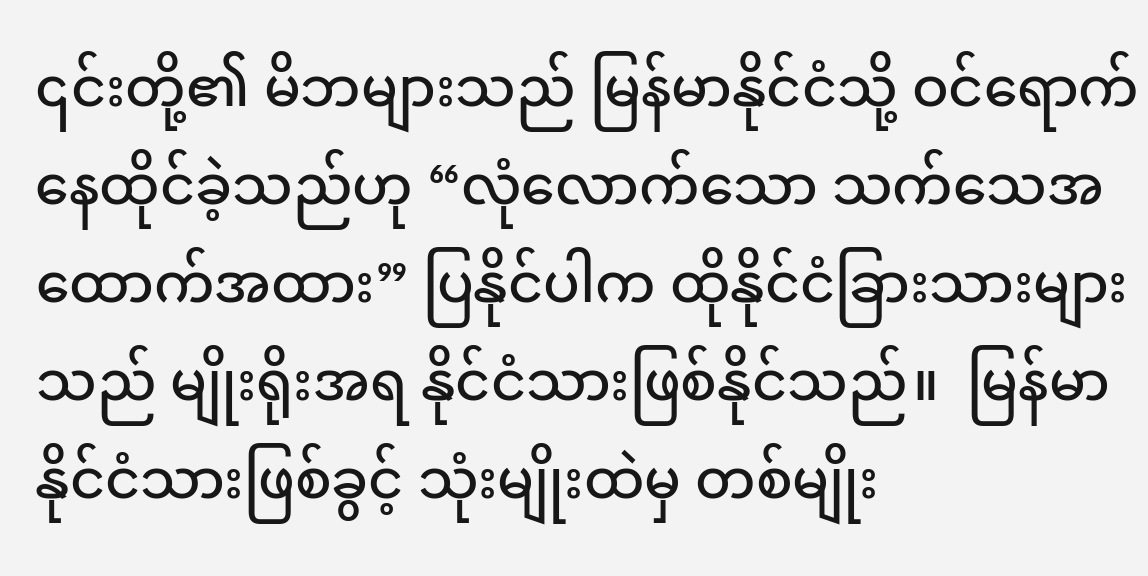၎င်းတို့၏ မိဘများသည် မြန်မာနိုင်ငံသို့ ဝင်ရောက်နေထိုင်ခဲ့သည်ဟု “လုံလောက်သော သက်သေအထောက်အထား” ပြနိုင်ပါက ထိုနိုင်ငံခြားသားများသည် မျိုးရိုးအရ နိုင်ငံသားဖြစ်နိုင်သည်။  မြန်မာနိုင်ငံသားဖြစ်ခွင့် သုံးမျိုးထဲမှ တစ်မျိုး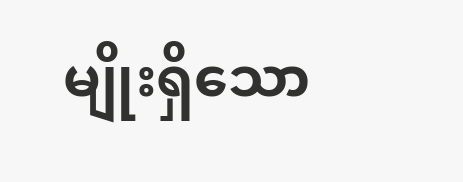မျိုးရှိသော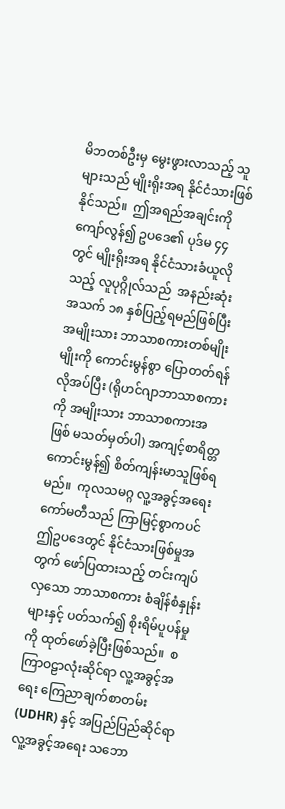မိဘတစ်ဦးမှ မွေးဖွားလာသည့် သူများသည် မျိုးရိုးအရ နိုင်ငံသားဖြစ်နိုင်သည်။  ဤအရည်အချင်းကိုကျော်လွန်၍ ဥပဒေ၏ ပုဒ်မ ၄၄ တွင် မျိုးရိုးအရ နိုင်ငံသားခံယူလိုသည့် လူပုဂ္ဂိုလ်သည်  အနည်းဆုံးအသက် ၁၈ နှစ်ပြည့်ရမည်ဖြစ်ပြီး အမျိုးသား ဘာသာစကားတစ်မျိုးမျိုးကို ကောင်းမွန်စွာ ပြောတတ်ရန် လိုအပ်ပြီး (ရိုဟင်ဂျာဘာသာစကားကို အမျိုးသား ဘာသာစကားအဖြစ် မသတ်မှတ်ပါ) အကျင့်စာရိတ္တကောင်းမွန်၍ စိတ်ကျန်းမာသူဖြစ်ရမည်။  ကုလသမဂ္ဂ လူ့အခွင့်အရေးကော်မတီသည် ကြာမြင့်စွာကပင် ဤဥပဒေတွင် နိုင်ငံသားဖြစ်မှုအတွက် ဖော်ပြထားသည့် တင်းကျပ်လှသော ဘာသာစကား စံချိန်စံနှုန်းများနှင့် ပတ်သက်၍ စိုးရိမ်ပူပန်မှုကို ထုတ်ဖော်ခဲ့ပြီးဖြစ်သည်။  စကြာဝဠာလုံးဆိုင်ရာ လူ့အခွင့်အရေး ကြေညာချက်စာတမ်း (UDHR) နှင့် အပြည်ပြည်ဆိုင်ရာ လူ့အခွင့်အရေး သဘော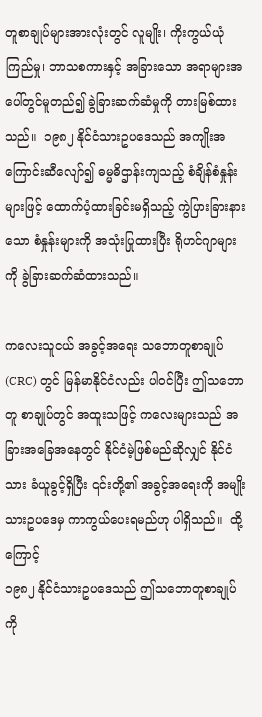တူစာချုပ်များအားလုံးတွင် လူမျိုး၊ ကိုးကွယ်ယုံကြည်မှု၊ ဘာသစကားနှင့် အခြားသော အရာများအပေါ်တွင်မူတည်၍ ခွဲခြားဆက်ဆံမှုကို တားမြစ်ထားသည်။  ၁၉၈၂ နိုင်ငံသားဥပဒေသည် အကျိုးအကြောင်းဆီလျော်၍ ဓမ္မဓိဌာန်းကျသည့် စံချိန်စံနှုန်းများဖြင့် ထောက်ပံ့ထားခြင်းမရှိသည့် ကွဲပြားခြားနားသော စံနှုန်းများကို အသုံးပြုထားပြီး ရိုဟင်ဂျာများကို ခွဲခြားဆက်ဆံထားသည်။

ကလေးသူငယ် အခွင့်အရေး သဘောတူစာချုပ် (CRC) တွင် မြန်မာနိုင်ငံလည်း ပါဝင်ပြီး ဤသဘောတူ စာချုပ်တွင် အထူးသဖြင့် ကလေးများသည် အခြားအခြေအနေတွင် နိုင်ငံမဲ့ဖြစ်မည်ဆိုလျှင် နိုင်ငံသား ခံယူခွင့်ရှိပြီး ၎င်းတို့၏ အခွင့်အရေးကို အမျိုးသားဥပဒေမှ ကာကွယ်ပေးရမည်ဟု ပါရှိသည်။  ထို့ကြောင့်
၁၉၈၂ နိုင်ငံသားဥပဒေသည် ဤသဘောတူစာချုပ်ကို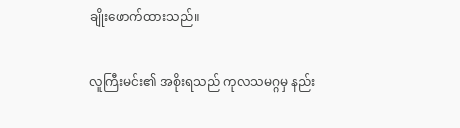ချိုးဖောက်ထားသည်။

လူကြီးမင်း၏ အစိုးရသည် ကုလသမဂ္ဂမှ နည်း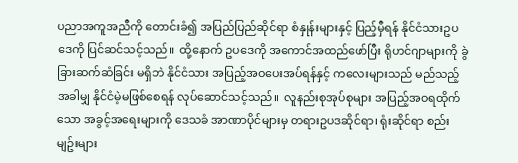ပညာအကူအညီကို တောင်းခံ၍ အပြည်ပြည်ဆိုင်ရာ စံနှုန်းများနှင့် ပြည့်မှီရန် နိုင်ငံသားဥပဒေကို ပြင်ဆင်သင့်သည်။  ထို့နောက် ဥပဒေကို အကောင်အထည်ဖော်ပြီး ရိုဟင်ဂျာများကို ခွဲခြားဆက်ဆံခြင်း မရှိဘဲ နိုင်ငံသား အပြည့်အဝပေးအပ်ရန်နှင့် ကလေးများသည် မည်သည့်အခါမျှ နိုင်ငံမဲ့မဖြစ်စေရန် လုပ်ဆောင်သင့်သည်။  လူနည်းစုအုပ်စုများ အပြည့်အဝရထိုက်သော အခွင့်အရေးများကို ဒေသခံ အာဏာပိုင်များမှ တရားဥပဒဆိုင်ရာ၊ ရုံးဆိုင်ရာ စည်းမျဥ်းများ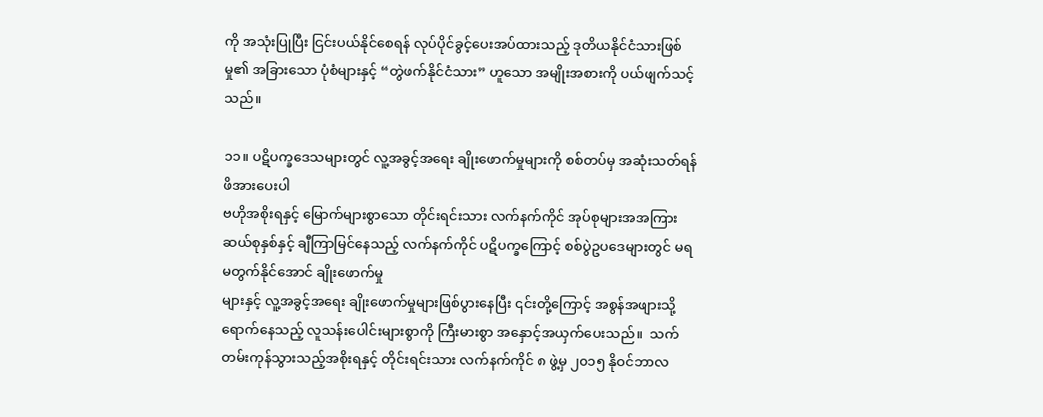ကို အသုံးပြုပြီး ငြင်းပယ်နိုင်စေရန် လုပ်ပိုင်ခွင့်ပေးအပ်ထားသည့် ဒုတိယနိုင်ငံသားဖြစ်မှု၏ အခြားသော ပုံစံများနှင့် “တွဲဖက်နိုင်ငံသား” ဟူသော အမျိုးအစားကို ပယ်ဖျက်သင့်သည်။

၁၁။ ပဋိပက္ခဒေသများတွင် လူ့အခွင့်အရေး ချိုးဖောက်မှုများကို စစ်တပ်မှ အဆုံးသတ်ရန် ဖိအားပေးပါ
ဗဟိုအစိုးရနှင့် မြောက်များစွာသော တိုင်းရင်းသား လက်နက်ကိုင် အုပ်စုများအအကြား ဆယ်စုနှစ်နှင့် ချီကြာမြင်နေသည့် လက်နက်ကိုင် ပဋိပက္ခကြောင့် စစ်ပွဲဥပဒေများတွင် မရမတွက်နိုင်အောင် ချိုးဖောက်မှု
များနှင့် လူ့အခွင့်အရေး ချိုးဖောက်မှုများဖြစ်ပွားနေပြီး ၎င်းတို့ကြောင့် အစွန်အဖျားသို့ ရောက်နေသည့် လူသန်းပေါင်းများစွာကို ကြီးမားစွာ အနှောင့်အယှက်ပေးသည်။  သက်တမ်းကုန်သွားသည့်အစိုးရနှင့် တိုင်းရင်းသား လက်နက်ကိုင် ၈ ဖွဲ့မှ ၂၀၁၅ နိုဝင်ဘာလ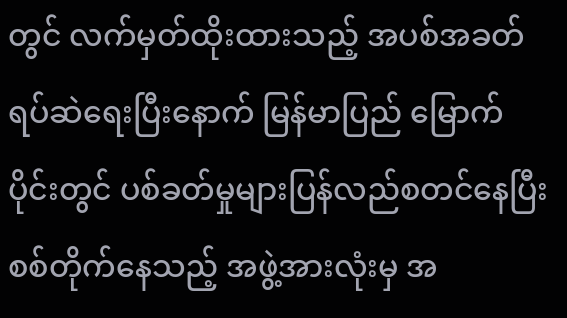တွင် လက်မှတ်ထိုးထားသည့် အပစ်အခတ် ရပ်ဆဲရေးပြီးနောက် မြန်မာပြည် မြောက်ပိုင်းတွင် ပစ်ခတ်မှုများပြန်လည်စတင်နေပြီး စစ်တိုက်နေသည့် အဖွဲ့အားလုံးမှ အ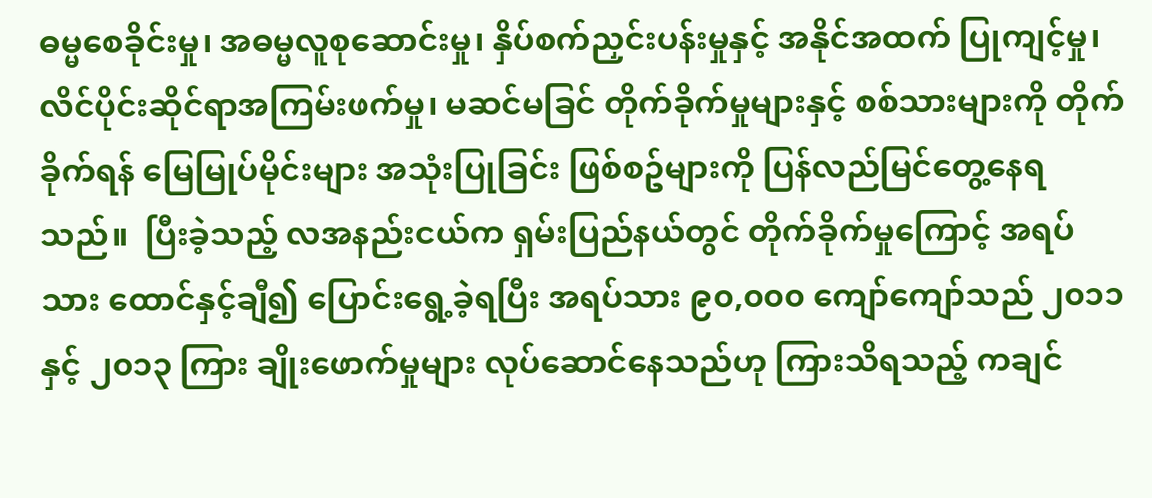ဓမ္မစေခိုင်းမှု၊ အဓမ္မလူစုဆောင်းမှု၊ နှိပ်စက်ညှင်းပန်းမှုနှင့် အနိုင်အထက် ပြုကျင့်မှု၊ လိင်ပိုင်းဆိုင်ရာအကြမ်းဖက်မှု၊ မဆင်မခြင် တိုက်ခိုက်မှုများနှင့် စစ်သားများကို တိုက်ခိုက်ရန် မြေမြုပ်မိုင်းများ အသုံးပြုခြင်း ဖြစ်စဥ်များကို ပြန်လည်မြင်တွေ့နေရသည်။  ပြီးခဲ့သည့် လအနည်းငယ်က ရှမ်းပြည်နယ်တွင် တိုက်ခိုက်မှုကြောင့် အရပ်သား ထောင်နှင့်ချီ၍ ပြောင်းရွေ့ခဲ့ရပြီး အရပ်သား ၉၀,၀၀၀ ကျော်ကျော်သည် ၂၀၁၁ နှင့် ၂၀၁၃ ကြား ချိုးဖောက်မှုများ လုပ်ဆောင်နေသည်ဟု ကြားသိရသည့် ကချင်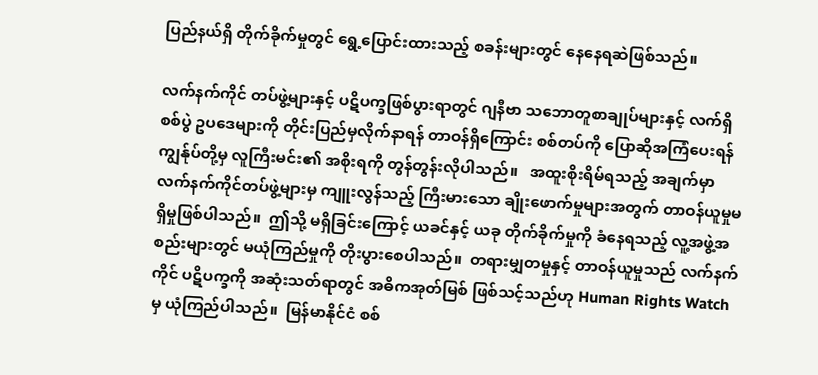ပြည်နယ်ရှိ တိုက်ခိုက်မှုတွင် ရွေ့ပြောင်းထားသည့် စခန်းများတွင် နေနေရဆဲဖြစ်သည်။

လက်နက်ကိုင် တပ်ဖွဲ့များနှင့် ပဋိပက္ခဖြစ်ပွားရာတွင် ဂျနီဗာ သဘောတူစာချုပ်များနှင့် လက်ရှိစစ်ပွဲ ဥပဒေများကို တိုင်းပြည်မှလိုက်နာရန် တာဝန်ရှိကြောင်း စစ်တပ်ကို ပြောဆိုအကြံပေးရန် ကျွန်ုပ်တို့မှ လူကြီးမင်း၏ အစိုးရကို တွန်တွန်းလိုပါသည်။   အထူးစိုးရိမ်ရသည့် အချက်မှာ လက်နက်ကိုင်တပ်ဖွဲ့များမှ ကျူးလွန်သည့် ကြီးမားသော ချိုးဖောက်မှုများအတွက် တာဝန်ယူမှုမရှိမှုဖြစ်ပါသည်။  ဤသို့ မရှိခြင်းကြောင့် ယခင်နှင့် ယခု တိုက်ခိုက်မှုကို ခံနေရသည့် လူ့အဖွဲ့အစည်းများတွင် မယုံကြည်မှုကို တိုးပွားစေပါသည်။  တရားမျှတမှုနှင့် တာဝန်ယူမှုသည် လက်နက်ကိုင် ပဋိပက္ခကို အဆုံးသတ်ရာတွင် အဓိကအုတ်မြစ် ဖြစ်သင့်သည်ဟု Human Rights Watch မှ ယုံကြည်ပါသည်။  မြန်မာနိုင်ငံ စစ်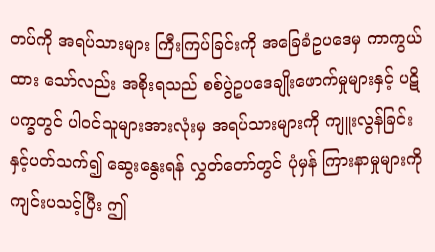တပ်ကို အရပ်သားများ ကြီးကြပ်ခြင်းကို အခြေခံဥပဒေမှ ကာကွယ်ထား သော်လည်း အစိုးရသည် စစ်ပွဲဥပဒေချိုးဖောက်မှုများနှင့် ပဋိပက္ခတွင် ပါဝင်သူများအားလုံးမှ အရပ်သားများကို ကျူးလွန်ခြင်းနှင့်ပတ်သက်၍ ဆွေးနွေးရန် လွှတ်တော်တွင် ပုံမှန် ကြားနာမှုများကို ကျင်းပသင့်ပြီး ဤ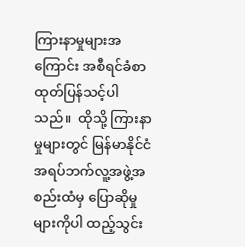ကြားနာမှုများအကြောင်း အစီရင်ခံစာ ထုတ်ပြန်သင့်ပါသည်။  ထိုသို့ ကြားနာမှုများတွင် မြန်မာနိုင်ငံ အရပ်ဘက်လူ့အဖွဲ့အစည်းထံမှ ပြောဆိုမှုများကိုပါ ထည့်သွင်း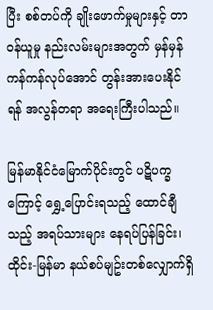ပြီး စစ်တပ်ကို ချိုးဖောက်မှုများနှင့် တာဝန်ယူမှု နည်းလမ်းများအတွက် မှန်မှန်ကန်ကန်လုပ်အောင် တွန်းအားပေးနိုင်ရန် အလွန်တရာ အရေးကြီးပါသည်။

မြန်မာနိုင်ငံမြောက်ပိုင်းတွင် ပဋိပက္ခကြောင့် ရွှေ့ပြောင်းရသည့် ထောင်ချီသည့် အရပ်သားများ နေရပ်ပြန်ခြင်း၊ ထိုင်း-မြန်မာ နယ်စပ်မျဥ်းတစ်လျှောက်ရှိ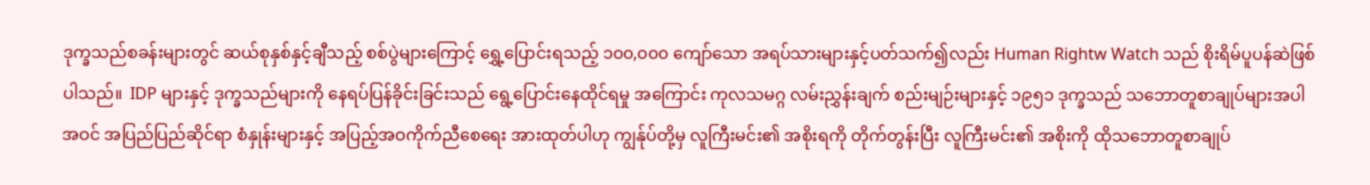ဒုက္ခသည်စခန်းများတွင် ဆယ်စုနှစ်နှင့်ချီသည့် စစ်ပွဲများကြောင့် ရွှေ့ပြောင်းရသည့် ၁၀၀,၀၀၀ ကျော်သော အရပ်သားများနှင့်ပတ်သက်၍လည်း Human Rightw Watch သည် စိုးရိမ်ပူပန်ဆဲဖြစ်ပါသည်။  IDP များနှင့် ဒုက္ခသည်များကို နေရပ်ပြန်ခိုင်းခြင်းသည် ရွေ့ပြောင်းနေထိုင်ရမှု အကြောင်း ကုလသမဂ္ဂ လမ်းညွှန်းချက် စည်းမျဉ်းများနှင့် ၁၉၅၁ ဒုက္ခသည် သဘောတူစာချုပ်များအပါအဝင် အပြည်ပြည်ဆိုင်ရာ စံနှုန်းများနှင့် အပြည့်အဝကိုက်ညီစေရေး အားထုတ်ပါဟု ကျွန်ုပ်တို့မှ လူကြီးမင်း၏ အစိုးရကို တိုက်တွန်းပြီး လူကြီးမင်း၏ အစိုးကို ထိုသဘောတူစာချုပ်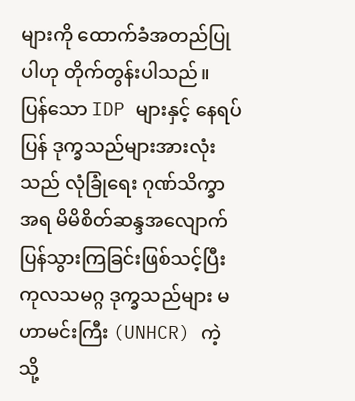များကို ထောက်ခံအတည်ပြုပါဟု တိုက်တွန်းပါသည်။  ပြန်သော IDP များနှင့် နေရပ်ပြန် ဒုက္ခသည်များအားလုံးသည် လုံခြုံရေး ဂုဏ်သိက္ခာအရ မိမိစိတ်ဆန္ဒအလျောက် ပြန်သွားကြခြင်းဖြစ်သင့်ပြီး ကုလသမဂ္ဂ ဒုက္ခသည်များ မဟာမင်းကြီး (UNHCR) ကဲ့သို့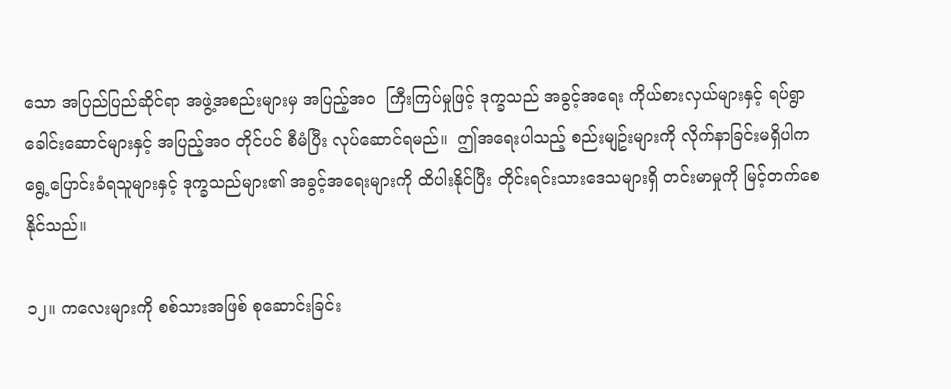သော အပြည်ပြည်ဆိုင်ရာ အဖွဲ့အစည်းများမှ အပြည့်အဝ  ကြီးကြပ်မှုဖြင့် ဒုက္ခသည် အခွင့်အရေး ကိုယ်စားလှယ်များနှင့် ရပ်ရွာခေါင်းဆောင်များနှင့် အပြည့်အဝ တိုင်ပင် စီမံပြီး လုပ်ဆောင်ရမည်။  ဤအရေးပါသည့် စည်းမျဥ်းများကို လိုက်နာခြင်းမရှိပါက ရွေ့ပြောင်းခံရသူများနှင့် ဒုက္ခသည်များ၏ အခွင့်အရေးများကို ထိပါးနိုင်ပြီး တိုင်းရင်းသားဒေသများရှိ တင်းမာမှုကို မြင့်တက်စေနိုင်သည်။

၁၂။ ကလေးများကို စစ်သားအဖြစ် စုဆောင်းခြင်း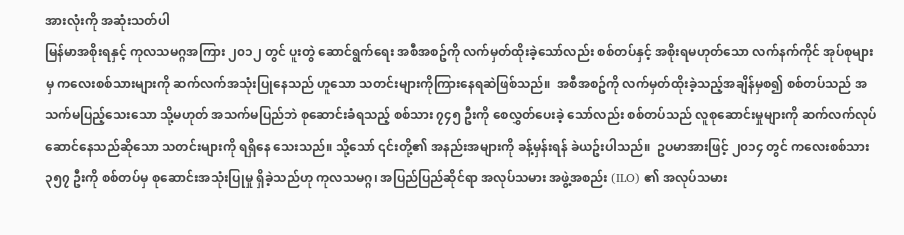အားလုံးကို အဆုံးသတ်ပါ
မြန်မာအစိုးရနှင့် ကုလသမဂ္ဂအကြား ၂၀၁၂ တွင် ပူးတွဲ ဆောင်ရွက်ရေး အစီအစဥ်ကို လက်မှတ်ထိုးခဲ့သော်လည်း စစ်တပ်နှင့် အစိုးရမဟုတ်သော လက်နက်ကိုင် အုပ်စုများမှ ကလေးစစ်သားများကို ဆက်လက်အသုံးပြုနေသည် ဟူသော သတင်းများကိုကြားနေရဆဲဖြစ်သည်။  အစီအစဥ်ကို လက်မှတ်ထိုးခဲ့သည့်အချိန်မှစ၍ စစ်တပ်သည် အသက်မပြည့်သေးသော သို့မဟုတ် အသက်မပြည်ဘဲ စုဆောင်းခံရသည့် စစ်သား ၇၄၅ ဦးကို စေလွှတ်ပေးခဲ့ သော်လည်း စစ်တပ်သည် လူစုဆောင်းမှုများကို ဆက်လက်လုပ်ဆောင်နေသည်ဆိုသော သတင်းများကို ရရှိနေ သေးသည်။ သို့သော် ၎င်းတို့၏ အနည်းအများကို ခန့်မှန်းရန် ခဲယဥ်းပါသည်။  ဥပမာအားဖြင့် ၂၀၁၄ တွင် ကလေးစစ်သား ၃၅၇ ဦးကို စစ်တပ်မှ စုဆောင်းအသုံးပြုမှု ရှိခဲ့သည်ဟု ကုလသမဂ္ဂ၊ အပြည်ပြည်ဆိုင်ရာ အလုပ်သမား အဖွဲ့အစည်း (ILO) ၏ အလုပ်သမား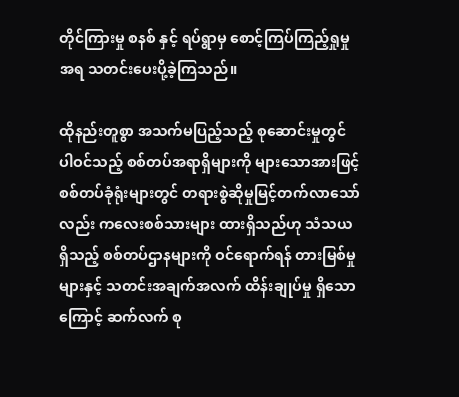တိုင်ကြားမှု စနစ် နှင့် ရပ်ရွာမှ စောင့်ကြပ်ကြည့်ရှုမှုအရ သတင်းပေးပို့ခဲ့ကြသည်။

ထိုနည်းတူစွာ အသက်မပြည့်သည့် စုဆောင်းမှုတွင် ပါဝင်သည့် စစ်တပ်အရာရှိများကို များသောအားဖြင့် စစ်တပ်ခုံရုံးများတွင် တရားစွဲဆိုမှုမြင့်တက်လာသော်လည်း ကလေးစစ်သားများ ထားရှိသည်ဟု သံသယရှိသည့် စစ်တပ်ဌာနများကို ဝင်ရောက်ရန် တားမြစ်မှုများနှင့် သတင်းအချက်အလက် ထိန်းချုပ်မှု ရှိသောကြောင့် ဆက်လက် စု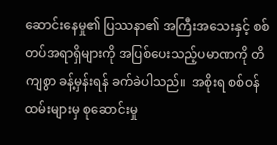ဆောင်းနေမှု၏ ပြဿနာ၏ အကြီးအသေးနှင့် စစ်တပ်အရာရှိများကို အပြစ်ပေးသည့်ပမာဏကို တိကျစွာ ခန့်မှန်းရန် ခက်ခဲပါသည်။  အစိုးရ စစ်ဝန်ထမ်းများမှ စုဆောင်းမှု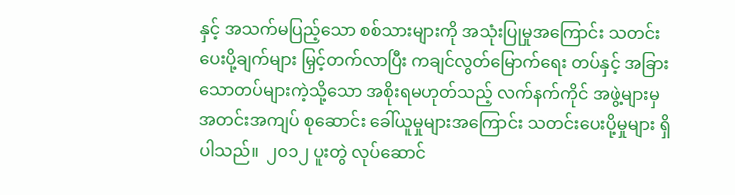နှင့် အသက်မပြည့်သော စစ်သားများကို အသုံးပြုမှုအကြောင်း သတင်းပေးပို့ချက်များ မြှင့်တက်လာပြီး ကချင်လွတ်မြောက်ရေး တပ်နှင့် အခြားသောတပ်များကဲ့သို့သော အစိုးရမဟုတ်သည့် လက်နက်ကိုင် အဖွဲ့များမှ အတင်းအကျပ် စုဆောင်း ခေါ်ယူမှုများအကြောင်း သတင်းပေးပို့မှုများ ရှိပါသည်။  ၂၀၁၂ ပူးတွဲ လုပ်ဆောင်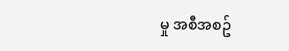မှု အစီအစဥ်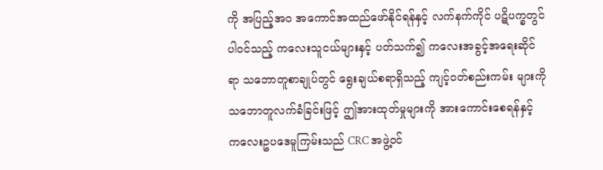ကို အပြည့်အဝ အကောင်အထည်ဖော်နိုင်ရန်နှင့် လက်နက်ကိုင် ပဋိပက္ခတွင် ပါဝင်သည့် ကလေးသူငယ်များနှင့် ပတ်သက်၍ ကလေးအခွင့်အရေးဆိုင်ရာ သဘောတူစာချုပ်တွင် ရွေးချယ်စရာရှိသည့် ကျင့်ဝတ်စည်းကမ်း များကို သဘောတူလက်ခံခြင်းဖြင့် ဤအားထုတ်မှုများကို အားကောင်းစေရန်နှင့် ကလေးဥပဒေမူကြမ်းသည် CRC အဖွဲ့ဝင်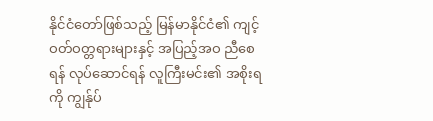နိုင်ငံတော်ဖြစ်သည့် မြန်မာနိုင်ငံ၏ ကျင့်ဝတ်ဝတ္တရားများနှင့် အပြည့်အဝ ညီစေရန် လုပ်ဆောင်ရန် လူကြီးမင်း၏ အစိုးရကို ကျွန်ုပ်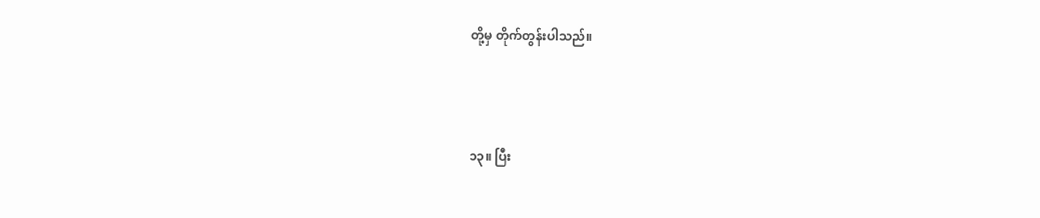တို့မှ တိုက်တွန်းပါသည်။



၁၃။ ပြီး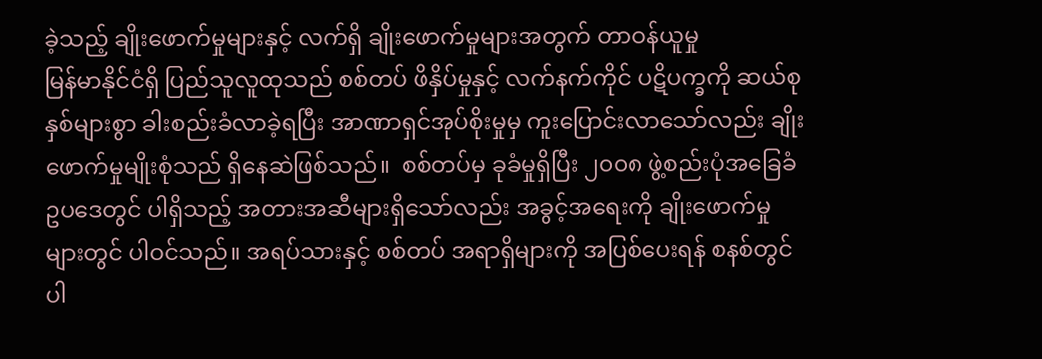ခဲ့သည့် ချိုးဖောက်မှုများနှင့် လက်ရှိ ချိုးဖောက်မှုများအတွက် တာဝန်ယူမှု
မြန်မာနိုင်ငံရှိ ပြည်သူလူထုသည် စစ်တပ် ဖိနှိပ်မှုနှင့် လက်နက်ကိုင် ပဋိပက္ခကို ဆယ်စုနှစ်များစွာ ခါးစည်းခံလာခဲ့ရပြီး အာဏာရှင်အုပ်စိုးမှုမှ ကူးပြောင်းလာသော်လည်း ချိုးဖောက်မှုမျိုးစုံသည် ရှိနေဆဲဖြစ်သည်။  စစ်တပ်မှ ခုခံမှုရှိပြီး ၂၀၀၈ ဖွဲ့စည်းပုံအခြေခံဥပဒေတွင် ပါရှိသည့် အတားအဆီများရှိသော်လည်း အခွင့်အရေးကို ချိုးဖောက်မှုများတွင် ပါဝင်သည်။ အရပ်သားနှင့် စစ်တပ် အရာရှိများကို အပြစ်ပေးရန် စနစ်တွင် ပါ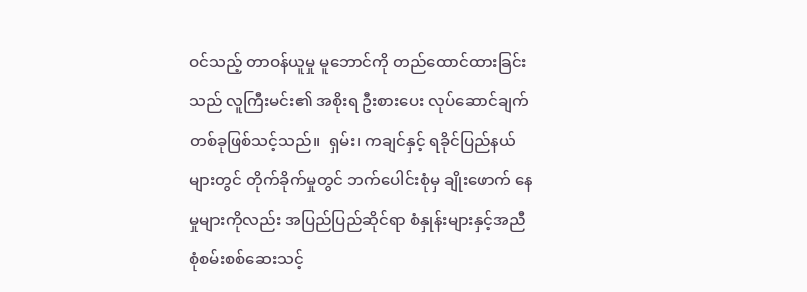ဝင်သည့် တာဝန်ယူမှု မူဘောင်ကို တည်ထောင်ထားခြင်းသည် လူကြီးမင်း၏ အစိုးရ ဦးစားပေး လုပ်ဆောင်ချက် တစ်ခုဖြစ်သင့်သည်။  ရှမ်း၊ ကချင်နှင့် ရခိုင်ပြည်နယ်များတွင် တိုက်ခိုက်မှုတွင် ဘက်ပေါင်းစုံမှ ချိုးဖောက် နေမှုများကိုလည်း အပြည်ပြည်ဆိုင်ရာ စံနှုန်းများနှင့်အညီ စုံစမ်းစစ်ဆေးသင့်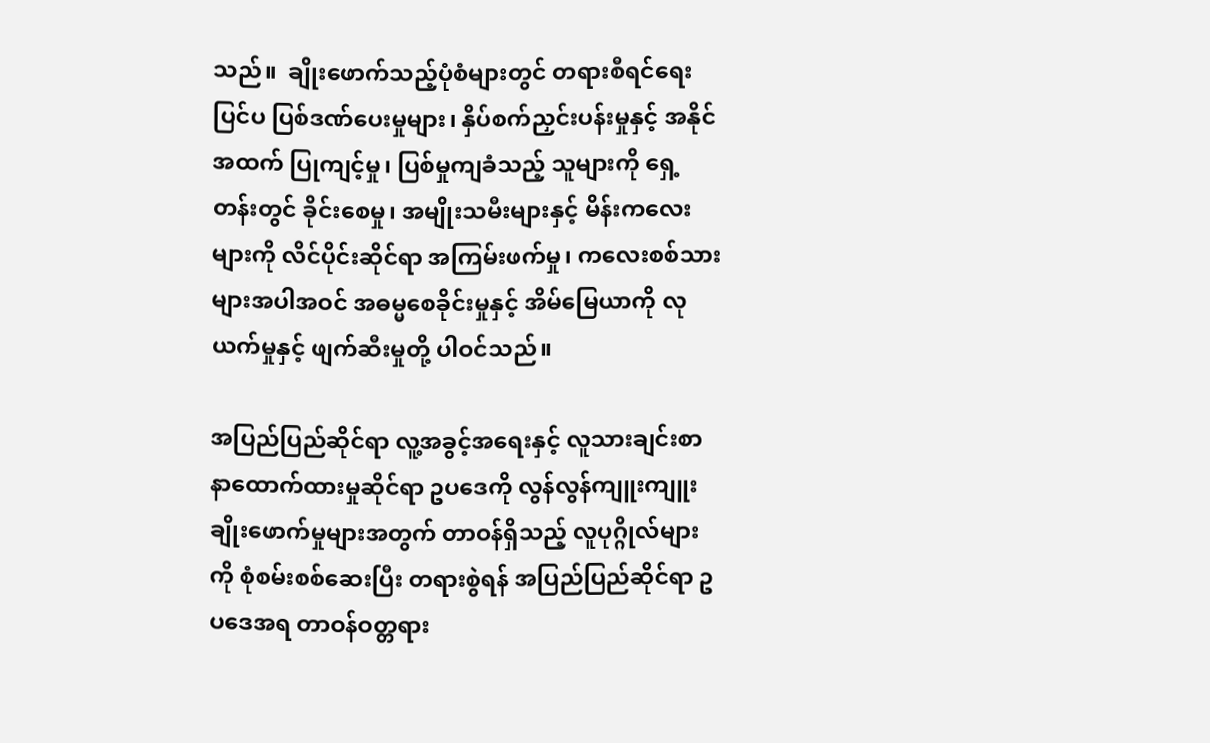သည်။  ချိုးဖောက်သည့်ပုံစံများတွင် တရားစီရင်ရေးပြင်ပ ပြစ်ဒဏ်ပေးမှုများ၊ နှိပ်စက်ညှင်းပန်းမှုနှင့် အနိုင်အထက် ပြုကျင့်မှု၊ ပြစ်မှုကျခံသည့် သူများကို ရှေ့တန်းတွင် ခိုင်းစေမှု၊ အမျိုးသမီးများနှင့် မိန်းကလေးများကို လိင်ပိုင်းဆိုင်ရာ အကြမ်းဖက်မှု၊ ကလေးစစ်သားများအပါအဝင် အဓမ္မစေခိုင်းမှုနှင့် အိမ်မြေယာကို လုယက်မှုနှင့် ဖျက်ဆီးမှုတို့ ပါဝင်သည်။

အပြည်ပြည်ဆိုင်ရာ လူ့အခွင့်အရေးနှင့် လူသားချင်းစာနာထောက်ထားမှုဆိုင်ရာ ဥပဒေကို လွန်လွန်ကျူးကျူး ချိုးဖောက်မှုများအတွက် တာဝန်ရှိသည့် လူပုဂ္ဂိုလ်များကို စုံစမ်းစစ်ဆေးပြီး တရားစွဲရန် အပြည်ပြည်ဆိုင်ရာ ဥပဒေအရ တာဝန်ဝတ္တရား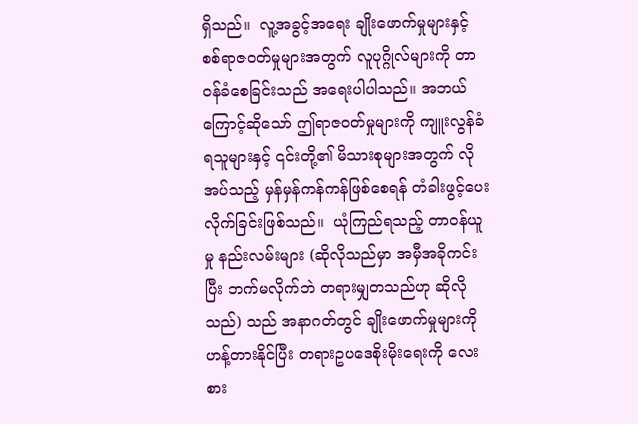ရှိသည်။  လူ့အခွင့်အရေး ချိုးဖောက်မှုများနှင့် စစ်ရာဇဝတ်မှုများအတွက် လူပုဂ္ဂိုလ်များကို တာဝန်ခံစေခြင်းသည် အရေးပါပါသည်။ အဘယ်ကြောင့်ဆိုသော် ဤရာဇဝတ်မှုများကို ကျူးလွန်ခံရသူများနှင့် ၎င်းတို့၏ မိသားစုများအတွက် လိုအပ်သည့် မှန်မှန်ကန်ကန်ဖြစ်စေရန် တံခါးဖွင့်ပေး လိုက်ခြင်းဖြစ်သည်။  ယုံကြည်ရသည့် တာဝန်ယူမှု နည်းလမ်းများ (ဆိုလိုသည်မှာ အမှီအခိုကင်းပြီး ဘက်မလိုက်ဘဲ တရားမျှတသည်ဟု ဆိုလိုသည်) သည် အနာဂတ်တွင် ချိုးဖောက်မှုများကို ဟန့်တားနိုင်ပြီး တရားဥပဒေစိုးမိုးရေးကို လေးစား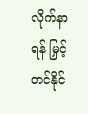လိုက်နာရန် မြှင့်တင်နိုင်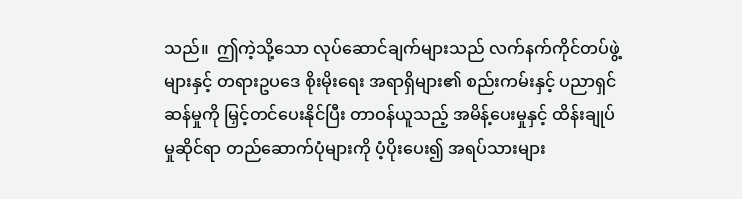သည်။  ဤကဲ့သို့သော လုပ်ဆောင်ချက်များသည် လက်နက်ကိုင်တပ်ဖွဲ့များနှင့် တရားဥပဒေ စိုးမိုးရေး အရာရှိများ၏ စည်းကမ်းနှင့် ပညာရှင်ဆန်မှုကို မြှင့်တင်ပေးနိုင်ပြီး တာဝန်ယူသည့် အမိန့်ပေးမှုနှင့် ထိန်းချုပ်မှုဆိုင်ရာ တည်ဆောက်ပုံများကို ပံ့ပိုးပေး၍ အရပ်သားများ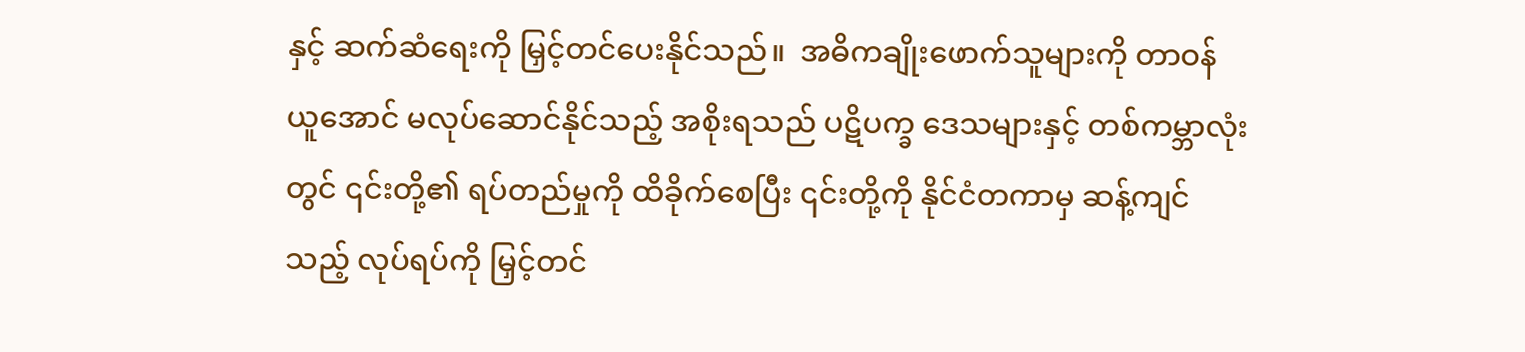နှင့် ဆက်ဆံရေးကို မြှင့်တင်ပေးနိုင်သည်။  အဓိကချိုးဖောက်သူများကို တာဝန်ယူအောင် မလုပ်ဆောင်နိုင်သည့် အစိုးရသည် ပဋိပက္ခ ဒေသများနှင့် တစ်ကမ္ဘာလုံးတွင် ၎င်းတို့၏ ရပ်တည်မှုကို ထိခိုက်စေပြီး ၎င်းတို့ကို နိုင်ငံတကာမှ ဆန့်ကျင်သည့် လုပ်ရပ်ကို မြှင့်တင်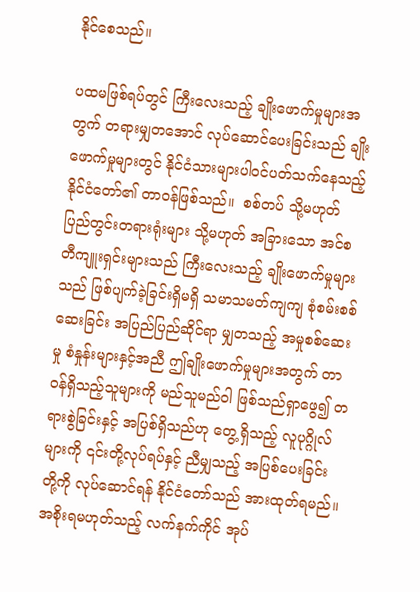နိုင်စေသည်။

ပထမဖြစ်ရပ်တွင် ကြီးလေးသည့် ချိုးဖောက်မှုများအတွက် တရားမျှတအောင် လုပ်ဆောင်ပေးခြင်းသည် ချိုးဖောက်မှုများတွင် နိုင်ငံသားများပါဝင်ပတ်သက်နေသည့် နိုင်ငံတော်၏ တာဝန်ဖြစ်သည်။  စစ်တပ် သို့မဟုတ် ပြည်တွင်းတရားရုံးများ သို့မဟုတ် အခြားသော အင်စတီကျူးရှင်းများသည် ကြီးလေးသည့် ချိုးဖောက်မှုများ သည် ဖြစ်ပျက်ခဲ့ခြင်းရှိမရှိ သမာသမတ်ကျကျ စုံစမ်းစစ်ဆေးခြင်း အပြည်ပြည်ဆိုင်ရာ မျှတသည့် အမှုစစ်ဆေးမှု စံနှုန်းများနှင့်အညီ ဤချိုးဖောက်မှုများအတွက် တာဝန်ရှိသည့်သူများကို မည်သူမည်ဝါ ဖြစ်သည်ရှာဖွေ၍ တရားစွဲခြင်းနှင့် အပြစ်ရှိသည်ဟု တွေ့ရှိသည့် လူပုဂ္ဂိုလ်များကို ၎င်းတို့လုပ်ရပ်နှင့် ညီမျှသည့် အပြစ်ပေးခြင်း တို့ကို လုပ်ဆောင်ရန် နိုင်ငံတော်သည် အားထုတ်ရမည်။  အစိုးရမဟုတ်သည့် လက်နက်ကိုင် အုပ်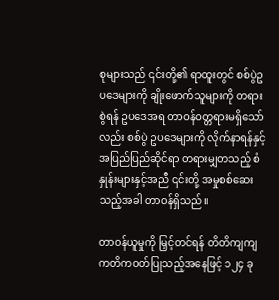စုများသည် ၎င်းတို့၏ ရာထူးတွင် စစ်ပွဲဥပဒေများကို ချိုးဖောက်သူများကို တရားစွဲရန် ဥပဒေအရ တာဝန်ဝတ္တရားမရှိသော်လည်း စစ်ပွဲ ဥပဒေများကို လိုက်နာရန်နှင့် အပြည်ပြည်ဆိုင်ရာ တရားမျှတသည့် စံနှုန်းများနှင့်အညီ ၎င်းတို့ အမှုစစ်ဆေးသည့်အခါ တာဝန်ရှိသည်။

တာဝန်ယူမှုကို မြှင့်တင်ရန် တိတိကျကျ ကတိကဝတ်ပြုသည့်အနေဖြင့် ၁၂၄ ခု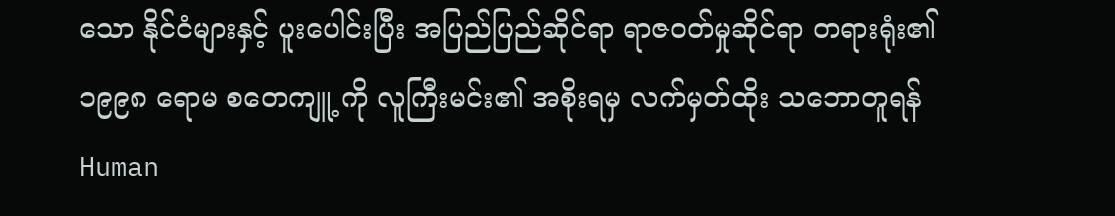သော နိုင်ငံများနှင့် ပူးပေါင်းပြီး အပြည်ပြည်ဆိုင်ရာ ရာဇဝတ်မှုဆိုင်ရာ တရားရုံး၏ ၁၉၉၈ ရောမ စတေကျူ့ ကို လူကြီးမင်း၏ အစိုးရမှ လက်မှတ်ထိုး သဘောတူရန် Human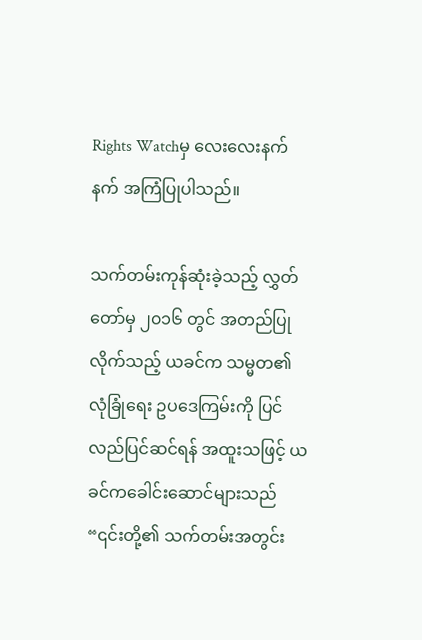Rights Watchမှ လေးလေးနက်နက် အကြံပြုပါသည်။

သက်တမ်းကုန်ဆုံးခဲ့သည့် လွှတ်တော်မှ ၂၀၁၆ တွင် အတည်ပြုလိုက်သည့် ယခင်က သမ္မတ၏ လုံခြုံရေး ဥပဒေကြမ်းကို ပြင်လည်ပြင်ဆင်ရန် အထူးသဖြင့် ယခင်ကခေါင်းဆောင်များသည် “၎င်းတို့၏ သက်တမ်းအတွင်း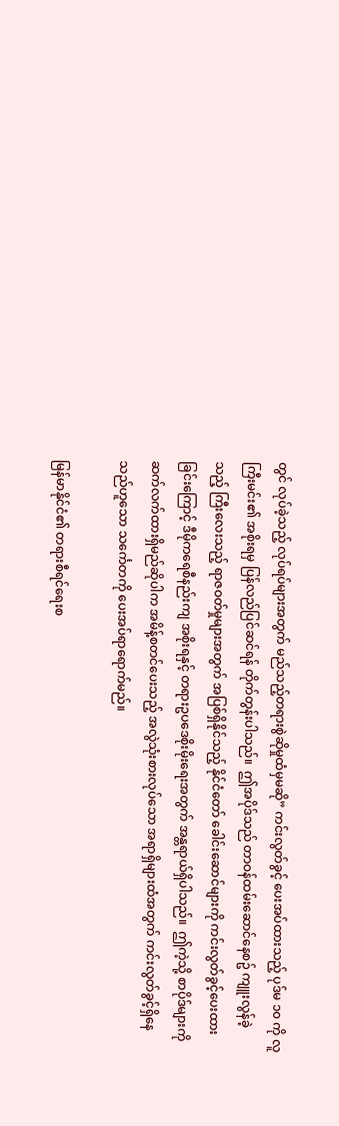တွင် လုပ်ခဲ့သည့် လုပ်ရပ်များအတွက် မည်သည့်တရားစွဲဆိုမှုထံမှမဆို” ကင်းလွတ်ခွင့် ပေးအပ်ထားသည့် ပုဒ်မ ၁၀ ကို လူကြီးမင်း၏ အစိုးရမှ ပြန်လည်ပြင်ဆင်ရန် တိုက်တွန်းပါသည်။  ဤအပိုဒ်သည် တာဝန်ထမ်းဆောင်နေစဥ် ကျူးလွန်ခဲ့သည့် ကြီးလေးသည့် ရာဇဝတ်မှုများအတွက် အပြစ်ရှိနိုင်သည့် နိုင်ငံတော် ခေါင်းဆောင်များကို ကင်းလွတ်ခွင့်ပေးထားခြင်းကြောင့် ဒီမိုကရေစီနည်းကျ အစိုးရနှင့် တရားဥပဒေစိုးမိုးရေးအတွက် အန္တရာယ်ရှိပါသည်။  ဤကဲ့သို့ စာပိုဒ်များကို ဆက်လက်ထားရှိမည်ဆိုပါက အမိန့်စတင်ပေးသည့် အလွဲသုံးစားလုပ်သော အရာရှိများထံအတွက် ကင်းလွတ်ခွင့်ရှိနေသည်ဟူသော သင်္ကေတကို ပေးအပ်ရာရောက်မည်။

မြန်မာနိုင်ငံ၏ တရားစီရင်ရေးစ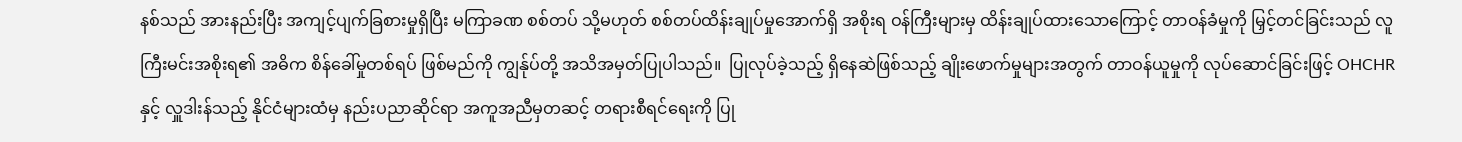နစ်သည် အားနည်းပြီး အကျင့်ပျက်ခြစားမှုရှိပြီး မကြာခဏ စစ်တပ် သို့မဟုတ် စစ်တပ်ထိန်းချုပ်မှုအောက်ရှိ အစိုးရ ဝန်ကြီးများမှ ထိန်းချုပ်ထားသောကြောင့် တာဝန်ခံမှုကို မြှင့်တင်ခြင်းသည် လူကြီးမင်းအစိုးရ၏ အဓိက စိန်ခေါ်မှုတစ်ရပ် ဖြစ်မည်ကို ကျွန်ုပ်တို့ အသိအမှတ်ပြုပါသည်။  ပြုလုပ်ခဲ့သည့် ရှိနေဆဲဖြစ်သည့် ချိုးဖောက်မှုများအတွက် တာဝန်ယူမှုကို လုပ်ဆောင်ခြင်းဖြင့် OHCHR နှင့် လှူဒါးန်သည့် နိုင်ငံများထံမှ နည်းပညာဆိုင်ရာ အကူအညီမှတဆင့် တရားစီရင်ရေးကို ပြု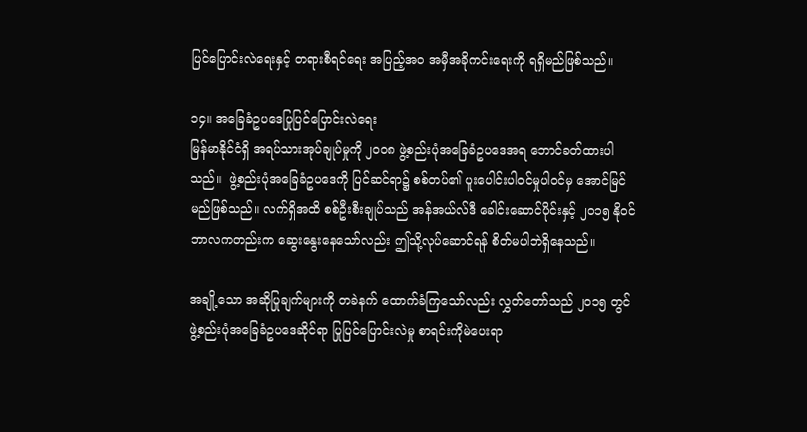ပြင်ပြောင်းလဲရေးနှင့် တရားစီရင်ရေး အပြည့်အဝ အမှီအခိုကင်းရေးကို ရရှိမည်ဖြစ်သည်။

၁၄။ အခြေခံဥပဒေပြုပြင်ပြောင်းလဲရေး
မြန်မာနိုင်ငံရှိ အရပ်သားအုပ်ချုပ်မှုကို ၂၀၀၈ ဖွဲ့စည်းပုံအခြေခံဥပဒေအရ ဘောင်ခတ်ထားပါသည်။  ဖွဲ့စည်းပုံအခြေခံဥပဒေကို ပြင်ဆင်ရာ၌ စစ်တပ်၏ ပူးပေါင်းပါဝင်မှုပါဝင်မှ အောင်မြင်မည်ဖြစ်သည်။ လက်ရှိအထိ စစ်ဦးစီးချုပ်သည် အန်အယ်လ်ဒီ ခေါင်းဆောင်ပိုင်းနှင့် ၂၀၁၅ နိုဝင်ဘာလကတည်းက ဆွေးနွေးနေသော်လည်း ဤသို့လုပ်ဆောင်ရန် စိတ်မပါဘဲရှိနေသည်။

အချို့သော အဆိုပြုချက်များကို တခဲနက် ထောက်ခံကြသော်လည်း လွှတ်တော်သည် ၂၀၁၅ တွင် ဖွဲ့စည်းပုံအခြေခံဥပဒေဆိုင်ရာ ပြုပြင်ပြောင်းလဲမှု စာရင်းကိုမဲပေးရာ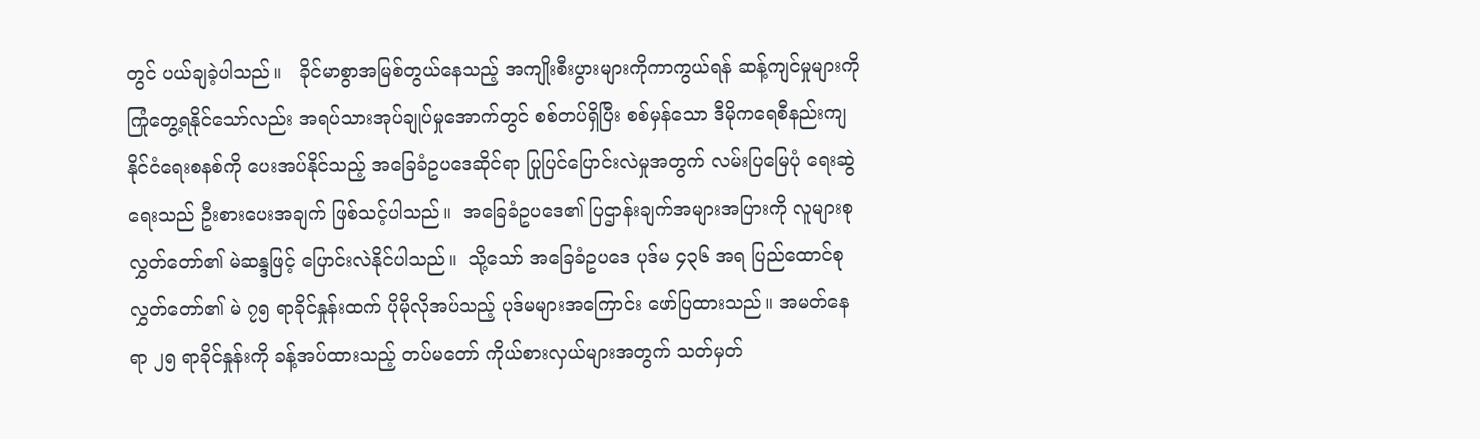တွင် ပယ်ချခဲ့ပါသည်။   ခိုင်မာစွာအမြစ်တွယ်နေသည့် အကျိုးစီးပွားများကိုကာကွယ်ရန် ဆန့်ကျင်မှုများကို ကြုံတွေ့ရနိုင်သော်လည်း အရပ်သားအုပ်ချုပ်မှုအောက်တွင် စစ်တပ်ရှိပြီး စစ်မှန်သော ဒီမိုကရေစီနည်းကျ နိုင်ငံရေးစနစ်ကို ပေးအပ်နိုင်သည့် အခြေခံဥပဒေဆိုင်ရာ ပြုပြင်ပြောင်းလဲမှုအတွက် လမ်းပြမြေပုံ ရေးဆွဲရေးသည် ဦးစားပေးအချက် ဖြစ်သင့်ပါသည်။  အခြေခံဥပဒေ၏ ပြဌာန်းချက်အများအပြားကို လူများစု လွှတ်တော်၏ မဲဆန္ဒဖြင့် ပြောင်းလဲနိုင်ပါသည်။  သို့သော် အခြေခံဥပဒေ ပုဒ်မ ၄၃၆ အရ ပြည်ထောင်စုလွှတ်တော်၏ မဲ ၇၅ ရာခိုင်နှုန်းထက် ပိုမိုလိုအပ်သည့် ပုဒ်မများအကြောင်း ဖော်ပြထားသည်။ အမတ်နေရာ ၂၅ ရာခိုင်နှုန်းကို ခန့်အပ်ထားသည့် တပ်မတော် ကိုယ်စားလှယ်များအတွက် သတ်မှတ်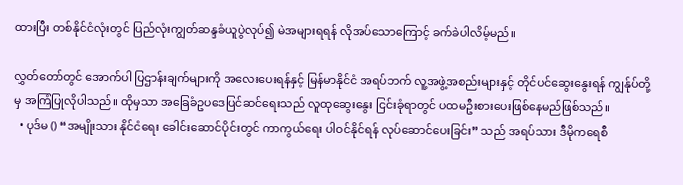ထားပြီး တစ်နိုင်ငံလုံးတွင် ပြည်လုံးကျွတ်ဆန္ဒခံယူပွဲလုပ်၍ မဲအများရရန် လိုအပ်သောကြောင့် ခက်ခဲပါလိမ့်မည်။

လွှတ်တော်တွင် အောက်ပါ ပြဌာန်းချက်များကို အလေးပေးရန်နှင့် မြန်မာနိုင်ငံ အရပ်ဘက် လူ့အဖွဲ့အစည်းများနှင့် တိုင်ပင်ဆွေးနွေးရန် ကျွန်ုပ်တို့မှ အကြံပြုလိုပါသည်။ ထိုမှသာ အခြေခံဥပဒေပြင်ဆင်ရေးသည် လူထုဆွေးနွေး ငြင်းခုံရာတွင် ပထမဦးစားပေးဖြစ်နေမည်ဖြစ်သည်။
  • ပုဒ်မ () “အမျိုးသား နိုင်ငံရေး ခေါင်းဆောင်ပိုင်းတွင် ကာကွယ်ရေး ပါဝင်နိုင်ရန် လုပ်ဆောင်ပေးခြင်း” သည် အရပ်သား ဒီမိုကရေစီ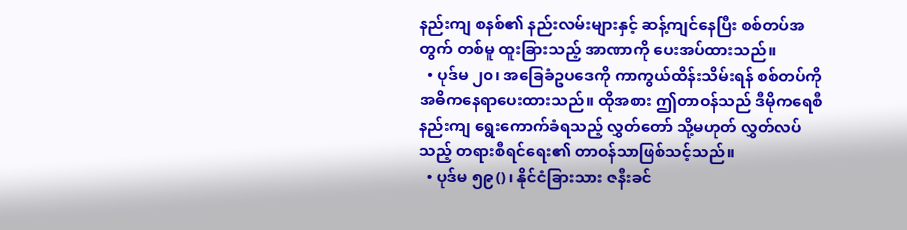နည်းကျ စနစ်၏ နည်းလမ်းများနှင့် ဆန့်ကျင်နေပြီး စစ်တပ်အတွက် တစ်မူ ထူးခြားသည့် အာဏာကို ပေးအပ်ထားသည်။
  • ပုဒ်မ ၂၀၊ အခြေခံဥပဒေကို ကာကွယ်ထိန်းသိမ်းရန် စစ်တပ်ကို အဓိကနေရာပေးထားသည်။ ထိုအစား ဤတာဝန်သည် ဒီမိုကရေစီနည်းကျ ရွေးကောက်ခံရသည့် လွှတ်တော် သို့မဟုတ် လွှတ်လပ်သည့် တရားစီရင်ရေး၏ တာဝန်သာဖြစ်သင့်သည်။
  • ပုဒ်မ ၅၉()၊ နိုင်ငံခြားသား ဇနီးခင်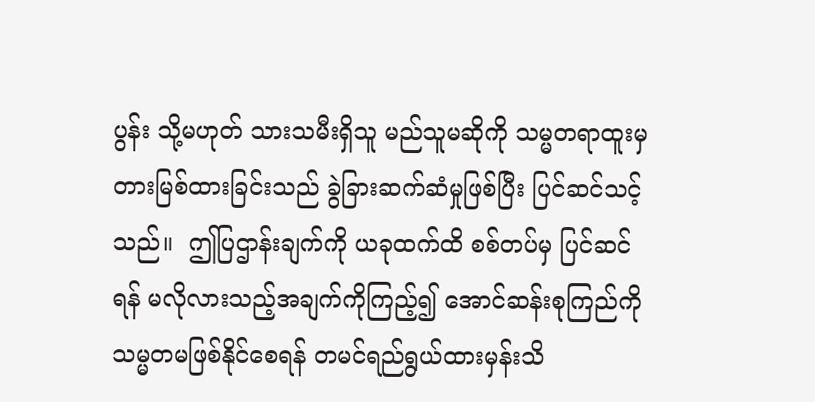ပွန်း သို့မဟုတ် သားသမီးရှိသူ မည်သူမဆိုကို သမ္မတရာထူးမှ တားမြစ်ထားခြင်းသည် ခွဲခြားဆက်ဆံမှုဖြစ်ပြီး ပြင်ဆင်သင့်သည်။  ဤပြဌာန်းချက်ကို ယခုထက်ထိ စစ်တပ်မှ ပြင်ဆင်ရန် မလိုလားသည့်အချက်ကိုကြည့်၍ အောင်ဆန်းစုကြည်ကို သမ္မတမဖြစ်နိုင်စေရန် တမင်ရည်ရွယ်ထားမှန်းသိ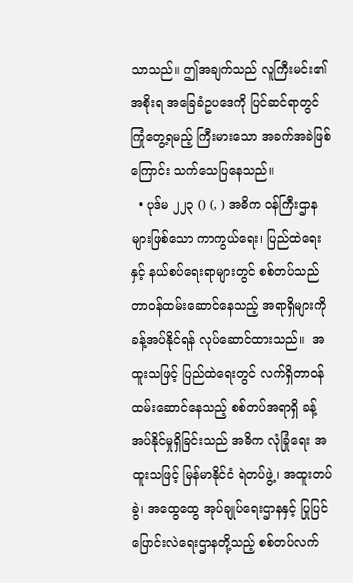သာသည်။ ဤအချက်သည် လူကြီးမင်း၏ အစိုးရ အခြေခံဥပဒေကို ပြင်ဆင်ရာတွင် ကြုံတွေ့ရမည့် ကြီးမားသော အခက်အခဲဖြစ်ကြောင်း သက်သေပြနေသည်။
  • ပုဒ်မ ၂၂၃ () (, ) အဓိက ဝန်ကြီးဌာနများဖြစ်သော ကာကွယ်ရေး၊ ပြည်ထဲရေးနှင့် နယ်စပ်ရေးရာများတွင် စစ်တပ်သည် တာဝန်ထမ်းဆောင်နေသည့် အရာရှိများကို ခန့်အပ်နိုင်ရန် လုပ်ဆောင်ထားသည်။  အထူးသဖြင့် ပြည်ထဲရေးတွင် လက်ရှိတာဝန်ထမ်းဆောင်နေသည့် စစ်တပ်အရာရှိ ခန့်အပ်နိုင်မှုရှိခြင်းသည် အဓိက လုံခြုံရေး အထူးသဖြင့် မြန်မာနိုင်ငံ ရဲတပ်ဖွဲ့၊ အထူးတပ်ခွဲ၊ အထွေထွေ အုပ်ချုပ်ရေးဌာနနှင့် ပြုပြင်ပြောင်းလဲရေးဌာနတို့သည့် စစ်တပ်လက်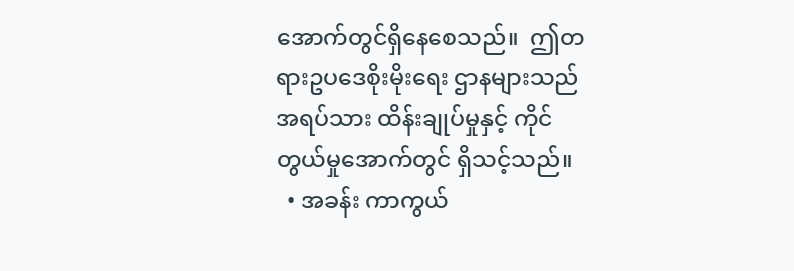အောက်တွင်ရှိနေစေသည်။  ဤတရားဥပဒေစိုးမိုးရေး ဌာနများသည် အရပ်သား ထိန်းချုပ်မှုနှင့် ကိုင်တွယ်မှုအောက်တွင် ရှိသင့်သည်။
  • အခန်း ကာကွယ်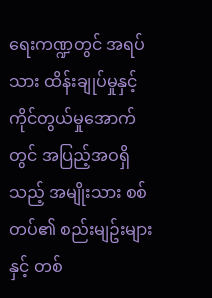ရေးကဏ္ဍတွင် အရပ်သား ထိန်းချုပ်မှုနှင့် ကိုင်တွယ်မှုအောက်တွင် အပြည့်အဝရှိသည့် အမျိုးသား စစ်တပ်၏ စည်းမျဥ်းများနှင့် တစ်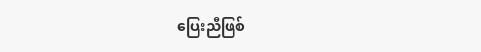ပြေးညီဖြစ်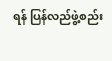ရန် ပြန်လည်ဖွဲ့စည်း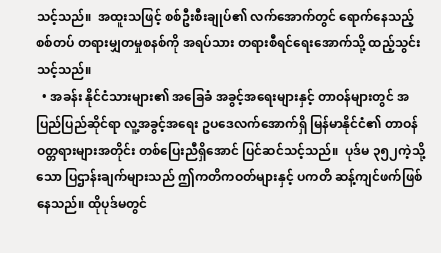သင့်သည်။  အထူးသဖြင့် စစ်ဦးစီးချုပ်၏ လက်အောက်တွင် ရောက်နေသည့် စစ်တပ် တရားမျှတမှုစနစ်ကို အရပ်သား တရားစီရင်ရေးအောက်သို့ ထည့်သွင်းသင့်သည်။
  • အခန်း နိုင်ငံသားများ၏ အခြေခံ အခွင့်အရေးများနှင့် တာဝန်များတွင် အပြည်ပြည်ဆိုင်ရာ လူ့အခွင့်အရေး ဥပဒေလက်အောက်ရှိ မြန်မာနိုင်ငံ၏ တာဝန်ဝတ္တရားများအတိုင်း တစ်ပြေးညီရှိအောင် ပြင်ဆင်သင့်သည်။  ပုဒ်မ ၃၅၂ကဲ့သို့ သော ပြဌာန်းချက်များသည် ဤကတိကဝတ်များနှင့် ပကတိ ဆန့်ကျင်ဖက်ဖြစ်နေသည်။ ထိုပုဒ်မတွင်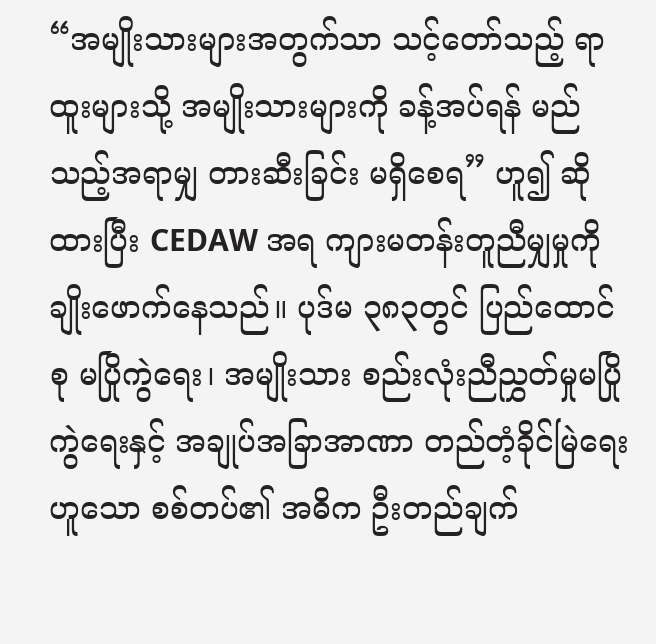“အမျိုးသားများအတွက်သာ သင့်တော်သည့် ရာထူးများသို့ အမျိုးသားများကို ခန့်အပ်ရန် မည်သည့်အရာမျှ တားဆီးခြင်း မရှိစေရ” ဟူ၍ ဆိုထားပြီး CEDAW အရ ကျားမတန်းတူညီမျှမှုကို ချိုးဖောက်နေသည်။ ပုဒ်မ ၃၈၃တွင် ပြည်ထောင်စု မပြိုကွဲရေး၊ အမျိုးသား စည်းလုံးညီညွှတ်မှုမပြိုကွဲရေးနှင့် အချုပ်အခြာအာဏာ တည်တံ့ခိုင်မြဲရေးဟူသော စစ်တပ်၏ အဓိက ဦးတည်ချက်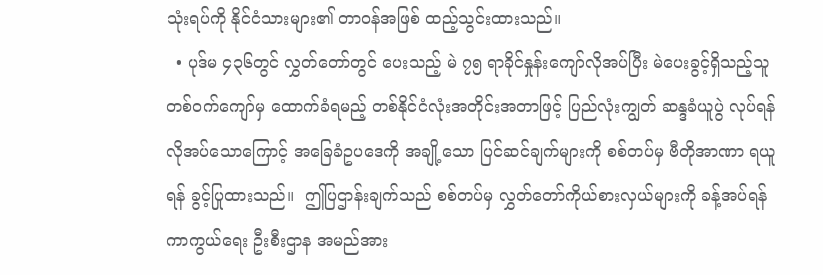သုံးရပ်ကို နိုင်ငံသားများ၏ တာဝန်အဖြစ် ထည့်သွင်းထားသည်။
  • ပုဒ်မ ၄၃၆တွင် လွှတ်တော်တွင် ပေးသည့် မဲ ၇၅ ရာခိုင်နှုန်းကျော်လိုအပ်ပြီး မဲပေးခွင့်ရှိသည့်သူ တစ်ဝက်ကျော်မှ ထောက်ခံရမည့် တစ်နိုင်ငံလုံးအတိုင်းအတာဖြင့် ပြည်လုံးကျွတ် ဆန္ဒခံယူပွဲ လုပ်ရန် လိုအပ်သောကြောင့် အခြေခံဥပဒေကို အချို့သော ပြင်ဆင်ချက်များကို စစ်တပ်မှ ဗီတိုအာဏာ ရယူရန် ခွင့်ပြုထားသည်။  ဤပြဌာန်းချက်သည် စစ်တပ်မှ လွှတ်တော်ကိုယ်စားလှယ်များကို ခန့်အပ်ရန် ကာကွယ်ရေး ဦးစီးဌာန အမည်အား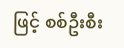ဖြင့် စစ်ဦးစီး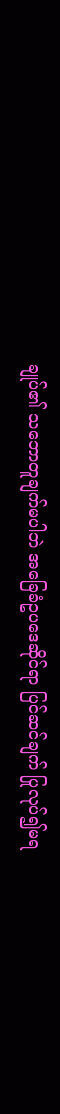ချုပ်၏ သဘောတူချက်မပါဘဲ အခြေခံဥပဒေဆိုင်ရာ ပြင်ဆင်ချက် ပြုလုပ်၍မရ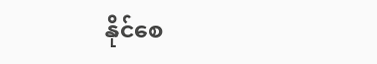နိုင်စေ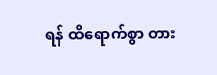ရန် ထိရောက်စွာ တား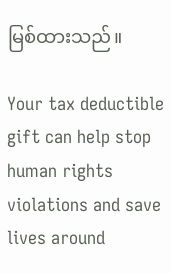မြစ်ထားသည်။

Your tax deductible gift can help stop human rights violations and save lives around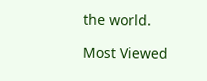the world.

Most Viewed